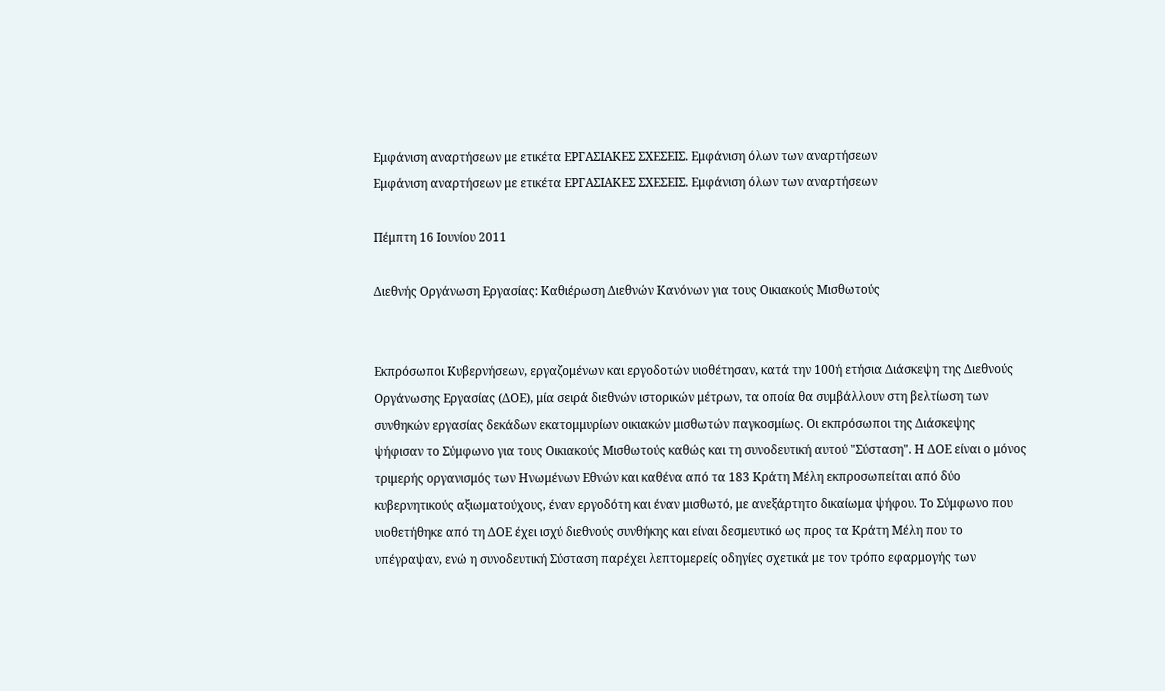Εμφάνιση αναρτήσεων με ετικέτα ΕΡΓΑΣΙΑΚΕΣ ΣΧΕΣΕΙΣ. Εμφάνιση όλων των αναρτήσεων
Εμφάνιση αναρτήσεων με ετικέτα ΕΡΓΑΣΙΑΚΕΣ ΣΧΕΣΕΙΣ. Εμφάνιση όλων των αναρτήσεων

Πέμπτη 16 Ιουνίου 2011

Διεθνής Οργάνωση Εργασίας: Καθιέρωση Διεθνών Κανόνων για τους Οικιακούς Μισθωτούς


Εκπρόσωποι Κυβερνήσεων, εργαζομένων και εργοδοτών υιοθέτησαν, κατά την 100ή ετήσια Διάσκεψη της Διεθνούς Οργάνωσης Εργασίας (ΔΟΕ), μία σειρά διεθνών ιστορικών μέτρων, τα οποία θα συμβάλλουν στη βελτίωση των συνθηκών εργασίας δεκάδων εκατομμυρίων οικιακών μισθωτών παγκοσμίως. Οι εκπρόσωποι της Διάσκεψης ψήφισαν το Σύμφωνο για τους Οικιακούς Μισθωτούς καθώς και τη συνοδευτική αυτού "Σύσταση". Η ΔΟΕ είναι ο μόνος τριμερής οργανισμός των Ηνωμένων Εθνών και καθένα από τα 183 Κράτη Μέλη εκπροσωπείται από δύο κυβερνητικούς αξιωματούχους, έναν εργοδότη και έναν μισθωτό, με ανεξάρτητο δικαίωμα ψήφου. Το Σύμφωνο που υιοθετήθηκε από τη ΔΟΕ έχει ισχύ διεθνούς συνθήκης και είναι δεσμευτικό ως προς τα Κράτη Μέλη που το υπέγραψαν, ενώ η συνοδευτική Σύσταση παρέχει λεπτομερείς οδηγίες σχετικά με τον τρόπο εφαρμογής των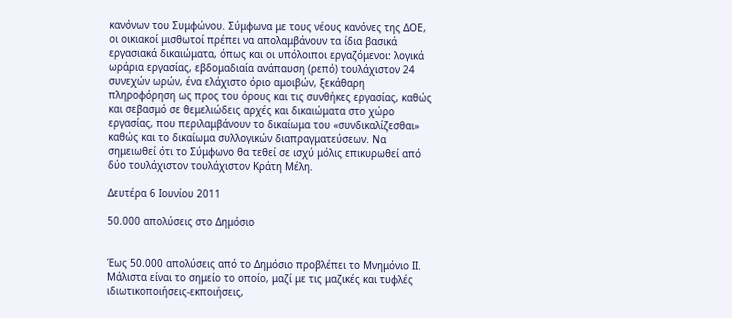κανόνων του Συμφώνου. Σύμφωνα με τους νέους κανόνες της ΔΟΕ, οι οικιακοί μισθωτοί πρέπει να απολαμβάνουν τα ίδια βασικά εργασιακά δικαιώματα, όπως και οι υπόλοιποι εργαζόμενοι: λογικά ωράρια εργασίας, εβδομαδιαία ανάπαυση (ρεπό) τουλάχιστον 24 συνεχών ωρών, ένα ελάχιστο όριο αμοιβών, ξεκάθαρη πληροφόρηση ως προς του όρους και τις συνθήκες εργασίας, καθώς και σεβασμό σε θεμελιώδεις αρχές και δικαιώματα στο χώρο εργασίας, που περιλαμβάνουν το δικαίωμα του «συνδικαλίζεσθαι» καθώς και το δικαίωμα συλλογικών διαπραγματεύσεων. Να σημειωθεί ότι το Σύμφωνο θα τεθεί σε ισχύ μόλις επικυρωθεί από δύο τουλάχιστον τουλάχιστον Κράτη Μέλη.

Δευτέρα 6 Ιουνίου 2011

50.000 απολύσεις στο Δημόσιο


Έως 50.000 απολύσεις από το Δημόσιο προβλέπει το Μνημόνιο ΙΙ. Μάλιστα είναι το σημείο το οποίο, μαζί με τις μαζικές και τυφλές ιδιωτικοποιήσεις-εκποιήσεις,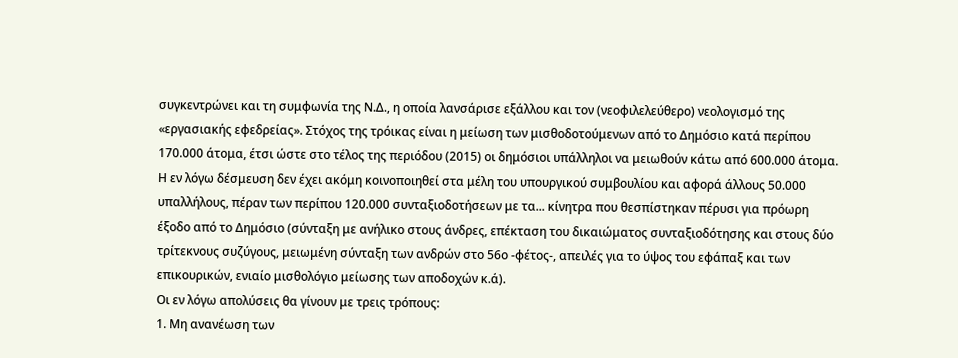συγκεντρώνει και τη συμφωνία της Ν.Δ., η οποία λανσάρισε εξάλλου και τον (νεοφιλελεύθερο) νεολογισμό της «εργασιακής εφεδρείας». Στόχος της τρόικας είναι η μείωση των μισθοδοτούμενων από το Δημόσιο κατά περίπου 170.000 άτομα, έτσι ώστε στο τέλος της περιόδου (2015) οι δημόσιοι υπάλληλοι να μειωθούν κάτω από 600.000 άτομα. Η εν λόγω δέσμευση δεν έχει ακόμη κοινοποιηθεί στα μέλη του υπουργικού συμβουλίου και αφορά άλλους 50.000 υπαλλήλους, πέραν των περίπου 120.000 συνταξιοδοτήσεων με τα... κίνητρα που θεσπίστηκαν πέρυσι για πρόωρη έξοδο από το Δημόσιο (σύνταξη με ανήλικο στους άνδρες, επέκταση του δικαιώματος συνταξιοδότησης και στους δύο τρίτεκνους συζύγους, μειωμένη σύνταξη των ανδρών στο 56ο -φέτος-, απειλές για το ύψος του εφάπαξ και των επικουρικών, ενιαίο μισθολόγιο μείωσης των αποδοχών κ.ά).
Οι εν λόγω απολύσεις θα γίνουν με τρεις τρόπους:
1. Μη ανανέωση των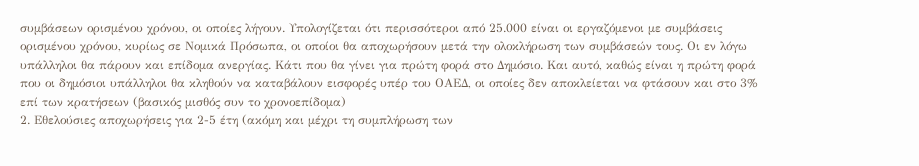συμβάσεων ορισμένου χρόνου, οι οποίες λήγουν. Υπολογίζεται ότι περισσότεροι από 25.000 είναι οι εργαζόμενοι με συμβάσεις ορισμένου χρόνου, κυρίως σε Νομικά Πρόσωπα, οι οποίοι θα αποχωρήσουν μετά την ολοκλήρωση των συμβάσεών τους. Οι εν λόγω υπάλληλοι θα πάρουν και επίδομα ανεργίας. Κάτι που θα γίνει για πρώτη φορά στο Δημόσιο. Και αυτό, καθώς είναι η πρώτη φορά που οι δημόσιοι υπάλληλοι θα κληθούν να καταβάλουν εισφορές υπέρ του ΟΑΕΔ, οι οποίες δεν αποκλείεται να φτάσουν και στο 3% επί των κρατήσεων (βασικός μισθός συν το χρονοεπίδομα)
2. Εθελούσιες αποχωρήσεις για 2-5 έτη (ακόμη και μέχρι τη συμπλήρωση των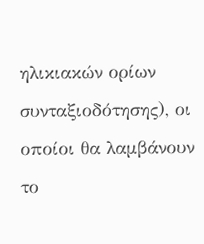ηλικιακών ορίων συνταξιοδότησης), οι οποίοι θα λαμβάνουν το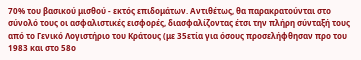70% του βασικού μισθού - εκτός επιδομάτων. Αντιθέτως, θα παρακρατούνται στο σύνολό τους οι ασφαλιστικές εισφορές, διασφαλίζοντας έτσι την πλήρη σύνταξή τους από το Γενικό Λογιστήριο του Κράτους (με 35ετία για όσους προσελήφθησαν προ του 1983 και στο 58ο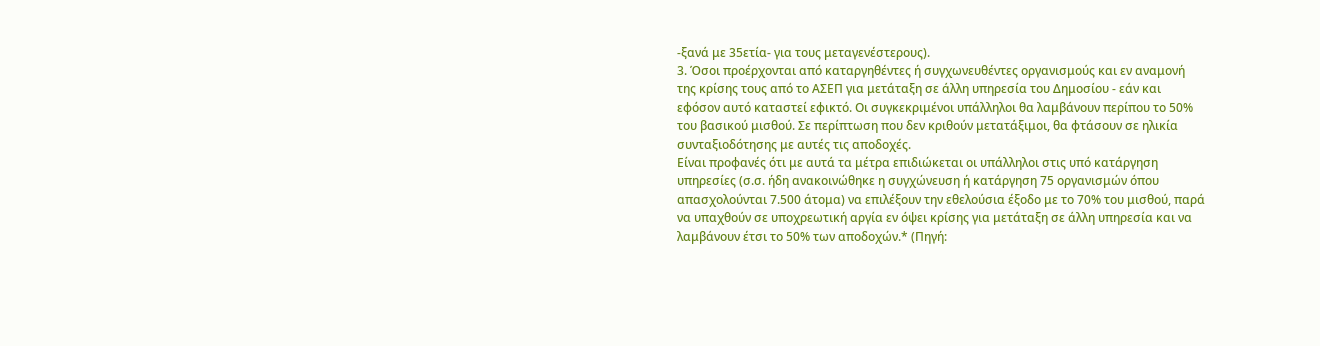-ξανά με 35ετία- για τους μεταγενέστερους).
3. Όσοι προέρχονται από καταργηθέντες ή συγχωνευθέντες οργανισμούς και εν αναμονή της κρίσης τους από το ΑΣΕΠ για μετάταξη σε άλλη υπηρεσία του Δημοσίου - εάν και εφόσον αυτό καταστεί εφικτό. Οι συγκεκριμένοι υπάλληλοι θα λαμβάνουν περίπου το 50% του βασικού μισθού. Σε περίπτωση που δεν κριθούν μετατάξιμοι, θα φτάσουν σε ηλικία συνταξιοδότησης με αυτές τις αποδοχές.
Είναι προφανές ότι με αυτά τα μέτρα επιδιώκεται οι υπάλληλοι στις υπό κατάργηση υπηρεσίες (σ.σ. ήδη ανακοινώθηκε η συγχώνευση ή κατάργηση 75 οργανισμών όπου απασχολούνται 7.500 άτομα) να επιλέξουν την εθελούσια έξοδο με το 70% του μισθού, παρά να υπαχθούν σε υποχρεωτική αργία εν όψει κρίσης για μετάταξη σε άλλη υπηρεσία και να λαμβάνουν έτσι το 50% των αποδοχών.* (Πηγή: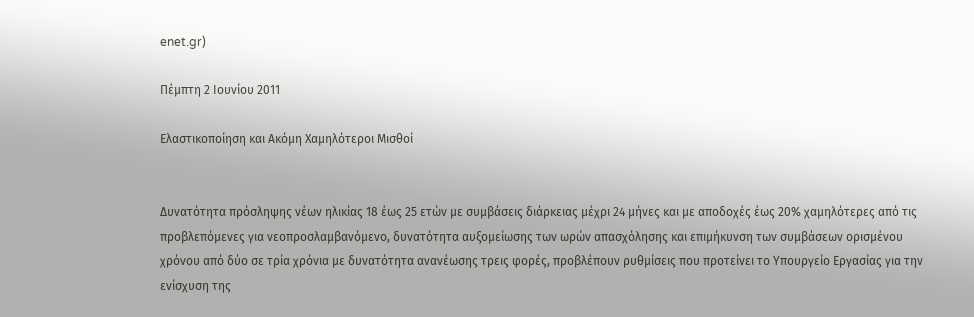enet.gr)

Πέμπτη 2 Ιουνίου 2011

Ελαστικοποίηση και Ακόμη Χαμηλότεροι Μισθοί


Δυνατότητα πρόσληψης νέων ηλικίας 18 έως 25 ετών με συμβάσεις διάρκειας μέχρι 24 μήνες και με αποδοχές έως 20% χαμηλότερες από τις προβλεπόμενες για νεοπροσλαμβανόμενο, δυνατότητα αυξομείωσης των ωρών απασχόλησης και επιμήκυνση των συμβάσεων ορισμένου χρόνου από δύο σε τρία χρόνια με δυνατότητα ανανέωσης τρεις φορές, προβλέπουν ρυθμίσεις που προτείνει το Υπουργείο Εργασίας για την ενίσχυση της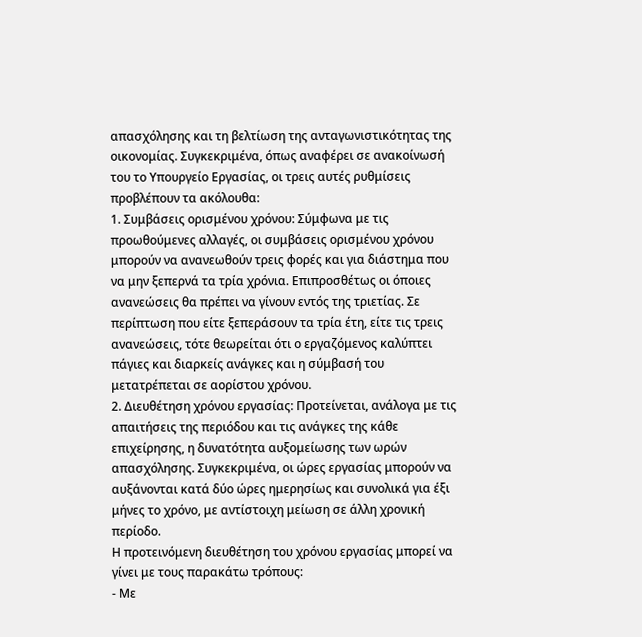απασχόλησης και τη βελτίωση της ανταγωνιστικότητας της οικονομίας. Συγκεκριμένα, όπως αναφέρει σε ανακοίνωσή του το Υπουργείο Εργασίας, οι τρεις αυτές ρυθμίσεις προβλέπουν τα ακόλουθα:
1. Συμβάσεις ορισμένου χρόνου: Σύμφωνα με τις προωθούμενες αλλαγές, οι συμβάσεις ορισμένου χρόνου μπορούν να ανανεωθούν τρεις φορές και για διάστημα που να μην ξεπερνά τα τρία χρόνια. Επιπροσθέτως οι όποιες ανανεώσεις θα πρέπει να γίνουν εντός της τριετίας. Σε περίπτωση που είτε ξεπεράσουν τα τρία έτη, είτε τις τρεις ανανεώσεις, τότε θεωρείται ότι ο εργαζόμενος καλύπτει πάγιες και διαρκείς ανάγκες και η σύμβασή του μετατρέπεται σε αορίστου χρόνου.
2. Διευθέτηση χρόνου εργασίας: Προτείνεται, ανάλογα με τις απαιτήσεις της περιόδου και τις ανάγκες της κάθε επιχείρησης, η δυνατότητα αυξομείωσης των ωρών απασχόλησης. Συγκεκριμένα, οι ώρες εργασίας μπορούν να αυξάνονται κατά δύο ώρες ημερησίως και συνολικά για έξι μήνες το χρόνο, με αντίστοιχη μείωση σε άλλη χρονική περίοδο.
Η προτεινόμενη διευθέτηση του χρόνου εργασίας μπορεί να γίνει με τους παρακάτω τρόπους:
- Με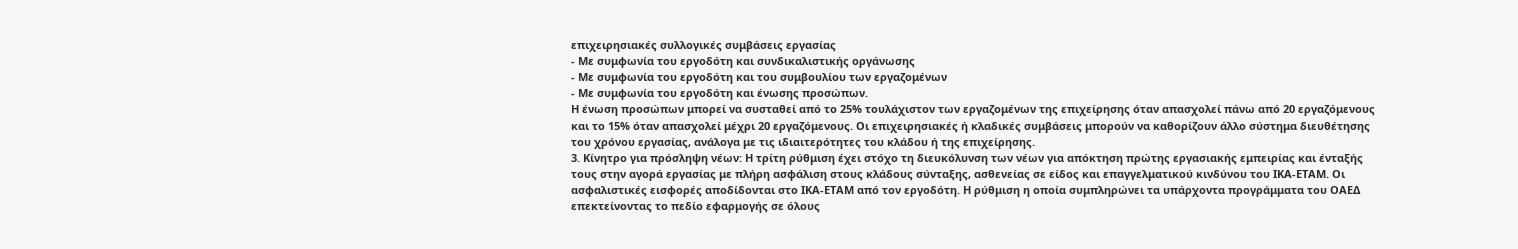επιχειρησιακές συλλογικές συμβάσεις εργασίας
- Με συμφωνία του εργοδότη και συνδικαλιστικής οργάνωσης
- Με συμφωνία του εργοδότη και του συμβουλίου των εργαζομένων
- Με συμφωνία του εργοδότη και ένωσης προσώπων.
Η ένωση προσώπων μπορεί να συσταθεί από το 25% τουλάχιστον των εργαζομένων της επιχείρησης όταν απασχολεί πάνω από 20 εργαζόμενους και το 15% όταν απασχολεί μέχρι 20 εργαζόμενους. Oι επιχειρησιακές ή κλαδικές συμβάσεις μπορούν να καθορίζουν άλλο σύστημα διευθέτησης του χρόνου εργασίας, ανάλογα με τις ιδιαιτερότητες του κλάδου ή της επιχείρησης.
3. Κίνητρο για πρόσληψη νέων: Η τρίτη ρύθμιση έχει στόχο τη διευκόλυνση των νέων για απόκτηση πρώτης εργασιακής εμπειρίας και ένταξής τους στην αγορά εργασίας με πλήρη ασφάλιση στους κλάδους σύνταξης, ασθενείας σε είδος και επαγγελματικού κινδύνου του ΙΚΑ-ΕΤΑΜ. Οι ασφαλιστικές εισφορές αποδίδονται στο ΙΚΑ-ΕΤΑΜ από τον εργοδότη. Η ρύθμιση η οποία συμπληρώνει τα υπάρχοντα προγράμματα του ΟΑΕΔ επεκτείνοντας το πεδίο εφαρμογής σε όλους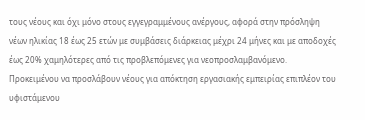τους νέους και όχι μόνο στους εγγεγραμμένους ανέργους, αφορά στην πρόσληψη νέων ηλικίας 18 έως 25 ετών με συμβάσεις διάρκειας μέχρι 24 μήνες και με αποδοχές έως 20% χαμηλότερες από τις προβλεπόμενες για νεοπροσλαμβανόμενο. Προκειμένου να προσλάβουν νέους για απόκτηση εργασιακής εμπειρίας επιπλέον του υφιστάμενου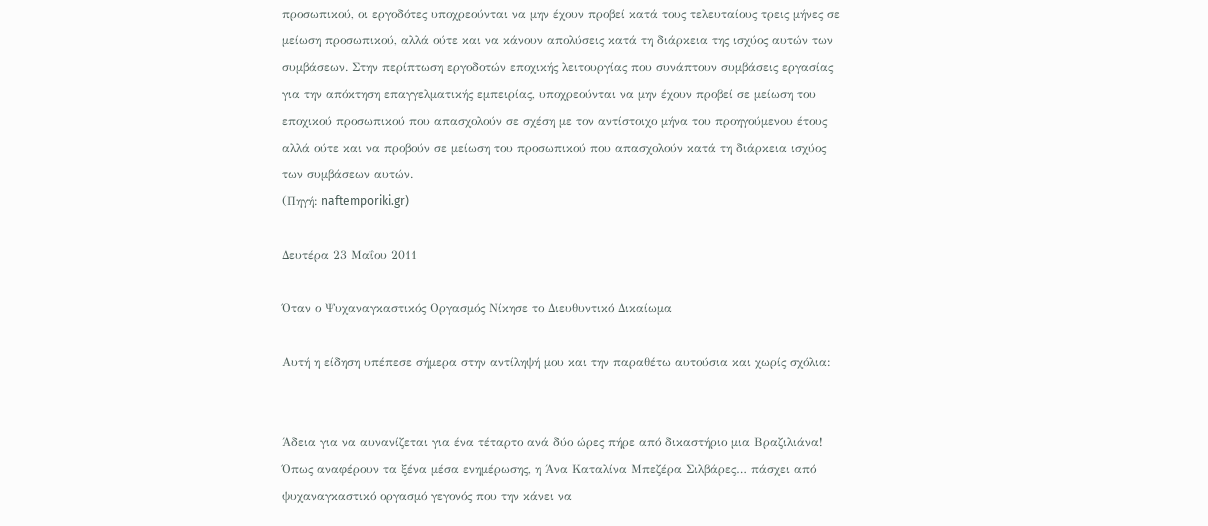προσωπικού, οι εργοδότες υποχρεούνται να μην έχουν προβεί κατά τους τελευταίους τρεις μήνες σε μείωση προσωπικού, αλλά ούτε και να κάνουν απολύσεις κατά τη διάρκεια της ισχύος αυτών των συμβάσεων. Στην περίπτωση εργοδοτών εποχικής λειτουργίας που συνάπτουν συμβάσεις εργασίας για την απόκτηση επαγγελματικής εμπειρίας, υποχρεούνται να μην έχουν προβεί σε μείωση του εποχικού προσωπικού που απασχολούν σε σχέση με τον αντίστοιχο μήνα του προηγούμενου έτους αλλά ούτε και να προβούν σε μείωση του προσωπικού που απασχολούν κατά τη διάρκεια ισχύος των συμβάσεων αυτών.
(Πηγή: naftemporiki.gr)

Δευτέρα 23 Μαΐου 2011

Όταν ο Ψυχαναγκαστικός Οργασμός Νίκησε το Διευθυντικό Δικαίωμα

Αυτή η είδηση υπέπεσε σήμερα στην αντίληψή μου και την παραθέτω αυτούσια και χωρίς σχόλια:


Άδεια για να αυνανίζεται για ένα τέταρτο ανά δύο ώρες πήρε από δικαστήριο μια Βραζιλιάνα! Όπως αναφέρουν τα ξένα μέσα ενημέρωσης, η Άνα Καταλίνα Μπεζέρα Σιλβάρες… πάσχει από ψυχαναγκαστικό οργασμό γεγονός που την κάνει να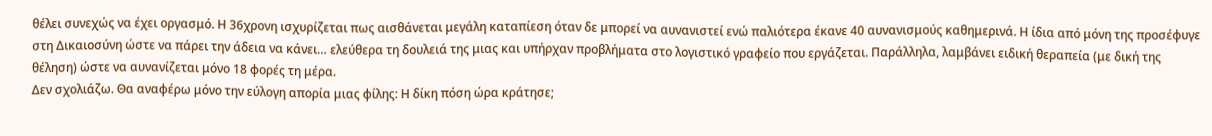θέλει συνεχώς να έχει οργασμό. Η 36χρονη ισχυρίζεται πως αισθάνεται μεγάλη καταπίεση όταν δε μπορεί να αυνανιστεί ενώ παλιότερα έκανε 40 αυνανισμούς καθημερινά. Η ίδια από μόνη της προσέφυγε στη Δικαιοσύνη ώστε να πάρει την άδεια να κάνει… ελεύθερα τη δουλειά της μιας και υπήρχαν προβλήματα στο λογιστικό γραφείο που εργάζεται. Παράλληλα, λαμβάνει ειδική θεραπεία (με δική της θέληση) ώστε να αυνανίζεται μόνο 18 φορές τη μέρα.
Δεν σχολιάζω. Θα αναφέρω μόνο την εύλογη απορία μιας φίλης: Η δίκη πόση ώρα κράτησε;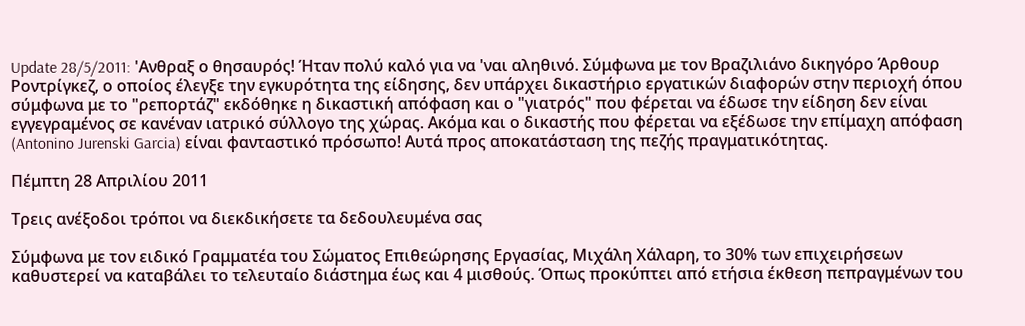Update 28/5/2011: 'Ανθραξ ο θησαυρός! Ήταν πολύ καλό για να 'ναι αληθινό. Σύμφωνα με τον Βραζιλιάνο δικηγόρο Άρθουρ Ροντρίγκεζ, ο οποίος έλεγξε την εγκυρότητα της είδησης, δεν υπάρχει δικαστήριο εργατικών διαφορών στην περιοχή όπου σύμφωνα με το "ρεπορτάζ" εκδόθηκε η δικαστική απόφαση και ο "γιατρός" που φέρεται να έδωσε την είδηση δεν είναι εγγεγραμένος σε κανέναν ιατρικό σύλλογο της χώρας. Ακόμα και ο δικαστής που φέρεται να εξέδωσε την επίμαχη απόφαση (Antonino Jurenski Garcia) είναι φανταστικό πρόσωπο! Αυτά προς αποκατάσταση της πεζής πραγματικότητας.

Πέμπτη 28 Απριλίου 2011

Τρεις ανέξοδοι τρόποι να διεκδικήσετε τα δεδουλευμένα σας

Σύμφωνα με τον ειδικό Γραμματέα του Σώματος Επιθεώρησης Εργασίας, Μιχάλη Χάλαρη, το 30% των επιχειρήσεων καθυστερεί να καταβάλει το τελευταίο διάστημα έως και 4 μισθούς. Όπως προκύπτει από ετήσια έκθεση πεπραγμένων του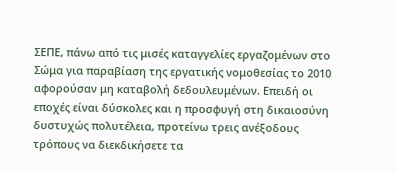ΣΕΠΕ, πάνω από τις μισές καταγγελίες εργαζομένων στο Σώμα για παραβίαση της εργατικής νομοθεσίας το 2010 αφορούσαν μη καταβολή δεδουλευμένων. Επειδή οι εποχές είναι δύσκολες και η προσφυγή στη δικαιοσύνη δυστυχώς πολυτέλεια, προτείνω τρεις ανέξοδους τρόπους να διεκδικήσετε τα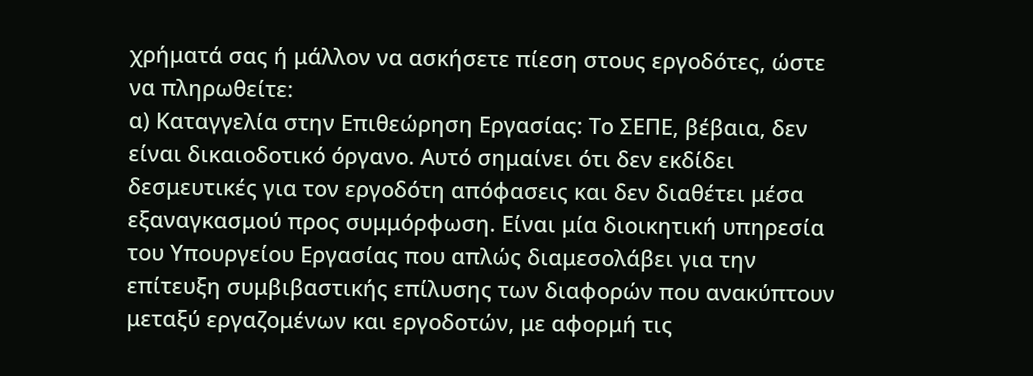χρήματά σας ή μάλλον να ασκήσετε πίεση στους εργοδότες, ώστε να πληρωθείτε:
α) Καταγγελία στην Επιθεώρηση Εργασίας: Το ΣΕΠΕ, βέβαια, δεν είναι δικαιοδοτικό όργανο. Αυτό σημαίνει ότι δεν εκδίδει δεσμευτικές για τον εργοδότη απόφασεις και δεν διαθέτει μέσα εξαναγκασμού προς συμμόρφωση. Είναι μία διοικητική υπηρεσία του Υπουργείου Εργασίας που απλώς διαμεσολάβει για την επίτευξη συμβιβαστικής επίλυσης των διαφορών που ανακύπτουν μεταξύ εργαζομένων και εργοδοτών, με αφορμή τις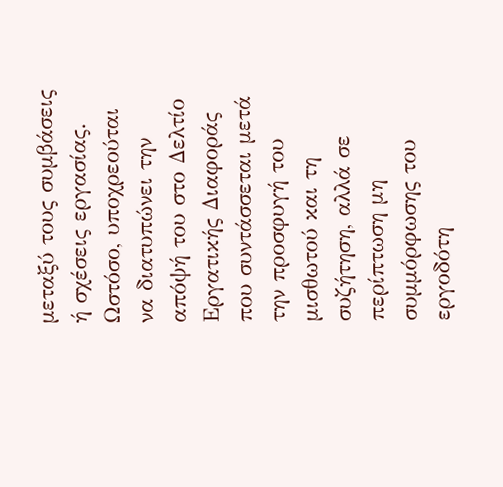μεταξύ τους συμβάσεις ή σχέσεις εργασίας. Ωστόσο, υποχρεούται να διατυπώνει την απόψή του στο Δελτίο Εργατικής Διαφοράς που συντάσσεται μετά την προσφυγή του μισθωτού και τη συζήτηση, αλλά σε περίπτωση μη συμμόρφωσης του εργοδότη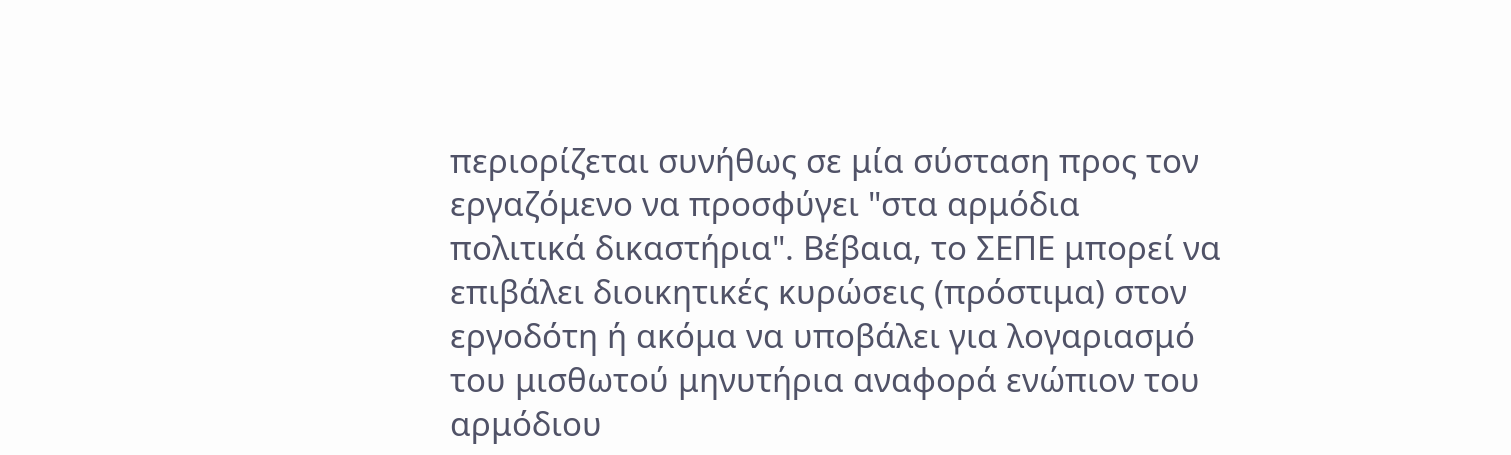περιορίζεται συνήθως σε μία σύσταση προς τον εργαζόμενο να προσφύγει "στα αρμόδια πολιτικά δικαστήρια". Βέβαια, το ΣΕΠΕ μπορεί να επιβάλει διοικητικές κυρώσεις (πρόστιμα) στον εργοδότη ή ακόμα να υποβάλει για λογαριασμό του μισθωτού μηνυτήρια αναφορά ενώπιον του αρμόδιου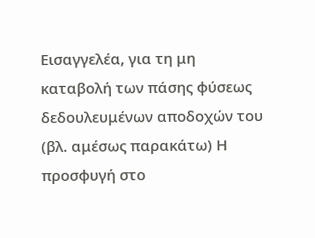Εισαγγελέα, για τη μη καταβολή των πάσης φύσεως δεδουλευμένων αποδοχών του (βλ. αμέσως παρακάτω) Η προσφυγή στο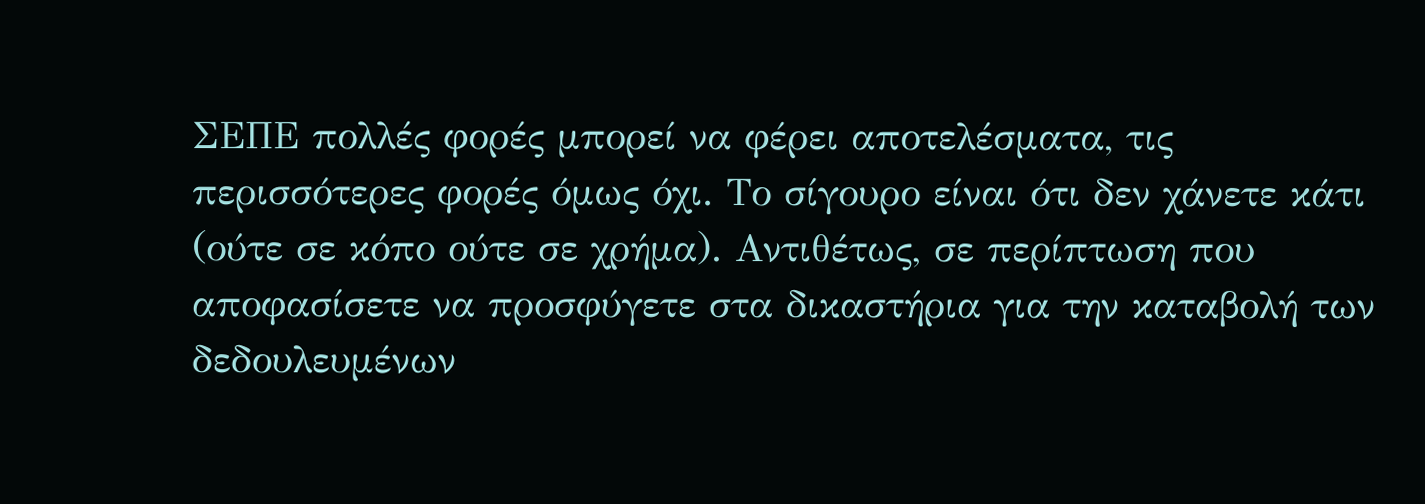ΣΕΠΕ πολλές φορές μπορεί να φέρει αποτελέσματα, τις περισσότερες φορές όμως όχι. Το σίγουρο είναι ότι δεν χάνετε κάτι (ούτε σε κόπο ούτε σε χρήμα). Αντιθέτως, σε περίπτωση που αποφασίσετε να προσφύγετε στα δικαστήρια για την καταβολή των δεδουλευμένων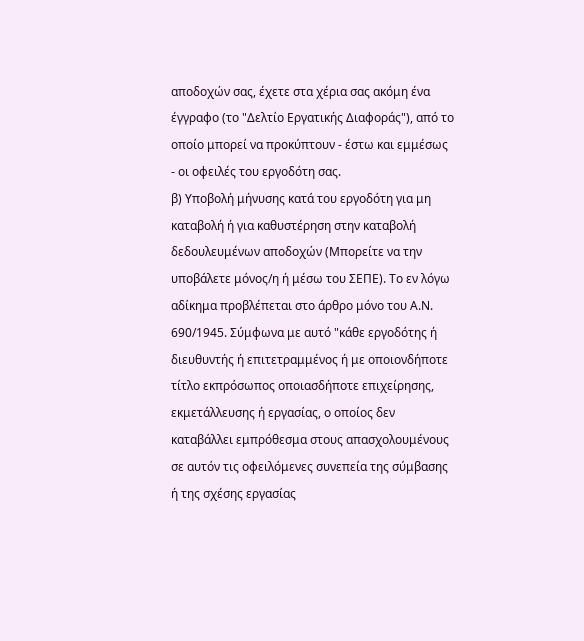αποδοχών σας, έχετε στα χέρια σας ακόμη ένα έγγραφο (το "Δελτίο Εργατικής Διαφοράς"), από το οποίο μπορεί να προκύπτουν - έστω και εμμέσως - οι οφειλές του εργοδότη σας.
β) Υποβολή μήνυσης κατά του εργοδότη για μη καταβολή ή για καθυστέρηση στην καταβολή δεδουλευμένων αποδοχών (Μπορείτε να την υποβάλετε μόνος/η ή μέσω του ΣΕΠΕ). Το εν λόγω αδίκημα προβλέπεται στο άρθρο μόνο του Α.Ν. 690/1945. Σύμφωνα με αυτό "κάθε εργοδότης ή διευθυντής ή επιτετραμμένος ή με οποιονδήποτε τίτλο εκπρόσωπος οποιασδήποτε επιχείρησης, εκμετάλλευσης ή εργασίας, ο οποίος δεν καταβάλλει εμπρόθεσμα στους απασχολουμένους σε αυτόν τις οφειλόμενες συνεπεία της σύμβασης ή της σχέσης εργασίας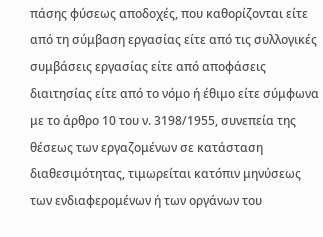πάσης φύσεως αποδοχές, που καθορίζονται είτε από τη σύμβαση εργασίας είτε από τις συλλογικές συμβάσεις εργασίας είτε από αποφάσεις διαιτησίας είτε από το νόμο ή έθιμο είτε σύμφωνα με το άρθρο 10 του ν. 3198/1955, συνεπεία της θέσεως των εργαζομένων σε κατάσταση διαθεσιμότητας, τιμωρείται κατόπιν μηνύσεως των ενδιαφερομένων ή των οργάνων του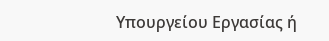Υπουργείου Εργασίας ή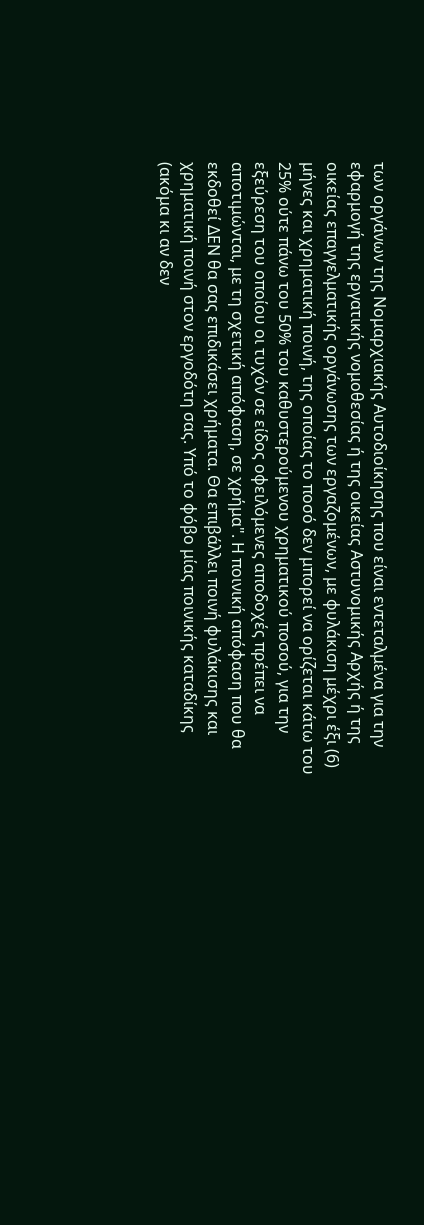των οργάνων της Νομαρχιακής Αυτοδιοίκησης που είναι εντεταλμένα για την εφαρμογή της εργατικής νομοθεσίας ή της οικείας Αστυνομικής Αρχής ή της οικείας επαγγελματικής οργάνωσης των εργαζομένων, με φυλάκιση μέχρι έξι (6) μήνες και χρηματική ποινή, της οποίας το ποσό δεν μπορεί να ορίζεται κάτω του 25% ούτε πάνω του 50% του καθυστερούμενου χρηματικού ποσού, για την εξεύρεση του οποίου οι τυχόν σε είδος οφειλόμενες αποδοχές πρέπει να αποτιμώνται, με τη σχετική απόφαση, σε χρήμα". Η ποινική απόφαση που θα εκδοθεί ΔΕΝ θα σας επιδικάσει χρήματα. Θα επιβάλλει ποινή φυλάκισης και χρηματική ποινή στον εργοδότη σας. Υπό το φόβο μίας ποινικής καταδίκης (ακόμα κι αν δεν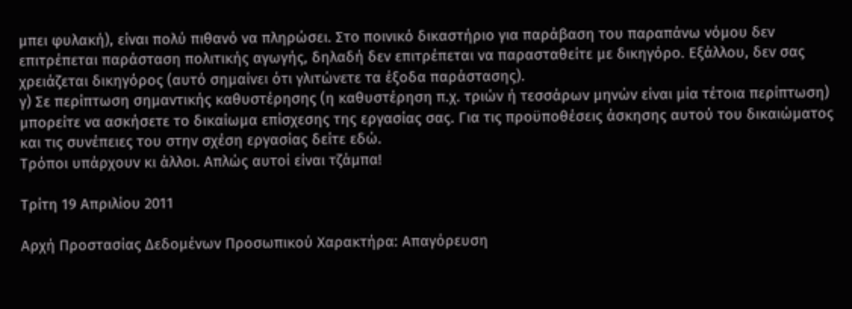μπει φυλακή), είναι πολύ πιθανό να πληρώσει. Στο ποινικό δικαστήριο για παράβαση του παραπάνω νόμου δεν επιτρέπεται παράσταση πολιτικής αγωγής, δηλαδή δεν επιτρέπεται να παρασταθείτε με δικηγόρο. Εξάλλου, δεν σας χρειάζεται δικηγόρος (αυτό σημαίνει ότι γλιτώνετε τα έξοδα παράστασης).
γ) Σε περίπτωση σημαντικής καθυστέρησης (η καθυστέρηση π.χ. τριών ή τεσσάρων μηνών είναι μία τέτοια περίπτωση) μπορείτε να ασκήσετε το δικαίωμα επίσχεσης της εργασίας σας. Για τις προϋποθέσεις άσκησης αυτού του δικαιώματος και τις συνέπειες του στην σχέση εργασίας δείτε εδώ.
Τρόποι υπάρχουν κι άλλοι. Απλώς αυτοί είναι τζάμπα!

Τρίτη 19 Απριλίου 2011

Αρχή Προστασίας Δεδομένων Προσωπικού Χαρακτήρα: Απαγόρευση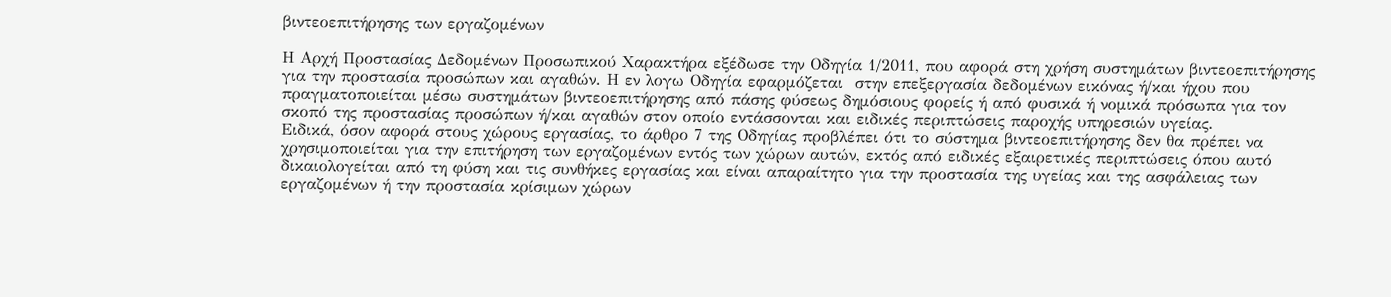βιντεοεπιτήρησης των εργαζομένων

Η Αρχή Προστασίας Δεδομένων Προσωπικού Χαρακτήρα εξέδωσε την Οδηγία 1/2011, που αφορά στη χρήση συστημάτων βιντεοεπιτήρησης για την προστασία προσώπων και αγαθών. Η εν λογω Οδηγία εφαρμόζεται  στην επεξεργασία δεδομένων εικόνας ή/και ήχου που πραγματοποιείται μέσω συστημάτων βιντεοεπιτήρησης από πάσης φύσεως δημόσιους φορείς ή από φυσικά ή νομικά πρόσωπα για τον σκοπό της προστασίας προσώπων ή/και αγαθών στον οποίο εντάσσονται και ειδικές περιπτώσεις παροχής υπηρεσιών υγείας.
Ειδικά, όσον αφορά στους χώρους εργασίας, το άρθρο 7 της Οδηγίας προβλέπει ότι το σύστημα βιντεοεπιτήρησης δεν θα πρέπει να χρησιμοποιείται για την επιτήρηση των εργαζομένων εντός των χώρων αυτών, εκτός από ειδικές εξαιρετικές περιπτώσεις όπου αυτό δικαιολογείται από τη φύση και τις συνθήκες εργασίας και είναι απαραίτητο για την προστασία της υγείας και της ασφάλειας των εργαζομένων ή την προστασία κρίσιμων χώρων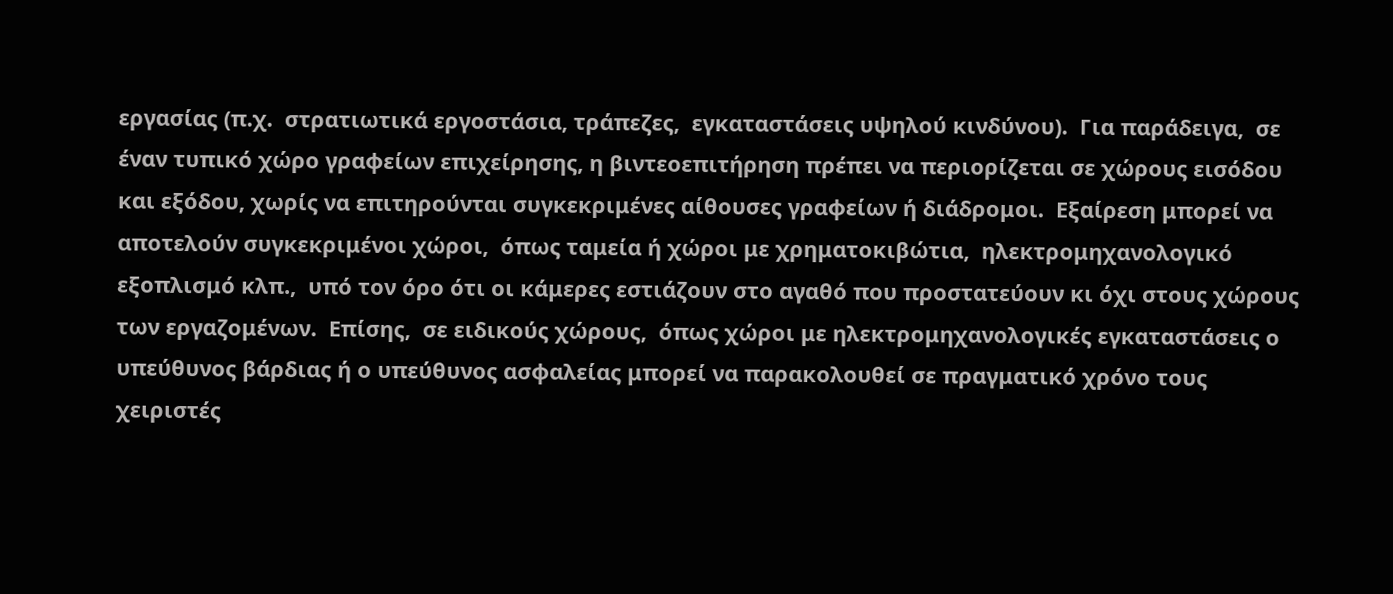εργασίας (π.χ.  στρατιωτικά εργοστάσια, τράπεζες,  εγκαταστάσεις υψηλού κινδύνου).  Για παράδειγα,  σε έναν τυπικό χώρο γραφείων επιχείρησης, η βιντεοεπιτήρηση πρέπει να περιορίζεται σε χώρους εισόδου και εξόδου, χωρίς να επιτηρούνται συγκεκριμένες αίθουσες γραφείων ή διάδρομοι.  Εξαίρεση μπορεί να αποτελούν συγκεκριμένοι χώροι,  όπως ταμεία ή χώροι με χρηματοκιβώτια,  ηλεκτρομηχανολογικό εξοπλισμό κλπ.,  υπό τον όρο ότι οι κάμερες εστιάζουν στο αγαθό που προστατεύουν κι όχι στους χώρους των εργαζομένων.  Επίσης,  σε ειδικούς χώρους,  όπως χώροι με ηλεκτρομηχανολογικές εγκαταστάσεις ο υπεύθυνος βάρδιας ή ο υπεύθυνος ασφαλείας μπορεί να παρακολουθεί σε πραγματικό χρόνο τους χειριστές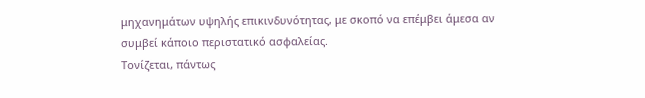μηχανημάτων υψηλής επικινδυνότητας, με σκοπό να επέμβει άμεσα αν συμβεί κάποιο περιστατικό ασφαλείας.
Τονίζεται, πάντως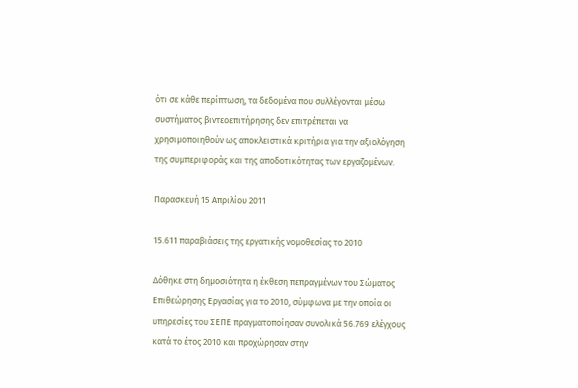ότι σε κάθε περίπτωση, τα δεδομένα που συλλέγονται μέσω συστήματος βιντεοεπιτήρησης δεν επιτρέπεται να χρησιμοποιηθούν ως αποκλειστικά κριτήρια για την αξιολόγηση της συμπεριφοράς και της αποδοτικότητας των εργαζομένων.

Παρασκευή 15 Απριλίου 2011

15.611 παραβιάσεις της εργατικής νομοθεσίας το 2010

Δόθηκε στη δημοσιότητα η έκθεση πεπραγμένων του Σώματος Επιθεώρησης Εργασίας για το 2010, σύμφωνα με την οποία οι υπηρεσίες του ΣΕΠΕ πραγματοποίησαν συνολικά 56.769 ελέγχους κατά το έτος 2010 και προχώρησαν στην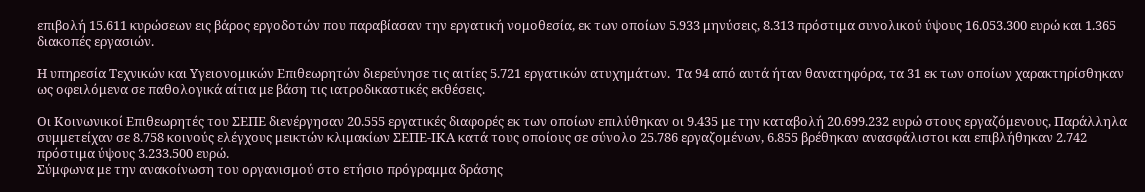επιβολή 15.611 κυρώσεων εις βάρος εργοδοτών που παραβίασαν την εργατική νομοθεσία, εκ των οποίων 5.933 μηνύσεις, 8.313 πρόστιμα συνολικού ύψους 16.053.300 ευρώ και 1.365 διακοπές εργασιών.

Η υπηρεσία Τεχνικών και Υγειονομικών Επιθεωρητών διερεύνησε τις αιτίες 5.721 εργατικών ατυχημάτων.  Τα 94 από αυτά ήταν θανατηφόρα, τα 31 εκ των οποίων χαρακτηρίσθηκαν ως οφειλόμενα σε παθολογικά αίτια με βάση τις ιατροδικαστικές εκθέσεις.

Οι Κοινωνικοί Επιθεωρητές του ΣΕΠΕ διενέργησαν 20.555 εργατικές διαφορές εκ των οποίων επιλύθηκαν οι 9.435 με την καταβολή 20.699.232 ευρώ στους εργαζόμενους, Παράλληλα συμμετείχαν σε 8.758 κοινούς ελέγχους μεικτών κλιμακίων ΣΕΠΕ-ΙΚΑ κατά τους οποίους σε σύνολο 25.786 εργαζομένων, 6.855 βρέθηκαν ανασφάλιστοι και επιβλήθηκαν 2.742 πρόστιμα ύψους 3.233.500 ευρώ.
Σύμφωνα με την ανακοίνωση του οργανισμού στο ετήσιο πρόγραμμα δράσης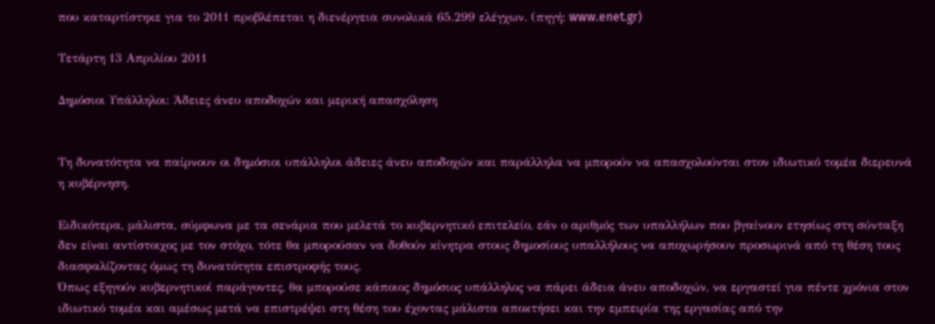που καταρτίστηκε για το 2011 προβλέπεται η διενέργεια συνολικά 65.299 ελέγχων. (πηγή: www.enet.gr)

Τετάρτη 13 Απριλίου 2011

Δημόσιοι Υπάλληλοι: Άδειες άνευ αποδοχών και μερική απασχόληση


Τη δυνατότητα να παίρνουν οι δηµόσιοι υπάλληλοι άδειες άνευ αποδοχών και παράλληλα να µπορούν να απασχολούνται στον ιδιωτικό τοµέα διερευνά η κυβέρνηση.

Ειδικότερα, μάλιστα, σύµφωνα µε τα σενάρια που µελετά το κυβερνητικό επιτελείο, εάν ο αριθµός των υπαλλήλων που βγαίνουν ετησίως στη σύνταξη δεν είναι αντίστοιχος µε τον στόχο, τότε θα µπορούσαν να δοθούν κίνητρα στους δηµοσίους υπαλλήλους να αποχωρήσουν προσωρινά από τη θέση τους διασφαλίζοντας όµως τη δυνατότητα επιστροφής τους.
Όπως εξηγούν κυβερνητικοί παράγοντες, θα µπορούσε κάποιος δηµόσιος υπάλληλος να πάρει άδεια άνευ αποδοχών, να εργαστεί για πέντε χρόνια στον ιδιωτικό τοµέα και αµέσως µετά να επιστρέψει στη θέση του έχοντας µάλιστα αποκτήσει και την εµπειρία της εργασίας από την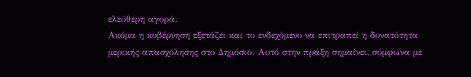ελεύθερη αγορά.
Ακόμα η κυβέρνηση εξετάζει και το ενδεχόµενο να επιτραπεί η δυνατότητα µερικής απασχόλησης στο Δηµόσιο. Αυτό στην πράξη σηµαίνει, σύµφωνα µε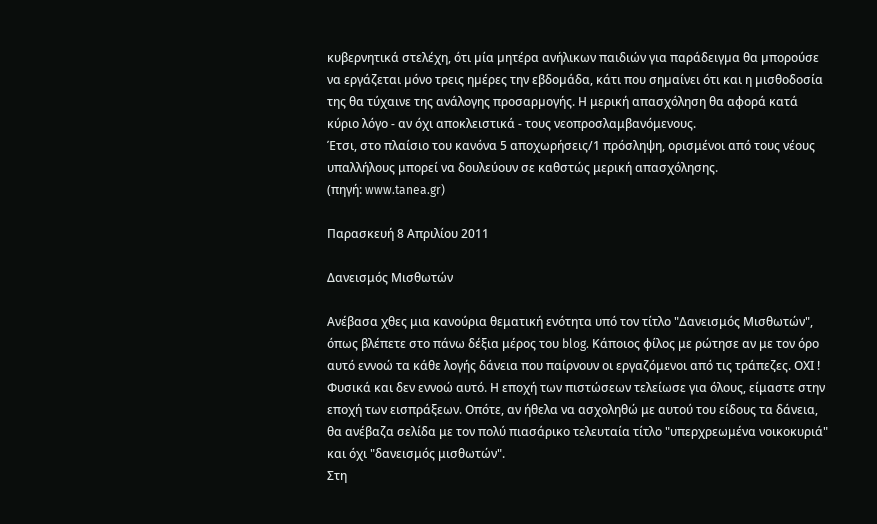κυβερνητικά στελέχη, ότι µία µητέρα ανήλικων παιδιών για παράδειγµα θα µπορούσε να εργάζεται µόνο τρεις ηµέρες την εβδοµάδα, κάτι που σηµαίνει ότι και η µισθοδοσία της θα τύχαινε της ανάλογης προσαρµογής. Η μερική απασχόληση θα αφορά κατά κύριο λόγο - αν όχι αποκλειστικά - τους νεοπροσλαμβανόμενους.
Έτσι, στο πλαίσιο του κανόνα 5 αποχωρήσεις/1 πρόσληψη, ορισμένοι από τους νέους υπαλλήλους μπορεί να δουλεύουν σε καθστώς μερική απασχόλησης.
(πηγή: www.tanea.gr)

Παρασκευή 8 Απριλίου 2011

Δανεισμός Μισθωτών

Ανέβασα χθες μια κανούρια θεματική ενότητα υπό τον τίτλο "Δανεισμός Μισθωτών", όπως βλέπετε στο πάνω δέξια μέρος του blog. Κάποιος φίλος με ρώτησε αν με τον όρο αυτό εννοώ τα κάθε λογής δάνεια που παίρνουν οι εργαζόμενοι από τις τράπεζες. ΟΧΙ ! Φυσικά και δεν εννοώ αυτό. Η εποχή των πιστώσεων τελείωσε για όλους, είμαστε στην εποχή των εισπράξεων. Οπότε, αν ήθελα να ασχοληθώ με αυτού του είδους τα δάνεια, θα ανέβαζα σελίδα με τον πολύ πιασάρικο τελευταία τίτλο "υπερχρεωμένα νοικοκυριά" και όχι "δανεισμός μισθωτών".
Στη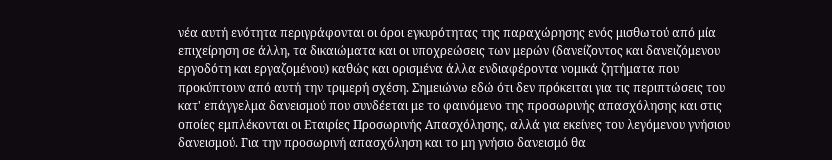νέα αυτή ενότητα περιγράφονται οι όροι εγκυρότητας της παραχώρησης ενός μισθωτού από μία επιχείρηση σε άλλη, τα δικαιώματα και οι υποχρεώσεις των μερών (δανείζοντος και δανειζόμενου εργοδότη και εργαζομένου) καθώς και ορισμένα άλλα ενδιαφέροντα νομικά ζητήματα που προκύπτουν από αυτή την τριμερή σχέση. Σημειώνω εδώ ότι δεν πρόκειται για τις περιπτώσεις του κατ' επάγγελμα δανεισμού που συνδέεται με το φαινόμενο της προσωρινής απασχόλησης και στις οποίες εμπλέκονται οι Εταιρίες Προσωρινής Απασχόλησης, αλλά για εκείνες του λεγόμενου γνήσιου δανεισμού. Για την προσωρινή απασχόληση και το μη γνήσιο δανεισμό θα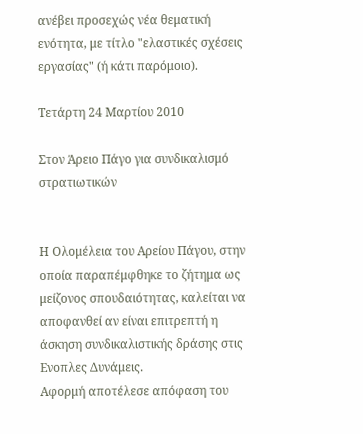ανέβει προσεχώς νέα θεματική ενότητα, με τίτλο "ελαστικές σχέσεις εργασίας" (ή κάτι παρόμοιο).

Τετάρτη 24 Μαρτίου 2010

Στον Άρειο Πάγο για συνδικαλισμό στρατιωτικών


Η Ολομέλεια του Αρείου Πάγου, στην οποία παραπέμφθηκε το ζήτημα ως μείζονος σπουδαιότητας, καλείται να αποφανθεί αν είναι επιτρεπτή η άσκηση συνδικαλιστικής δράσης στις Ενοπλες Δυνάμεις.
Αφορμή αποτέλεσε απόφαση του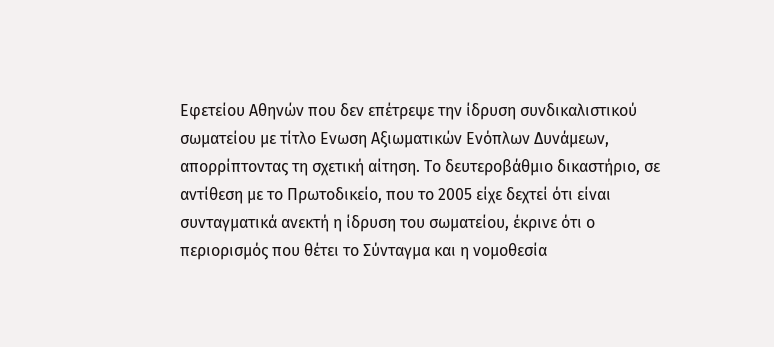Εφετείου Αθηνών που δεν επέτρεψε την ίδρυση συνδικαλιστικού σωματείου με τίτλο Ενωση Αξιωματικών Ενόπλων Δυνάμεων, απορρίπτοντας τη σχετική αίτηση. Το δευτεροβάθμιο δικαστήριο, σε αντίθεση με το Πρωτοδικείο, που το 2005 είχε δεχτεί ότι είναι συνταγματικά ανεκτή η ίδρυση του σωματείου, έκρινε ότι ο περιορισμός που θέτει το Σύνταγμα και η νομοθεσία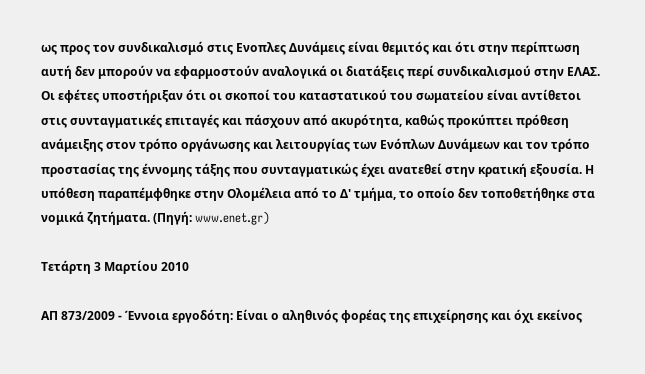ως προς τον συνδικαλισμό στις Ενοπλες Δυνάμεις είναι θεμιτός και ότι στην περίπτωση αυτή δεν μπορούν να εφαρμοστούν αναλογικά οι διατάξεις περί συνδικαλισμού στην ΕΛΑΣ. Οι εφέτες υποστήριξαν ότι οι σκοποί του καταστατικού του σωματείου είναι αντίθετοι στις συνταγματικές επιταγές και πάσχουν από ακυρότητα, καθώς προκύπτει πρόθεση ανάμειξης στον τρόπο οργάνωσης και λειτουργίας των Ενόπλων Δυνάμεων και τον τρόπο προστασίας της έννομης τάξης που συνταγματικώς έχει ανατεθεί στην κρατική εξουσία. Η υπόθεση παραπέμφθηκε στην Ολομέλεια από το Δ' τμήμα, το οποίο δεν τοποθετήθηκε στα νομικά ζητήματα. (Πηγή: www.enet.gr)

Τετάρτη 3 Μαρτίου 2010

ΑΠ 873/2009 - Έννοια εργοδότη: Είναι ο αληθινός φορέας της επιχείρησης και όχι εκείνος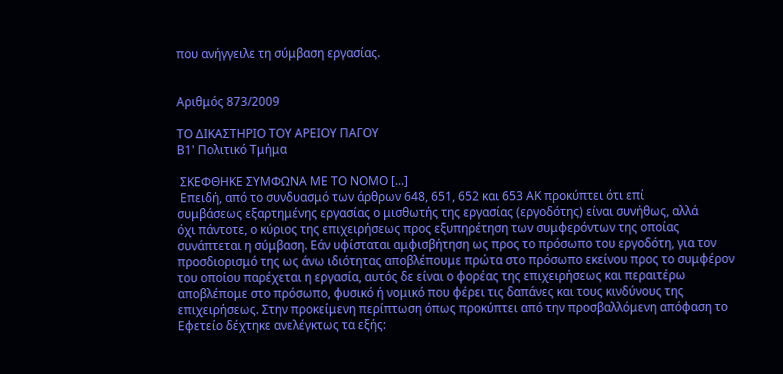που ανήγγειλε τη σύμβαση εργασίας.


Αριθμός 873/2009

ΤΟ ΔΙΚΑΣΤΗΡΙΟ ΤΟΥ ΑΡΕΙΟΥ ΠΑΓΟΥ
Β1' Πολιτικό Τμήμα

 ΣΚΕΦΘΗΚΕ ΣΥΜΦΩΝΑ ΜΕ ΤΟ ΝΟΜΟ [...]
 Επειδή, από το συνδυασμό των άρθρων 648, 651, 652 και 653 ΑΚ προκύπτει ότι επί
συμβάσεως εξαρτημένης εργασίας ο μισθωτής της εργασίας (εργοδότης) είναι συνήθως, αλλά
όχι πάντοτε, ο κύριος της επιχειρήσεως προς εξυπηρέτηση των συμφερόντων της οποίας
συνάπτεται η σύμβαση. Εάν υφίσταται αμφισβήτηση ως προς το πρόσωπο του εργοδότη, για τον
προσδιορισμό της ως άνω ιδιότητας αποβλέπουμε πρώτα στο πρόσωπο εκείνου προς το συμφέρον
του οποίου παρέχεται η εργασία, αυτός δε είναι ο φορέας της επιχειρήσεως και περαιτέρω
αποβλέπομε στο πρόσωπο, φυσικό ή νομικό που φέρει τις δαπάνες και τους κινδύνους της
επιχειρήσεως. Στην προκείμενη περίπτωση όπως προκύπτει από την προσβαλλόμενη απόφαση το
Εφετείο δέχτηκε ανελέγκτως τα εξής: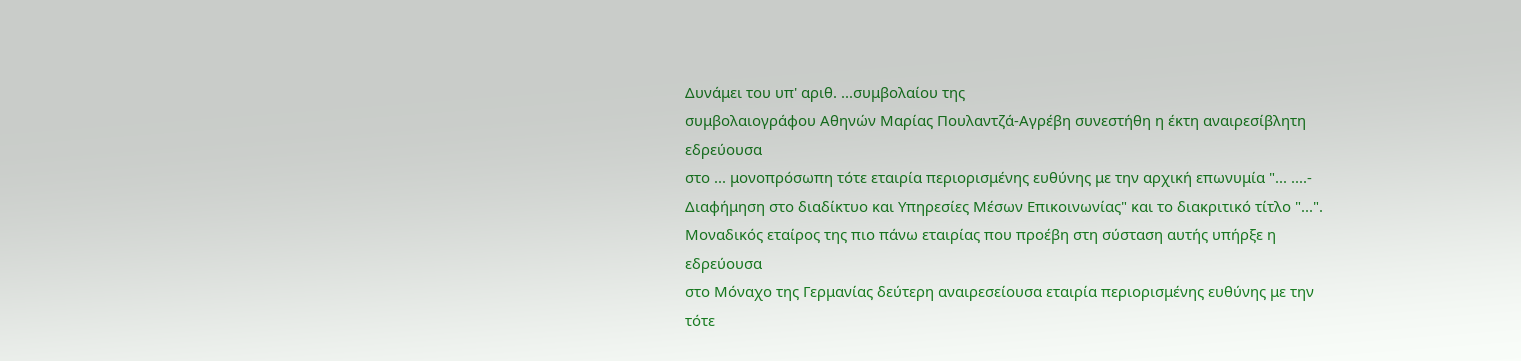Δυνάμει του υπ' αριθ. ...συμβολαίου της
συμβολαιογράφου Αθηνών Μαρίας Πουλαντζά-Αγρέβη συνεστήθη η έκτη αναιρεσίβλητη εδρεύουσα
στο ... μονοπρόσωπη τότε εταιρία περιορισμένης ευθύνης με την αρχική επωνυμία "... ....-
Διαφήμηση στο διαδίκτυο και Υπηρεσίες Μέσων Επικοινωνίας" και το διακριτικό τίτλο "...".
Μοναδικός εταίρος της πιο πάνω εταιρίας που προέβη στη σύσταση αυτής υπήρξε η εδρεύουσα
στο Μόναχο της Γερμανίας δεύτερη αναιρεσείουσα εταιρία περιορισμένης ευθύνης με την τότε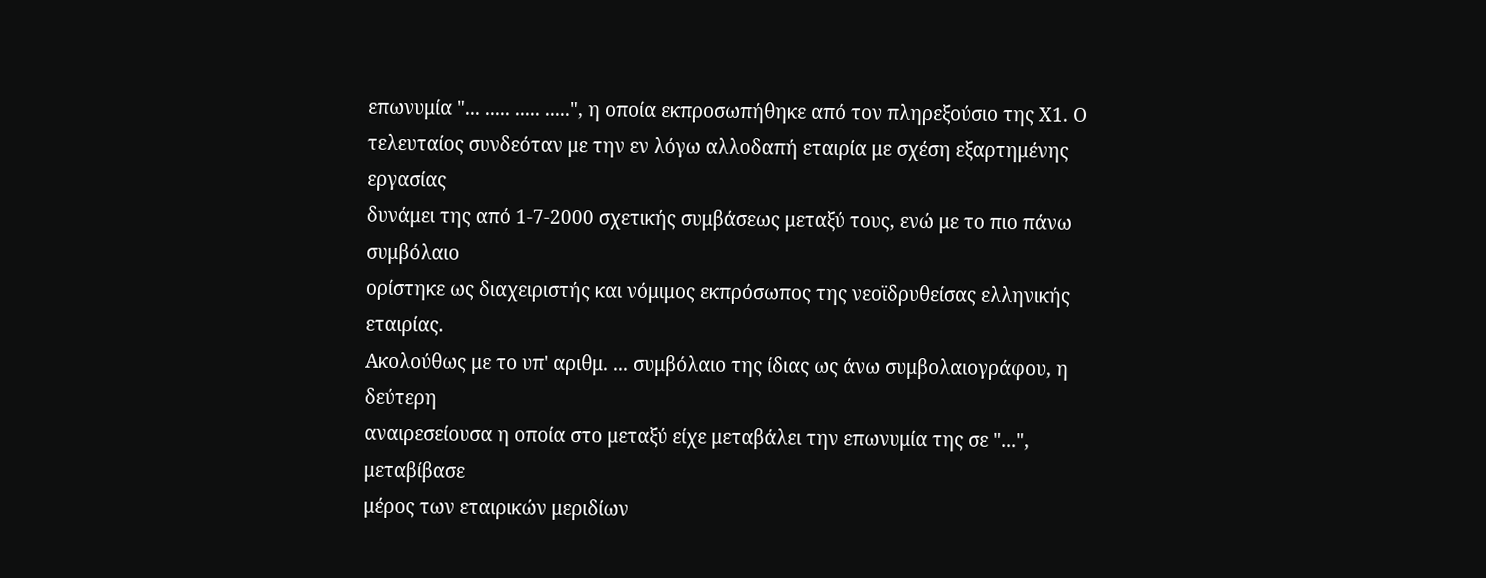επωνυμία "... ..... ..... .....", η οποία εκπροσωπήθηκε από τον πληρεξούσιο της Χ1. Ο
τελευταίος συνδεόταν με την εν λόγω αλλοδαπή εταιρία με σχέση εξαρτημένης εργασίας
δυνάμει της από 1-7-2000 σχετικής συμβάσεως μεταξύ τους, ενώ με το πιο πάνω συμβόλαιο
ορίστηκε ως διαχειριστής και νόμιμος εκπρόσωπος της νεοϊδρυθείσας ελληνικής εταιρίας.
Ακολούθως με το υπ' αριθμ. ... συμβόλαιο της ίδιας ως άνω συμβολαιογράφου, η δεύτερη
αναιρεσείουσα η οποία στο μεταξύ είχε μεταβάλει την επωνυμία της σε "...", μεταβίβασε
μέρος των εταιρικών μεριδίων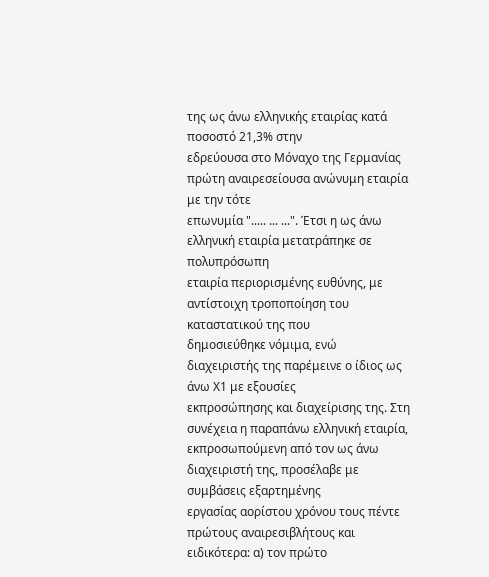της ως άνω ελληνικής εταιρίας κατά ποσοστό 21,3% στην
εδρεύουσα στο Μόναχο της Γερμανίας πρώτη αναιρεσείουσα ανώνυμη εταιρία με την τότε
επωνυμία "..... ... ...". Έτσι η ως άνω ελληνική εταιρία μετατράπηκε σε πολυπρόσωπη
εταιρία περιορισμένης ευθύνης, με αντίστοιχη τροποποίηση του καταστατικού της που
δημοσιεύθηκε νόμιμα, ενώ διαχειριστής της παρέμεινε ο ίδιος ως άνω Χ1 με εξουσίες
εκπροσώπησης και διαχείρισης της. Στη συνέχεια η παραπάνω ελληνική εταιρία,
εκπροσωπούμενη από τον ως άνω διαχειριστή της, προσέλαβε με συμβάσεις εξαρτημένης
εργασίας αορίστου χρόνου τους πέντε πρώτους αναιρεσιβλήτους και ειδικότερα: α) τον πρώτο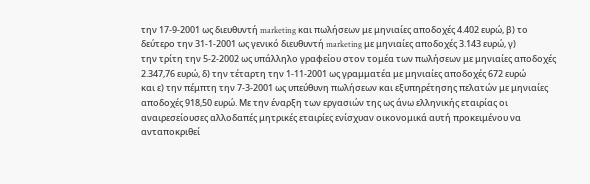την 17-9-2001 ως διευθυντή marketing και πωλήσεων με μηνιαίες αποδοχές 4.402 ευρώ, β) το
δεύτερο την 31-1-2001 ως γενικό διευθυντή marketing με μηνιαίες αποδοχές 3.143 ευρώ, γ)
την τρίτη την 5-2-2002 ως υπάλληλο γραφείου στον τομέα των πωλήσεων με μηνιαίες αποδοχές
2.347,76 ευρώ, δ) την τέταρτη την 1-11-2001 ως γραμματέα με μηνιαίες αποδοχές 672 ευρώ
και ε) την πέμπτη την 7-3-2001 ως υπεύθυνη πωλήσεων και εξυπηρέτησης πελατών με μηνιαίες
αποδοχές 918,50 ευρώ. Με την έναρξη των εργασιών της ως άνω ελληνικής εταιρίας οι
αναιρεσείουσες αλλοδαπές μητρικές εταιρίες ενίσχυαν οικονομικά αυτή προκειμένου να
ανταποκριθεί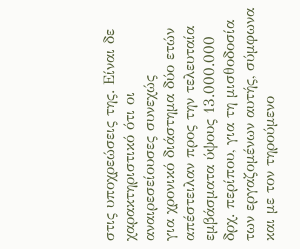στις υποχρεώσεις της. Είναι δε χαρακτηριστικό ότι οι αναιρεσείουσες συνεχώς
για χρονικό διάστημα δύο ετών απέστειλαν προς την τελευταία εμβάσματα ύψους 13.000.000
δρχ. περίπου, για τη μισθοδοσία των εργαζομένων αυτής, σύμφωνα και με τον τηρούμενο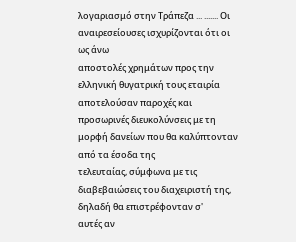λογαριασμό στην Τράπεζα ... ....... Οι αναιρεσείουσες ισχυρίζονται ότι οι ως άνω
αποστολές χρημάτων προς την ελληνική θυγατρική τους εταιρία αποτελούσαν παροχές και
προσωρινές διευκολύνσεις με τη μορφή δανείων που θα καλύπτονταν από τα έσοδα της
τελευταίας, σύμφωνα με τις διαβεβαιώσεις του διαχειριστή της, δηλαδή θα επιστρέφονταν σ'
αυτές αν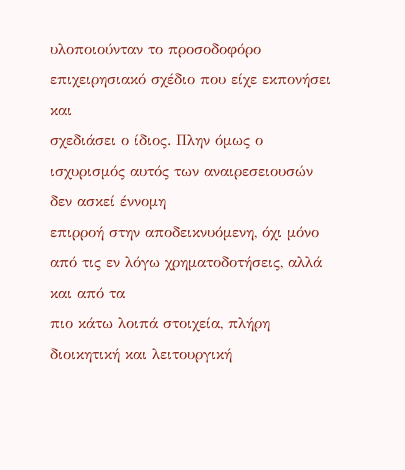υλοποιούνταν το προσοδοφόρο επιχειρησιακό σχέδιο που είχε εκπονήσει και
σχεδιάσει ο ίδιος. Πλην όμως ο ισχυρισμός αυτός των αναιρεσειουσών δεν ασκεί έννομη
επιρροή στην αποδεικνυόμενη, όχι μόνο από τις εν λόγω χρηματοδοτήσεις, αλλά και από τα
πιο κάτω λοιπά στοιχεία, πλήρη διοικητική και λειτουργική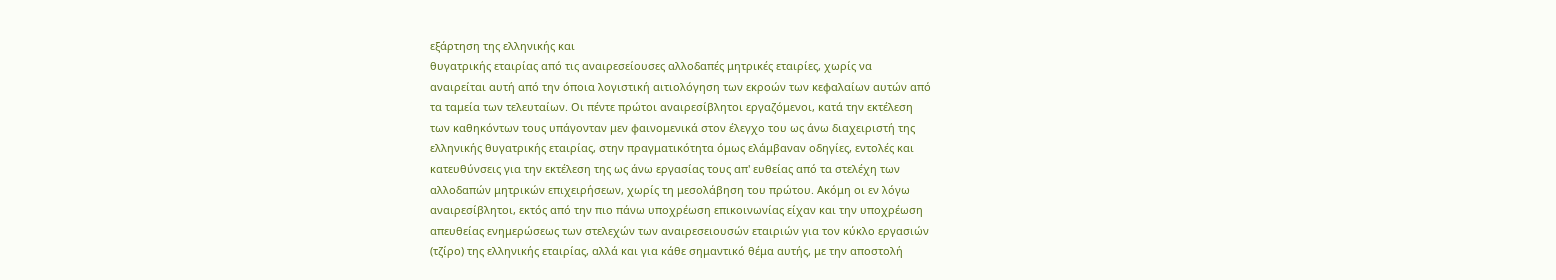εξάρτηση της ελληνικής και
θυγατρικής εταιρίας από τις αναιρεσείουσες αλλοδαπές μητρικές εταιρίες, χωρίς να
αναιρείται αυτή από την όποια λογιστική αιτιολόγηση των εκροών των κεφαλαίων αυτών από
τα ταμεία των τελευταίων. Οι πέντε πρώτοι αναιρεσίβλητοι εργαζόμενοι, κατά την εκτέλεση
των καθηκόντων τους υπάγονταν μεν φαινομενικά στον έλεγχο του ως άνω διαχειριστή της
ελληνικής θυγατρικής εταιρίας, στην πραγματικότητα όμως ελάμβαναν οδηγίες, εντολές και
κατευθύνσεις για την εκτέλεση της ως άνω εργασίας τους απ' ευθείας από τα στελέχη των
αλλοδαπών μητρικών επιχειρήσεων, χωρίς τη μεσολάβηση του πρώτου. Ακόμη οι εν λόγω
αναιρεσίβλητοι, εκτός από την πιο πάνω υποχρέωση επικοινωνίας είχαν και την υποχρέωση
απευθείας ενημερώσεως των στελεχών των αναιρεσειουσών εταιριών για τον κύκλο εργασιών
(τζίρο) της ελληνικής εταιρίας, αλλά και για κάθε σημαντικό θέμα αυτής, με την αποστολή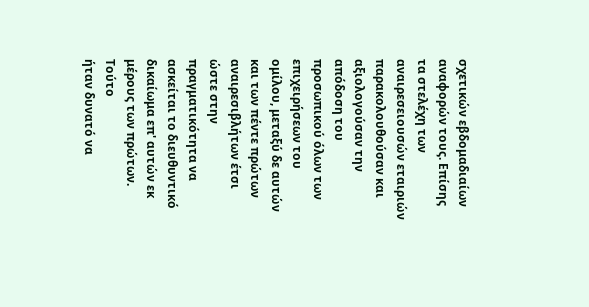σχετικών εβδομαδιαίων αναφορών τους. Επίσης τα στελέχη των αναιρεσειουσών εταιριών
παρακολουθούσαν και αξιολογούσαν την απόδοση του προσωπικού όλων των επιχειρήσεων του
ομίλου, μεταξύ δε αυτών και των πέντε πρώτων αναιρεσιβλήτων έτσι ώστε στην
πραγματικότητα να ασκείται το διευθυντικό δικαίωμα επ' αυτών εκ μέρους των πρώτων. Τούτο
ήταν δυνατό να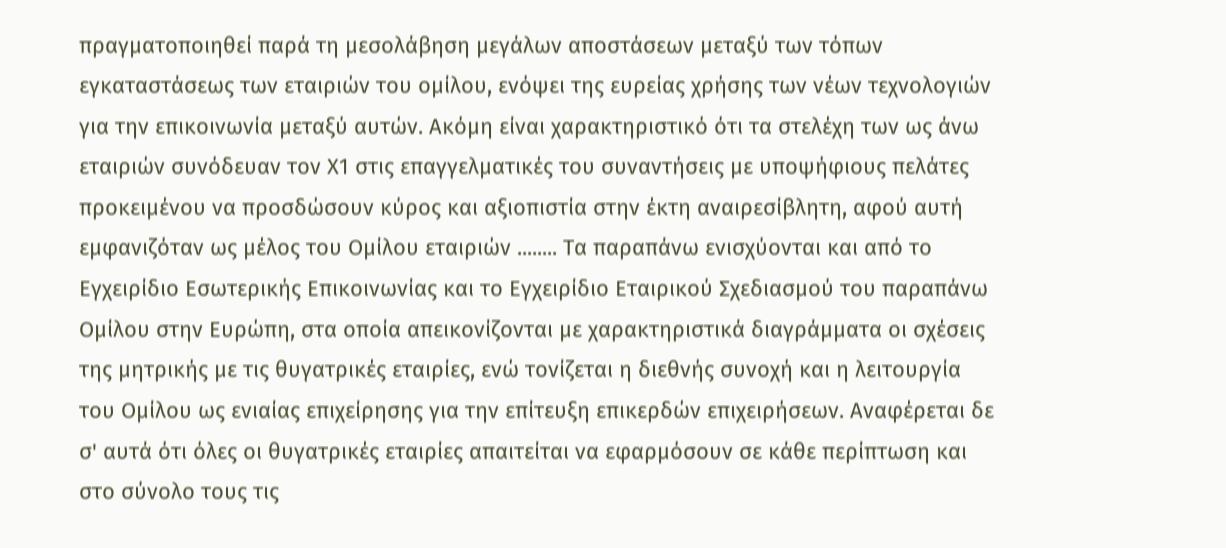πραγματοποιηθεί παρά τη μεσολάβηση μεγάλων αποστάσεων μεταξύ των τόπων
εγκαταστάσεως των εταιριών του ομίλου, ενόψει της ευρείας χρήσης των νέων τεχνολογιών
για την επικοινωνία μεταξύ αυτών. Ακόμη είναι χαρακτηριστικό ότι τα στελέχη των ως άνω
εταιριών συνόδευαν τον Χ1 στις επαγγελματικές του συναντήσεις με υποψήφιους πελάτες
προκειμένου να προσδώσουν κύρος και αξιοπιστία στην έκτη αναιρεσίβλητη, αφού αυτή
εμφανιζόταν ως μέλος του Ομίλου εταιριών ........ Τα παραπάνω ενισχύονται και από το
Εγχειρίδιο Εσωτερικής Επικοινωνίας και το Εγχειρίδιο Εταιρικού Σχεδιασμού του παραπάνω
Ομίλου στην Ευρώπη, στα οποία απεικονίζονται με χαρακτηριστικά διαγράμματα οι σχέσεις
της μητρικής με τις θυγατρικές εταιρίες, ενώ τονίζεται η διεθνής συνοχή και η λειτουργία
του Ομίλου ως ενιαίας επιχείρησης για την επίτευξη επικερδών επιχειρήσεων. Αναφέρεται δε
σ' αυτά ότι όλες οι θυγατρικές εταιρίες απαιτείται να εφαρμόσουν σε κάθε περίπτωση και
στο σύνολο τους τις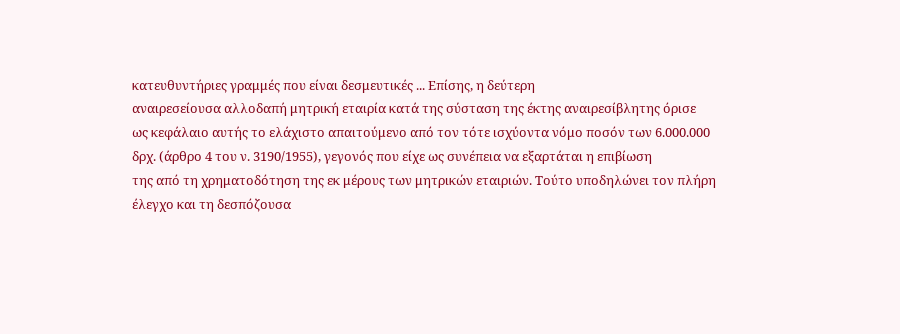κατευθυντήριες γραμμές που είναι δεσμευτικές ... Επίσης, η δεύτερη
αναιρεσείουσα αλλοδαπή μητρική εταιρία κατά της σύσταση της έκτης αναιρεσίβλητης όρισε
ως κεφάλαιο αυτής το ελάχιστο απαιτούμενο από τον τότε ισχύοντα νόμο ποσόν των 6.000.000
δρχ. (άρθρο 4 του ν. 3190/1955), γεγονός που είχε ως συνέπεια να εξαρτάται η επιβίωση
της από τη χρηματοδότηση της εκ μέρους των μητρικών εταιριών. Τούτο υποδηλώνει τον πλήρη
έλεγχο και τη δεσπόζουσα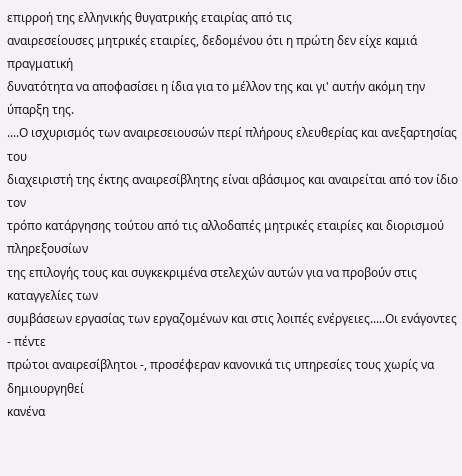επιρροή της ελληνικής θυγατρικής εταιρίας από τις
αναιρεσείουσες μητρικές εταιρίες, δεδομένου ότι η πρώτη δεν είχε καμιά πραγματική
δυνατότητα να αποφασίσει η ίδια για το μέλλον της και γι' αυτήν ακόμη την ύπαρξη της.
....Ο ισχυρισμός των αναιρεσειουσών περί πλήρους ελευθερίας και ανεξαρτησίας του
διαχειριστή της έκτης αναιρεσίβλητης είναι αβάσιμος και αναιρείται από τον ίδιο τον
τρόπο κατάργησης τούτου από τις αλλοδαπές μητρικές εταιρίες και διορισμού πληρεξουσίων
της επιλογής τους και συγκεκριμένα στελεχών αυτών για να προβούν στις καταγγελίες των
συμβάσεων εργασίας των εργαζομένων και στις λοιπές ενέργειες.....Οι ενάγοντες - πέντε
πρώτοι αναιρεσίβλητοι -, προσέφεραν κανονικά τις υπηρεσίες τους χωρίς να δημιουργηθεί
κανένα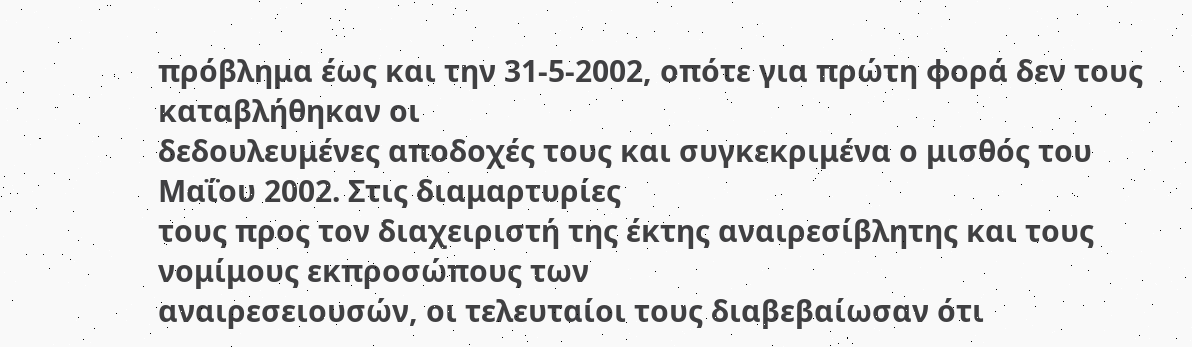πρόβλημα έως και την 31-5-2002, οπότε για πρώτη φορά δεν τους καταβλήθηκαν οι
δεδουλευμένες αποδοχές τους και συγκεκριμένα ο μισθός του Μαΐου 2002. Στις διαμαρτυρίες
τους προς τον διαχειριστή της έκτης αναιρεσίβλητης και τους νομίμους εκπροσώπους των
αναιρεσειουσών, οι τελευταίοι τους διαβεβαίωσαν ότι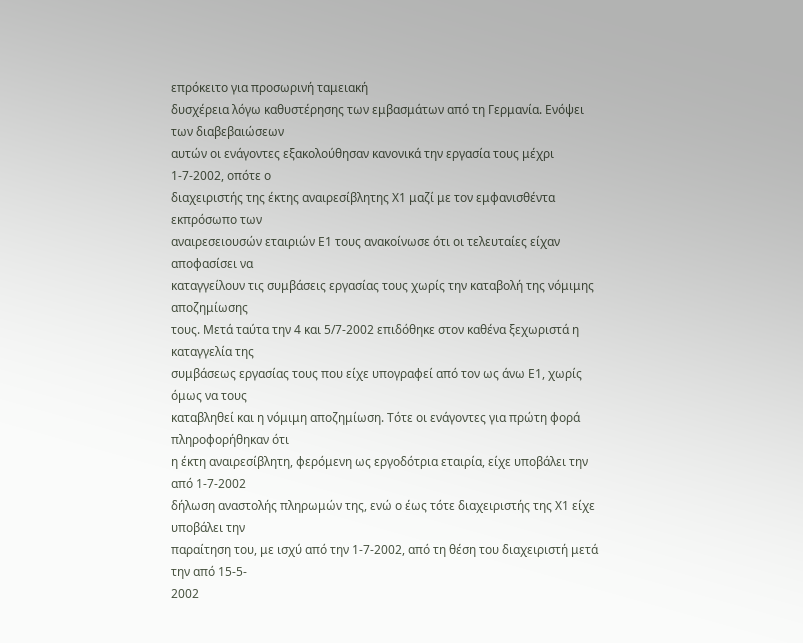επρόκειτο για προσωρινή ταμειακή
δυσχέρεια λόγω καθυστέρησης των εμβασμάτων από τη Γερμανία. Ενόψει των διαβεβαιώσεων
αυτών οι ενάγοντες εξακολούθησαν κανονικά την εργασία τους μέχρι 1-7-2002, οπότε ο
διαχειριστής της έκτης αναιρεσίβλητης Χ1 μαζί με τον εμφανισθέντα εκπρόσωπο των
αναιρεσειουσών εταιριών Ε1 τους ανακοίνωσε ότι οι τελευταίες είχαν αποφασίσει να
καταγγείλουν τις συμβάσεις εργασίας τους χωρίς την καταβολή της νόμιμης αποζημίωσης
τους. Μετά ταύτα την 4 και 5/7-2002 επιδόθηκε στον καθένα ξεχωριστά η καταγγελία της
συμβάσεως εργασίας τους που είχε υπογραφεί από τον ως άνω Ε1, χωρίς όμως να τους
καταβληθεί και η νόμιμη αποζημίωση. Τότε οι ενάγοντες για πρώτη φορά πληροφορήθηκαν ότι
η έκτη αναιρεσίβλητη, φερόμενη ως εργοδότρια εταιρία, είχε υποβάλει την από 1-7-2002
δήλωση αναστολής πληρωμών της, ενώ ο έως τότε διαχειριστής της Χ1 είχε υποβάλει την
παραίτηση του, με ισχύ από την 1-7-2002, από τη θέση του διαχειριστή μετά την από 15-5-
2002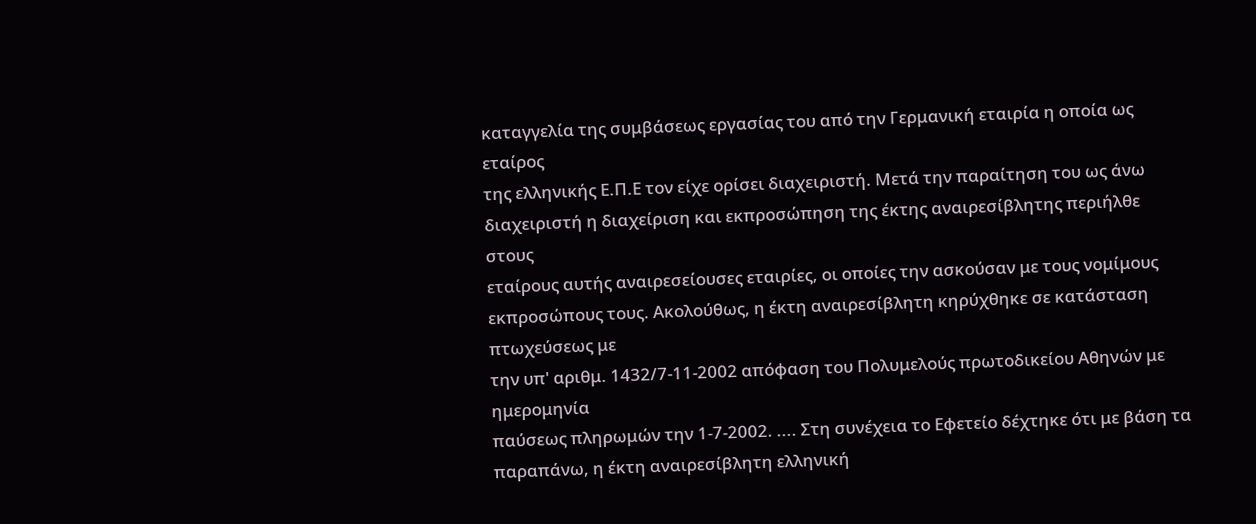καταγγελία της συμβάσεως εργασίας του από την Γερμανική εταιρία η οποία ως εταίρος
της ελληνικής Ε.Π.Ε τον είχε ορίσει διαχειριστή. Μετά την παραίτηση του ως άνω
διαχειριστή η διαχείριση και εκπροσώπηση της έκτης αναιρεσίβλητης περιήλθε στους
εταίρους αυτής αναιρεσείουσες εταιρίες, οι οποίες την ασκούσαν με τους νομίμους
εκπροσώπους τους. Ακολούθως, η έκτη αναιρεσίβλητη κηρύχθηκε σε κατάσταση πτωχεύσεως με
την υπ' αριθμ. 1432/7-11-2002 απόφαση του Πολυμελούς πρωτοδικείου Αθηνών με ημερομηνία
παύσεως πληρωμών την 1-7-2002. .... Στη συνέχεια το Εφετείο δέχτηκε ότι με βάση τα
παραπάνω, η έκτη αναιρεσίβλητη ελληνική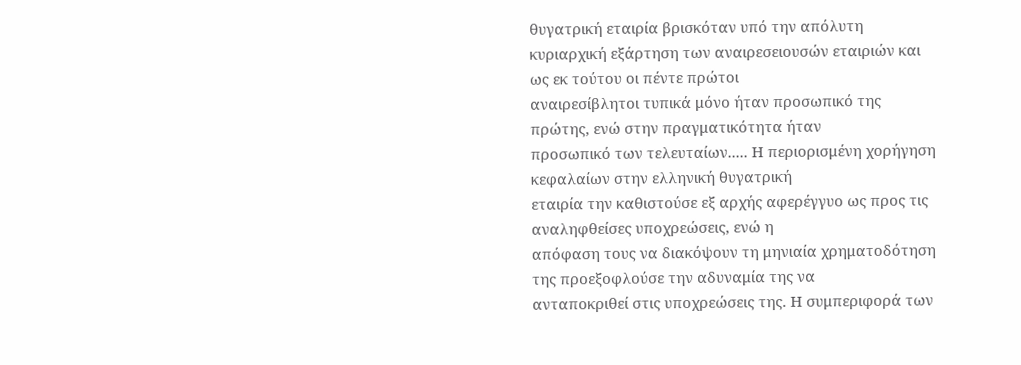θυγατρική εταιρία βρισκόταν υπό την απόλυτη
κυριαρχική εξάρτηση των αναιρεσειουσών εταιριών και ως εκ τούτου οι πέντε πρώτοι
αναιρεσίβλητοι τυπικά μόνο ήταν προσωπικό της πρώτης, ενώ στην πραγματικότητα ήταν
προσωπικό των τελευταίων..... Η περιορισμένη χορήγηση κεφαλαίων στην ελληνική θυγατρική
εταιρία την καθιστούσε εξ αρχής αφερέγγυο ως προς τις αναληφθείσες υποχρεώσεις, ενώ η
απόφαση τους να διακόψουν τη μηνιαία χρηματοδότηση της προεξοφλούσε την αδυναμία της να
ανταποκριθεί στις υποχρεώσεις της. Η συμπεριφορά των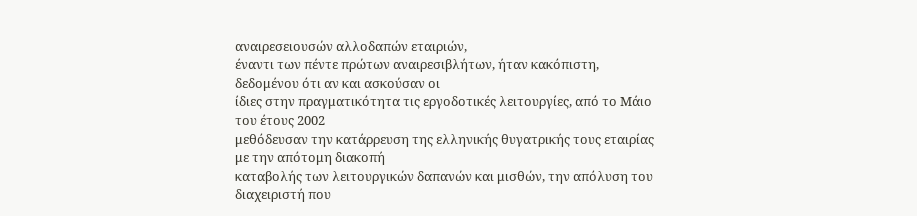αναιρεσειουσών αλλοδαπών εταιριών,
έναντι των πέντε πρώτων αναιρεσιβλήτων, ήταν κακόπιστη, δεδομένου ότι αν και ασκούσαν οι
ίδιες στην πραγματικότητα τις εργοδοτικές λειτουργίες, από το Μάιο του έτους 2002
μεθόδευσαν την κατάρρευση της ελληνικής θυγατρικής τους εταιρίας με την απότομη διακοπή
καταβολής των λειτουργικών δαπανών και μισθών, την απόλυση του διαχειριστή που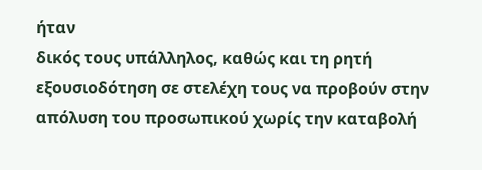ήταν
δικός τους υπάλληλος, καθώς και τη ρητή εξουσιοδότηση σε στελέχη τους να προβούν στην
απόλυση του προσωπικού χωρίς την καταβολή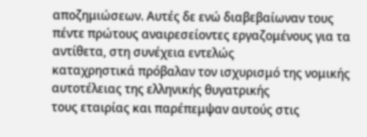αποζημιώσεων. Αυτές δε ενώ διαβεβαίωναν τους
πέντε πρώτους αναιρεσείοντες εργαζομένους για τα αντίθετα, στη συνέχεια εντελώς
καταχρηστικά πρόβαλαν τον ισχυρισμό της νομικής αυτοτέλειας της ελληνικής θυγατρικής
τους εταιρίας και παρέπεμψαν αυτούς στις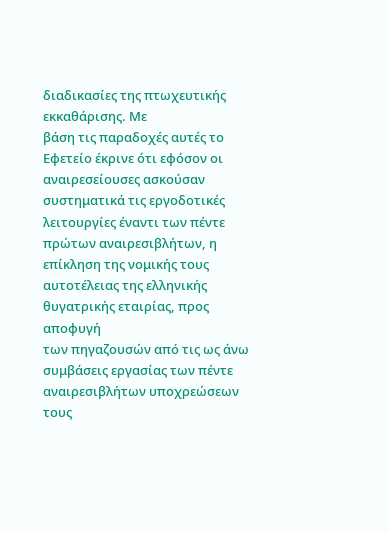διαδικασίες της πτωχευτικής εκκαθάρισης. Με
βάση τις παραδοχές αυτές το Εφετείο έκρινε ότι εφόσον οι αναιρεσείουσες ασκούσαν
συστηματικά τις εργοδοτικές λειτουργίες έναντι των πέντε πρώτων αναιρεσιβλήτων, η
επίκληση της νομικής τους αυτοτέλειας της ελληνικής θυγατρικής εταιρίας, προς αποφυγή
των πηγαζουσών από τις ως άνω συμβάσεις εργασίας των πέντε αναιρεσιβλήτων υποχρεώσεων
τους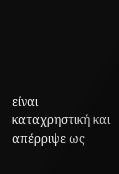είναι καταχρηστική και απέρριψε ως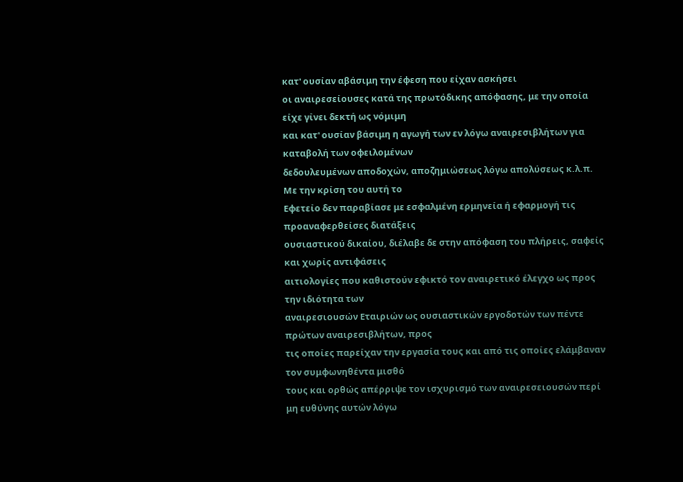κατ' ουσίαν αβάσιμη την έφεση που είχαν ασκήσει
οι αναιρεσείουσες κατά της πρωτόδικης απόφασης, με την οποία είχε γίνει δεκτή ως νόμιμη
και κατ' ουσίαν βάσιμη η αγωγή των εν λόγω αναιρεσιβλήτων για καταβολή των οφειλομένων
δεδουλευμένων αποδοχών, αποζημιώσεως λόγω απολύσεως κ.λ.π. Με την κρίση του αυτή το
Εφετείο δεν παραβίασε με εσφαλμένη ερμηνεία ή εφαρμογή τις προαναφερθείσες διατάξεις
ουσιαστικού δικαίου, διέλαβε δε στην απόφαση του πλήρεις, σαφείς και χωρίς αντιφάσεις
αιτιολογίες που καθιστούν εφικτό τον αναιρετικό έλεγχο ως προς την ιδιότητα των
αναιρεσιουσών Εταιριών ως ουσιαστικών εργοδοτών των πέντε πρώτων αναιρεσιβλήτων, προς
τις οποίες παρείχαν την εργασία τους και από τις οποίες ελάμβαναν τον συμφωνηθέντα μισθό
τους και ορθώς απέρριψε τον ισχυρισμό των αναιρεσειουσών περί μη ευθύνης αυτών λόγω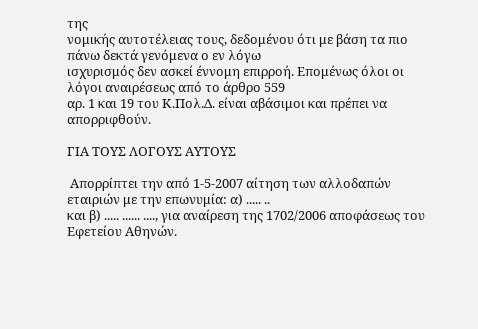της
νομικής αυτοτέλειας τους, δεδομένου ότι με βάση τα πιο πάνω δεκτά γενόμενα ο εν λόγω
ισχυρισμός δεν ασκεί έννομη επιρροή. Επομένως όλοι οι λόγοι αναιρέσεως από το άρθρο 559
αρ. 1 και 19 του Κ.Πολ.Δ. είναι αβάσιμοι και πρέπει να απορριφθούν.

ΓΙΑ ΤΟΥΣ ΛΟΓΟΥΣ ΑΥΤΟΥΣ

 Απορρίπτει την από 1-5-2007 αίτηση των αλλοδαπών εταιριών με την επωνυμία: α) ..... ..
και β) ..... ...... ...., για αναίρεση της 1702/2006 αποφάσεως του Εφετείου Αθηνών.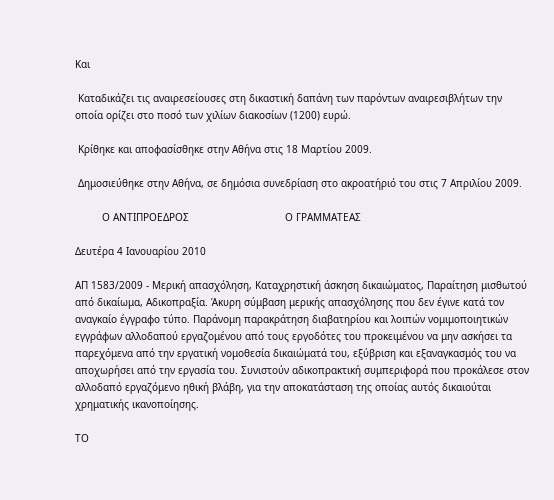Και

 Καταδικάζει τις αναιρεσείουσες στη δικαστική δαπάνη των παρόντων αναιρεσιβλήτων την
οποία ορίζει στο ποσό των χιλίων διακοσίων (1200) ευρώ.

 Κρίθηκε και αποφασίσθηκε στην Αθήνα στις 18 Μαρτίου 2009.

 Δημοσιεύθηκε στην Αθήνα, σε δημόσια συνεδρίαση στο ακροατήριό του στις 7 Απριλίου 2009.

         Ο ΑΝΤΙΠΡΟΕΔΡΟΣ                                Ο ΓΡΑΜΜΑΤΕΑΣ

Δευτέρα 4 Ιανουαρίου 2010

ΑΠ 1583/2009 - Μερική απασχόληση, Καταχρηστική άσκηση δικαιώματος, Παραίτηση μισθωτού από δικαίωμα, Αδικοπραξία. Άκυρη σύμβαση μερικής απασχόλησης που δεν έγινε κατά τον αναγκαίο έγγραφο τύπο. Παράνομη παρακράτηση διαβατηρίου και λοιπών νομιμοποιητικών εγγράφων αλλοδαπού εργαζομένου από τους εργοδότες του προκειμένου να μην ασκήσει τα παρεχόμενα από την εργατική νομοθεσία δικαιώματά του, εξύβριση και εξαναγκασμός του να αποχωρήσει από την εργασία του. Συνιστούν αδικοπρακτική συμπεριφορά που προκάλεσε στον αλλοδαπό εργαζόμενο ηθική βλάβη, για την αποκατάσταση της οποίας αυτός δικαιούται χρηματικής ικανοποίησης.

ΤΟ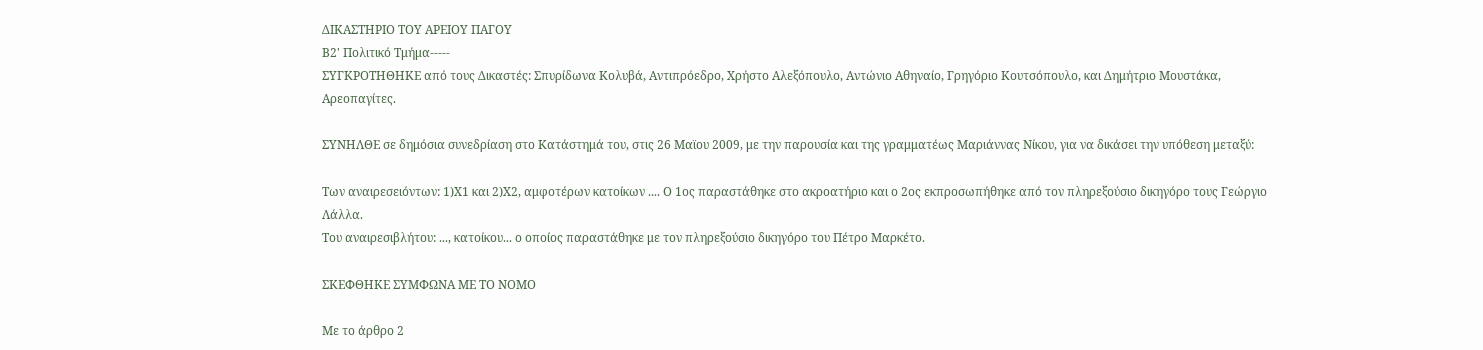ΔΙΚΑΣΤΗΡΙΟ ΤΟΥ ΑΡΕΙΟΥ ΠΑΓΟΥ
Β2' Πολιτικό Τμήμα-----
ΣΥΓΚΡΟΤΗΘΗΚΕ από τους Δικαστές: Σπυρίδωνα Κολυβά, Αντιπρόεδρο, Χρήστο Αλεξόπουλο, Αντώνιο Αθηναίο, Γρηγόριο Κουτσόπουλο, και Δημήτριο Μουστάκα, Αρεοπαγίτες.

ΣΥΝΗΛΘΕ σε δημόσια συνεδρίαση στο Κατάστημά του, στις 26 Μαϊου 2009, με την παρουσία και της γραμματέως Μαριάννας Νίκου, για να δικάσει την υπόθεση μεταξύ:

Των αναιρεσειόντων: 1)Χ1 και 2)Χ2, αμφοτέρων κατοίκων .... Ο 1ος παραστάθηκε στο ακροατήριο και ο 2ος εκπροσωπήθηκε από τον πληρεξούσιο δικηγόρο τους Γεώργιο Λάλλα.
Του αναιρεσιβλήτου: ..., κατοίκου... ο οποίος παραστάθηκε με τον πληρεξούσιο δικηγόρο του Πέτρο Μαρκέτο.

ΣΚΕΦΘΗΚΕ ΣΥΜΦΩΝΑ ΜΕ ΤΟ ΝΟΜΟ

Με το άρθρο 2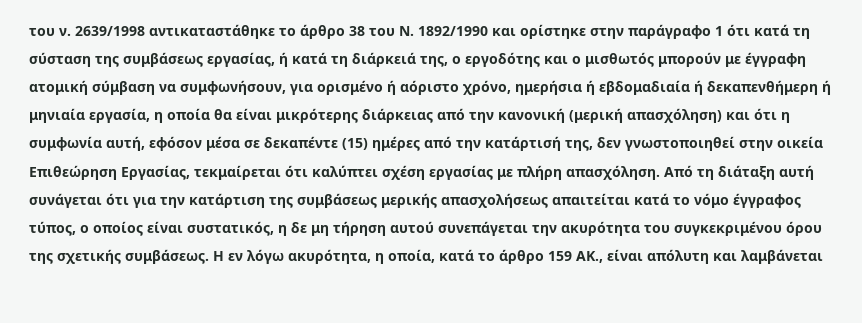του ν. 2639/1998 αντικαταστάθηκε το άρθρο 38 του Ν. 1892/1990 και ορίστηκε στην παράγραφο 1 ότι κατά τη σύσταση της συμβάσεως εργασίας, ή κατά τη διάρκειά της, ο εργοδότης και ο μισθωτός μπορούν με έγγραφη ατομική σύμβαση να συμφωνήσουν, για ορισμένο ή αόριστο χρόνο, ημερήσια ή εβδομαδιαία ή δεκαπενθήμερη ή μηνιαία εργασία, η οποία θα είναι μικρότερης διάρκειας από την κανονική (μερική απασχόληση) και ότι η συμφωνία αυτή, εφόσον μέσα σε δεκαπέντε (15) ημέρες από την κατάρτισή της, δεν γνωστοποιηθεί στην οικεία Επιθεώρηση Εργασίας, τεκμαίρεται ότι καλύπτει σχέση εργασίας με πλήρη απασχόληση. Από τη διάταξη αυτή συνάγεται ότι για την κατάρτιση της συμβάσεως μερικής απασχολήσεως απαιτείται κατά το νόμο έγγραφος τύπος, ο οποίος είναι συστατικός, η δε μη τήρηση αυτού συνεπάγεται την ακυρότητα του συγκεκριμένου όρου της σχετικής συμβάσεως. Η εν λόγω ακυρότητα, η οποία, κατά το άρθρο 159 ΑΚ., είναι απόλυτη και λαμβάνεται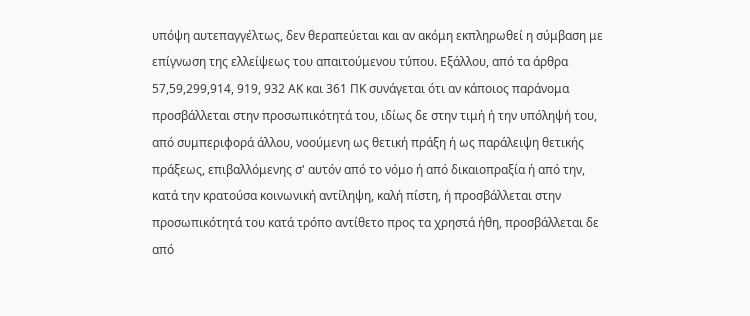υπόψη αυτεπαγγέλτως, δεν θεραπεύεται και αν ακόμη εκπληρωθεί η σύμβαση με επίγνωση της ελλείψεως του απαιτούμενου τύπου. Εξάλλου, από τα άρθρα 57,59,299,914, 919, 932 ΑΚ και 361 ΠΚ συνάγεται ότι αν κάποιος παράνομα προσβάλλεται στην προσωπικότητά του, ιδίως δε στην τιμή ή την υπόληψή του, από συμπεριφορά άλλου, νοούμενη ως θετική πράξη ή ως παράλειψη θετικής πράξεως, επιβαλλόμενης σ' αυτόν από το νόμο ή από δικαιοπραξία ή από την, κατά την κρατούσα κοινωνική αντίληψη, καλή πίστη, ή προσβάλλεται στην προσωπικότητά του κατά τρόπο αντίθετο προς τα χρηστά ήθη, προσβάλλεται δε από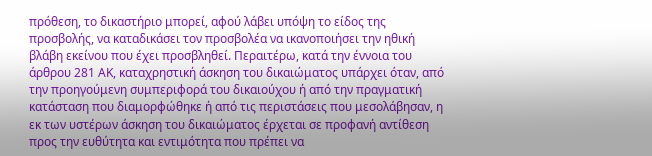πρόθεση, το δικαστήριο μπορεί, αφού λάβει υπόψη το είδος της προσβολής, να καταδικάσει τον προσβολέα να ικανοποιήσει την ηθική βλάβη εκείνου που έχει προσβληθεί. Περαιτέρω, κατά την έννοια του άρθρου 281 ΑΚ, καταχρηστική άσκηση του δικαιώματος υπάρχει όταν, από την προηγούμενη συμπεριφορά του δικαιούχου ή από την πραγματική κατάσταση που διαμορφώθηκε ή από τις περιστάσεις που μεσολάβησαν, η εκ των υστέρων άσκηση του δικαιώματος έρχεται σε προφανή αντίθεση προς την ευθύτητα και εντιμότητα που πρέπει να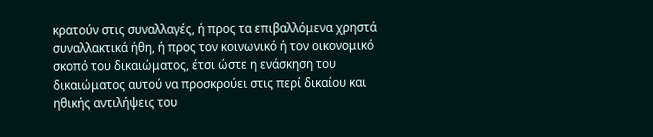κρατούν στις συναλλαγές, ή προς τα επιβαλλόμενα χρηστά συναλλακτικά ήθη, ή προς τον κοινωνικό ή τον οικονομικό σκοπό του δικαιώματος, έτσι ώστε η ενάσκηση του δικαιώματος αυτού να προσκρούει στις περί δικαίου και ηθικής αντιλήψεις του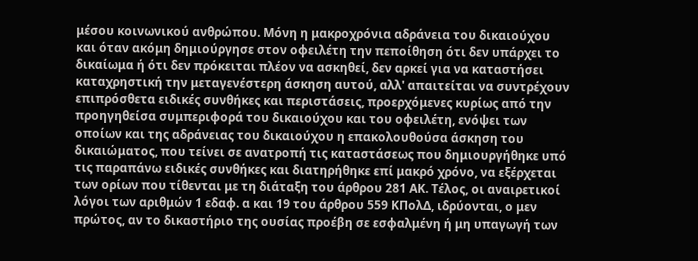μέσου κοινωνικού ανθρώπου. Μόνη η μακροχρόνια αδράνεια του δικαιούχου και όταν ακόμη δημιούργησε στον οφειλέτη την πεποίθηση ότι δεν υπάρχει το δικαίωμα ή ότι δεν πρόκειται πλέον να ασκηθεί, δεν αρκεί για να καταστήσει καταχρηστική την μεταγενέστερη άσκηση αυτού, αλλ' απαιτείται να συντρέχουν επιπρόσθετα ειδικές συνθήκες και περιστάσεις, προερχόμενες κυρίως από την προηγηθείσα συμπεριφορά του δικαιούχου και του οφειλέτη, ενόψει των οποίων και της αδράνειας του δικαιούχου η επακολουθούσα άσκηση του δικαιώματος, που τείνει σε ανατροπή τις καταστάσεως που δημιουργήθηκε υπό τις παραπάνω ειδικές συνθήκες και διατηρήθηκε επί μακρό χρόνο, να εξέρχεται των ορίων που τίθενται με τη διάταξη του άρθρου 281 ΑΚ. Τέλος, οι αναιρετικοί λόγοι των αριθμών 1 εδαφ. α και 19 του άρθρου 559 ΚΠολΔ, ιδρύονται, ο μεν πρώτος, αν το δικαστήριο της ουσίας προέβη σε εσφαλμένη ή μη υπαγωγή των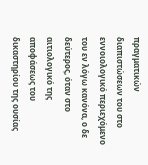πραγματικών διαπιστώσεων του στο εννοιολογικό περιεχόμενο του εν λόγω κανόνα, ο δε δεύτερος, όταν στο αιτιολογικό της αποφάσεως του δικαστηρίου της ουσίας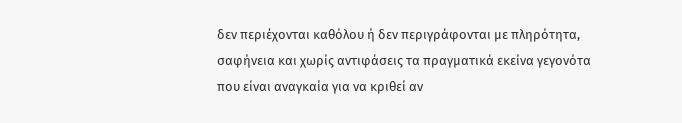δεν περιέχονται καθόλου ή δεν περιγράφονται με πληρότητα, σαφήνεια και χωρίς αντιφάσεις τα πραγματικά εκείνα γεγονότα που είναι αναγκαία για να κριθεί αν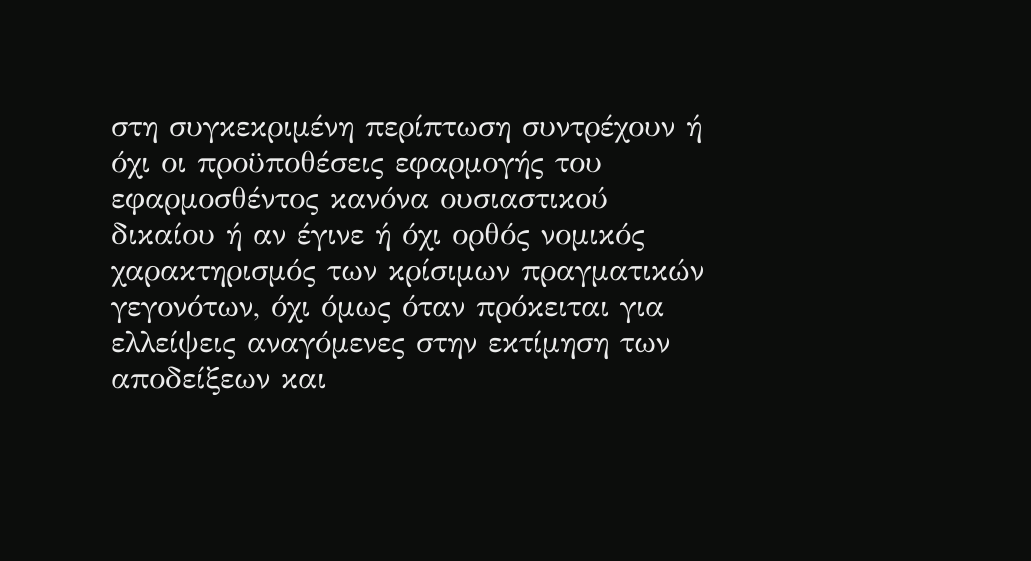στη συγκεκριμένη περίπτωση συντρέχουν ή όχι οι προϋποθέσεις εφαρμογής του εφαρμοσθέντος κανόνα ουσιαστικού δικαίου ή αν έγινε ή όχι ορθός νομικός χαρακτηρισμός των κρίσιμων πραγματικών γεγονότων, όχι όμως όταν πρόκειται για ελλείψεις αναγόμενες στην εκτίμηση των αποδείξεων και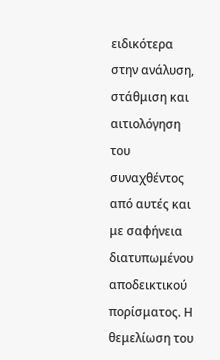ειδικότερα στην ανάλυση, στάθμιση και αιτιολόγηση του συναχθέντος από αυτές και με σαφήνεια διατυπωμένου αποδεικτικού πορίσματος. Η θεμελίωση του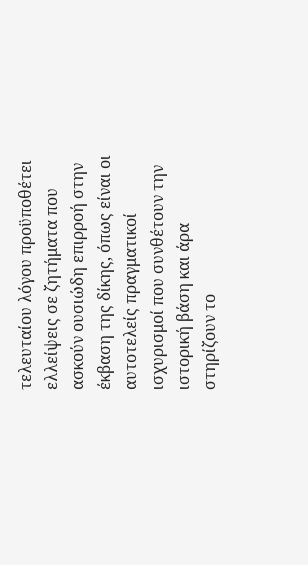τελευταίου λόγου προϋποθέτει ελλείψεις σε ζητήματα που ασκούν ουσιώδη επιρροή στην έκβαση της δίκης, όπως είναι οι αυτοτελείς πραγματικοί ισχυρισμοί που συνθέτουν την ιστορική βάση και άρα στηρίζουν το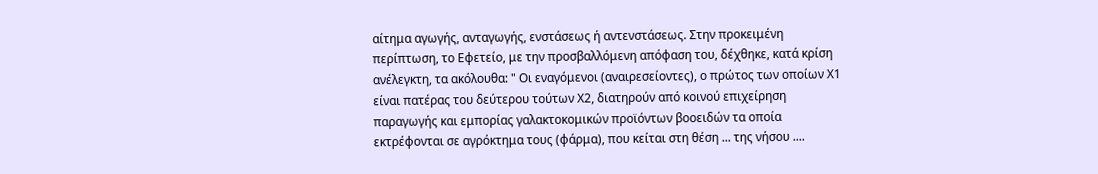αίτημα αγωγής, ανταγωγής, ενστάσεως ή αντενστάσεως. Στην προκειμένη περίπτωση, το Εφετείο, με την προσβαλλόμενη απόφαση του, δέχθηκε, κατά κρίση ανέλεγκτη, τα ακόλουθα: " Οι εναγόμενοι (αναιρεσείοντες), ο πρώτος των οποίων Χ1 είναι πατέρας του δεύτερου τούτων Χ2, διατηρούν από κοινού επιχείρηση παραγωγής και εμπορίας γαλακτοκομικών προϊόντων βοοειδών τα οποία εκτρέφονται σε αγρόκτημα τους (φάρμα), που κείται στη θέση ... της νήσου ....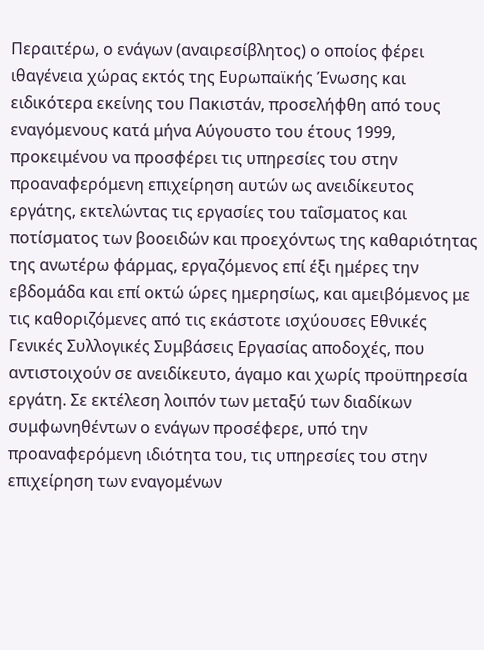Περαιτέρω, ο ενάγων (αναιρεσίβλητος) ο οποίος φέρει ιθαγένεια χώρας εκτός της Ευρωπαϊκής Ένωσης και ειδικότερα εκείνης του Πακιστάν, προσελήφθη από τους εναγόμενους κατά μήνα Αύγουστο του έτους 1999, προκειμένου να προσφέρει τις υπηρεσίες του στην προαναφερόμενη επιχείρηση αυτών ως ανειδίκευτος εργάτης, εκτελώντας τις εργασίες του ταΐσματος και ποτίσματος των βοοειδών και προεχόντως της καθαριότητας της ανωτέρω φάρμας, εργαζόμενος επί έξι ημέρες την εβδομάδα και επί οκτώ ώρες ημερησίως, και αμειβόμενος με τις καθοριζόμενες από τις εκάστοτε ισχύουσες Εθνικές Γενικές Συλλογικές Συμβάσεις Εργασίας αποδοχές, που αντιστοιχούν σε ανειδίκευτο, άγαμο και χωρίς προϋπηρεσία εργάτη. Σε εκτέλεση λοιπόν των μεταξύ των διαδίκων συμφωνηθέντων ο ενάγων προσέφερε, υπό την προαναφερόμενη ιδιότητα του, τις υπηρεσίες του στην επιχείρηση των εναγομένων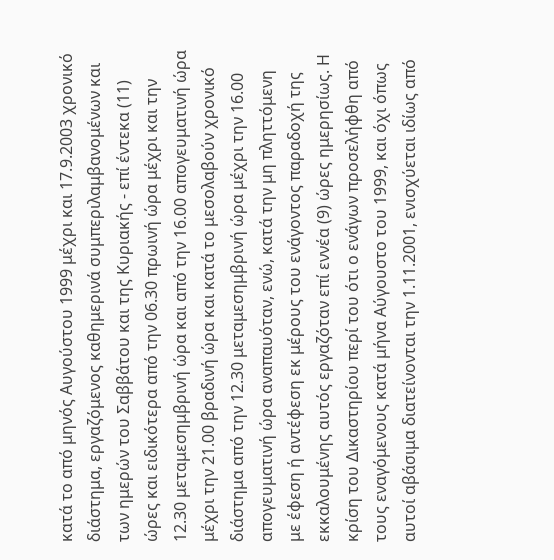κατά το από μηνός Αυγούστου 1999 μέχρι και 17.9.2003 χρονικό διάστημα, εργαζόμενος καθημερινά συμπεριλαμβανομένων και των ημερών του Σαββάτου και της Κυριακής - επί έντεκα (11) ώρες και ειδικότερα από την 06.30 πρωινή ώρα μέχρι και την 12.30 μεταμεσημβρινή ώρα και από την 16.00 απογευματινή ώρα μέχρι την 21.00 βραδινή ώρα και κατά το μεσολαβούν χρονικό διάστημα από την 12.30 μεταμεσημβρινή ώρα μέχρι την 16.00 απογευματινή ώρα αναπαυόταν, ενώ, κατά την μη πληττόμενη με έφεση ή αντέφεση εκ μέρους του ενάγοντος παραδοχή της εκκαλουμένης αυτός εργαζόταν επί εννέα (9) ώρες ημερησίως. Η κρίση του Δικαστηρίου περί του ότι ο ενάγων προσελήφθη από τους εναγόμενους κατά μήνα Αύγουστο του 1999, και όχι όπως αυτοί αβάσιμα διατείνονται την 1.11.2001, ενισχύεται ιδίως από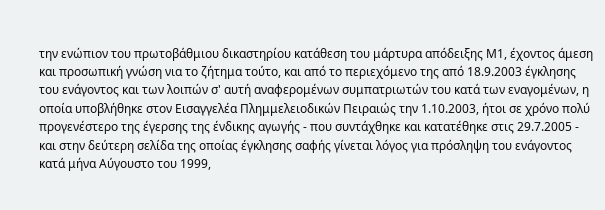την ενώπιον του πρωτοβάθμιου δικαστηρίου κατάθεση του μάρτυρα απόδειξης Μ1, έχοντος άμεση και προσωπική γνώση νια το ζήτημα τούτο, και από το περιεχόμενο της από 18.9.2003 έγκλησης του ενάγοντος και των λοιπών σ' αυτή αναφερομένων συμπατριωτών του κατά των εναγομένων, η οποία υποβλήθηκε στον Εισαγγελέα Πλημμελειοδικών Πειραιώς την 1.10.2003, ήτοι σε χρόνο πολύ προγενέστερο της έγερσης της ένδικης αγωγής - που συντάχθηκε και κατατέθηκε στις 29.7.2005 - και στην δεύτερη σελίδα της οποίας έγκλησης σαφής γίνεται λόγος για πρόσληψη του ενάγοντος κατά μήνα Αύγουστο του 1999,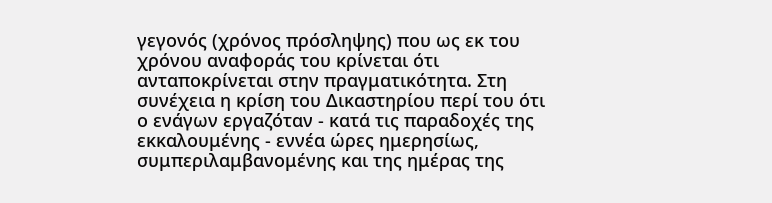γεγονός (χρόνος πρόσληψης) που ως εκ του χρόνου αναφοράς του κρίνεται ότι ανταποκρίνεται στην πραγματικότητα. Στη συνέχεια η κρίση του Δικαστηρίου περί του ότι ο ενάγων εργαζόταν - κατά τις παραδοχές της εκκαλουμένης - εννέα ώρες ημερησίως, συμπεριλαμβανομένης και της ημέρας της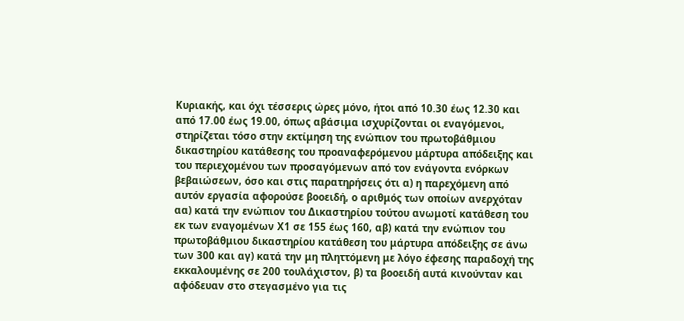Κυριακής, και όχι τέσσερις ώρες μόνο, ήτοι από 10.30 έως 12.30 και από 17.00 έως 19.00, όπως αβάσιμα ισχυρίζονται οι εναγόμενοι, στηρίζεται τόσο στην εκτίμηση της ενώπιον του πρωτοβάθμιου δικαστηρίου κατάθεσης του προαναφερόμενου μάρτυρα απόδειξης και του περιεχομένου των προσαγόμενων από τον ενάγοντα ενόρκων βεβαιώσεων, όσο και στις παρατηρήσεις ότι α) η παρεχόμενη από αυτόν εργασία αφορούσε βοοειδή, ο αριθμός των οποίων ανερχόταν αα) κατά την ενώπιον του Δικαστηρίου τούτου ανωμοτί κατάθεση του εκ των εναγομένων Χ1 σε 155 έως 160, αβ) κατά την ενώπιον του πρωτοβάθμιου δικαστηρίου κατάθεση του μάρτυρα απόδειξης σε άνω των 300 και αγ) κατά την μη πληττόμενη με λόγο έφεσης παραδοχή της εκκαλουμένης σε 200 τουλάχιστον, β) τα βοοειδή αυτά κινούνταν και αφόδευαν στο στεγασμένο για τις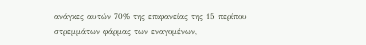ανάγκες αυτών 70% της επιφανείας της 15 περίπου στρεμμάτων φάρμας των εναγομένων,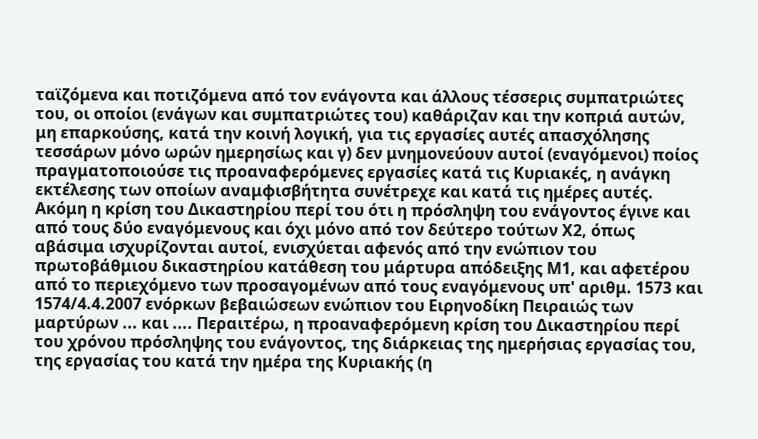ταϊζόμενα και ποτιζόμενα από τον ενάγοντα και άλλους τέσσερις συμπατριώτες του, οι οποίοι (ενάγων και συμπατριώτες του) καθάριζαν και την κοπριά αυτών, μη επαρκούσης, κατά την κοινή λογική, για τις εργασίες αυτές απασχόλησης τεσσάρων μόνο ωρών ημερησίως και γ) δεν μνημονεύουν αυτοί (εναγόμενοι) ποίος πραγματοποιούσε τις προαναφερόμενες εργασίες κατά τις Κυριακές, η ανάγκη εκτέλεσης των οποίων αναμφισβήτητα συνέτρεχε και κατά τις ημέρες αυτές. Ακόμη η κρίση του Δικαστηρίου περί του ότι η πρόσληψη του ενάγοντος έγινε και από τους δύο εναγόμενους και όχι μόνο από τον δεύτερο τούτων Χ2, όπως αβάσιμα ισχυρίζονται αυτοί, ενισχύεται αφενός από την ενώπιον του πρωτοβάθμιου δικαστηρίου κατάθεση του μάρτυρα απόδειξης Μ1, και αφετέρου από το περιεχόμενο των προσαγομένων από τους εναγόμενους υπ' αριθμ. 1573 και 1574/4.4.2007 ενόρκων βεβαιώσεων ενώπιον του Ειρηνοδίκη Πειραιώς των μαρτύρων ... και .... Περαιτέρω, η προαναφερόμενη κρίση του Δικαστηρίου περί του χρόνου πρόσληψης του ενάγοντος, της διάρκειας της ημερήσιας εργασίας του, της εργασίας του κατά την ημέρα της Κυριακής (η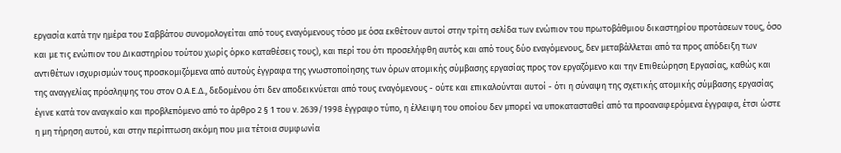εργασία κατά την ημέρα του Σαββάτου συνομολογείται από τους εναγόμενους τόσο με όσα εκθέτουν αυτοί στην τρίτη σελίδα των ενώπιον του πρωτοβάθμιου δικαστηρίου προτάσεων τους, όσο και με τις ενώπιον του Δικαστηρίου τούτου χωρίς όρκο καταθέσεις τους), και περί του ότι προσελήφθη αυτός και από τους δύο εναγόμενους, δεν μεταβάλλεται από τα προς απόδειξη των αντιθέτων ισχυρισμών τους προσκομιζόμενα από αυτούς έγγραφα της γνωστοποίησης των όρων ατομικής σύμβασης εργασίας προς τον εργαζόμενο και την Επιθεώρηση Εργασίας, καθώς και της αναγγελίας πρόσληψης του στον Ο.Α.Ε.Δ., δεδομένου ότι δεν αποδεικνύεται από τους εναγόμενους - ούτε και επικαλούνται αυτοί - ότι η σύναψη της σχετικής ατομικής σύμβασης εργασίας έγινε κατά τον αναγκαίο και προβλεπόμενο από το άρθρο 2 § 1 του ν. 2639/1998 έγγραφο τύπο, η έλλειψη του οποίου δεν μπορεί να υποκατασταθεί από τα προαναφερόμενα έγγραφα, έτσι ώστε η μη τήρηση αυτού, και στην περίπτωση ακόμη που μια τέτοια συμφωνία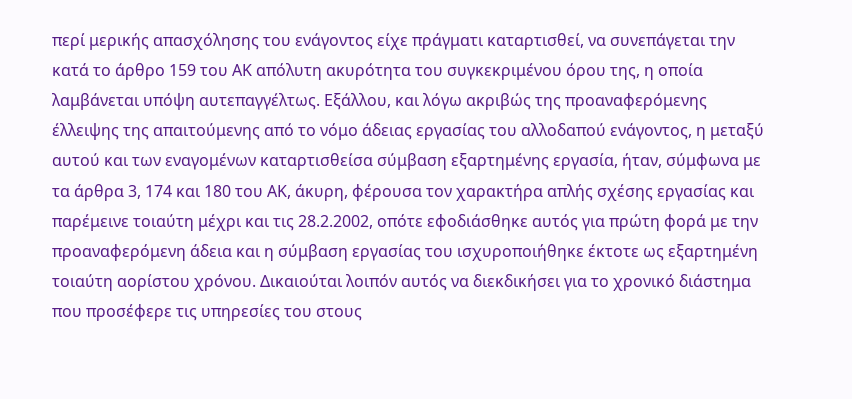περί μερικής απασχόλησης του ενάγοντος είχε πράγματι καταρτισθεί, να συνεπάγεται την κατά το άρθρο 159 του ΑΚ απόλυτη ακυρότητα του συγκεκριμένου όρου της, η οποία λαμβάνεται υπόψη αυτεπαγγέλτως. Εξάλλου, και λόγω ακριβώς της προαναφερόμενης έλλειψης της απαιτούμενης από το νόμο άδειας εργασίας του αλλοδαπού ενάγοντος, η μεταξύ αυτού και των εναγομένων καταρτισθείσα σύμβαση εξαρτημένης εργασία, ήταν, σύμφωνα με τα άρθρα 3, 174 και 180 του ΑΚ, άκυρη, φέρουσα τον χαρακτήρα απλής σχέσης εργασίας και παρέμεινε τοιαύτη μέχρι και τις 28.2.2002, οπότε εφοδιάσθηκε αυτός για πρώτη φορά με την προαναφερόμενη άδεια και η σύμβαση εργασίας του ισχυροποιήθηκε έκτοτε ως εξαρτημένη τοιαύτη αορίστου χρόνου. Δικαιούται λοιπόν αυτός να διεκδικήσει για το χρονικό διάστημα που προσέφερε τις υπηρεσίες του στους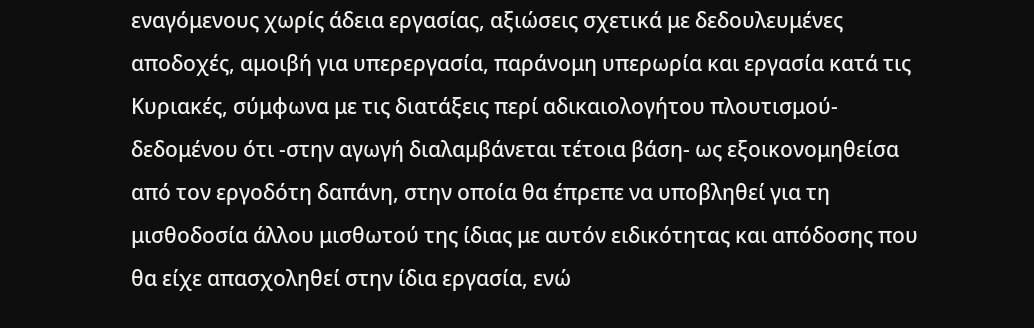εναγόμενους χωρίς άδεια εργασίας, αξιώσεις σχετικά με δεδουλευμένες αποδοχές, αμοιβή για υπερεργασία, παράνομη υπερωρία και εργασία κατά τις Κυριακές, σύμφωνα με τις διατάξεις περί αδικαιολογήτου πλουτισμού-δεδομένου ότι -στην αγωγή διαλαμβάνεται τέτοια βάση- ως εξοικονομηθείσα από τον εργοδότη δαπάνη, στην οποία θα έπρεπε να υποβληθεί για τη μισθοδοσία άλλου μισθωτού της ίδιας με αυτόν ειδικότητας και απόδοσης που θα είχε απασχοληθεί στην ίδια εργασία, ενώ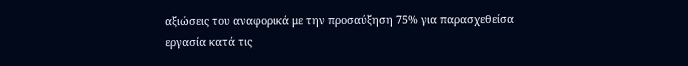αξιώσεις του αναφορικά με την προσαύξηση 75% για παρασχεθείσα εργασία κατά τις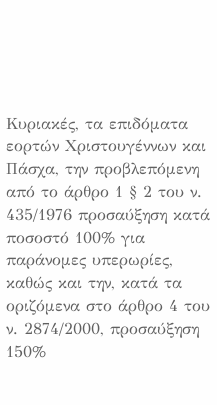Κυριακές, τα επιδόματα εορτών Χριστουγέννων και Πάσχα, την προβλεπόμενη από το άρθρο 1 § 2 του ν. 435/1976 προσαύξηση κατά ποσοστό 100% για παράνομες υπερωρίες, καθώς και την, κατά τα οριζόμενα στο άρθρο 4 του ν. 2874/2000, προσαύξηση 150%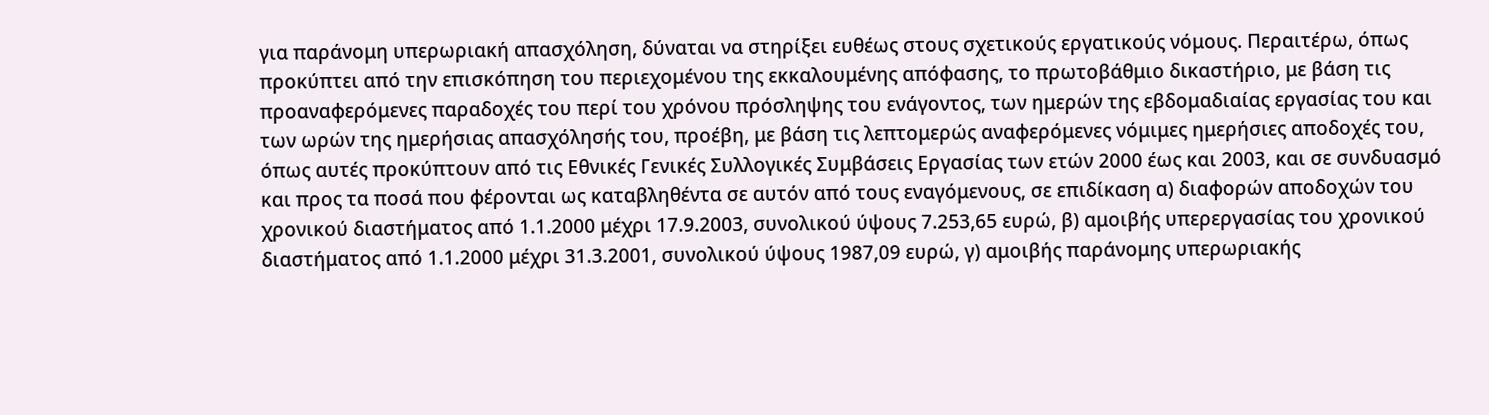για παράνομη υπερωριακή απασχόληση, δύναται να στηρίξει ευθέως στους σχετικούς εργατικούς νόμους. Περαιτέρω, όπως προκύπτει από την επισκόπηση του περιεχομένου της εκκαλουμένης απόφασης, το πρωτοβάθμιο δικαστήριο, με βάση τις προαναφερόμενες παραδοχές του περί του χρόνου πρόσληψης του ενάγοντος, των ημερών της εβδομαδιαίας εργασίας του και των ωρών της ημερήσιας απασχόλησής του, προέβη, με βάση τις λεπτομερώς αναφερόμενες νόμιμες ημερήσιες αποδοχές του, όπως αυτές προκύπτουν από τις Εθνικές Γενικές Συλλογικές Συμβάσεις Εργασίας των ετών 2000 έως και 2003, και σε συνδυασμό και προς τα ποσά που φέρονται ως καταβληθέντα σε αυτόν από τους εναγόμενους, σε επιδίκαση α) διαφορών αποδοχών του χρονικού διαστήματος από 1.1.2000 μέχρι 17.9.2003, συνολικού ύψους 7.253,65 ευρώ, β) αμοιβής υπερεργασίας του χρονικού διαστήματος από 1.1.2000 μέχρι 31.3.2001, συνολικού ύψους 1987,09 ευρώ, γ) αμοιβής παράνομης υπερωριακής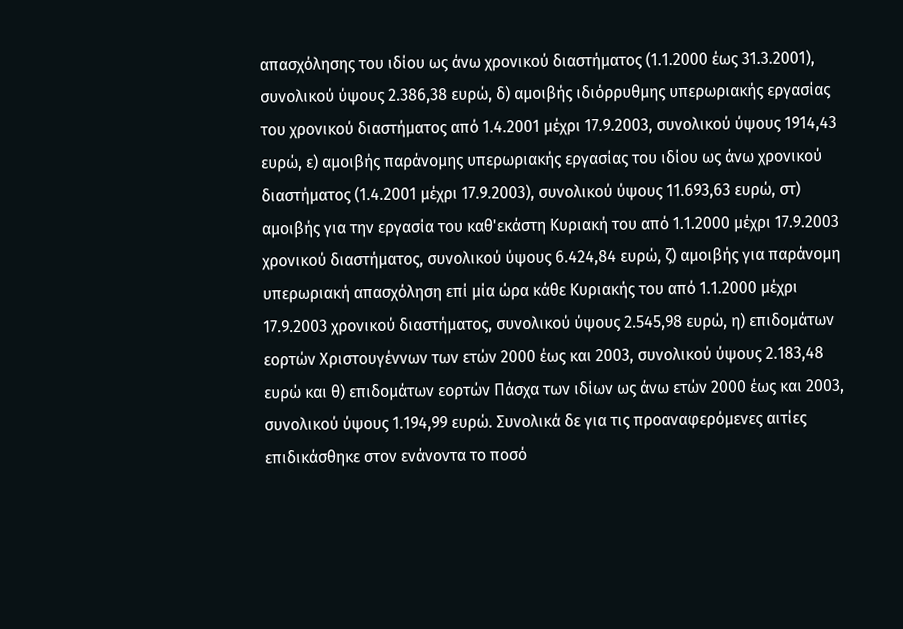απασχόλησης του ιδίου ως άνω χρονικού διαστήματος (1.1.2000 έως 31.3.2001), συνολικού ύψους 2.386,38 ευρώ, δ) αμοιβής ιδιόρρυθμης υπερωριακής εργασίας του χρονικού διαστήματος από 1.4.2001 μέχρι 17.9.2003, συνολικού ύψους 1914,43 ευρώ, ε) αμοιβής παράνομης υπερωριακής εργασίας του ιδίου ως άνω χρονικού διαστήματος (1.4.2001 μέχρι 17.9.2003), συνολικού ύψους 11.693,63 ευρώ, στ) αμοιβής για την εργασία του καθ'εκάστη Κυριακή του από 1.1.2000 μέχρι 17.9.2003 χρονικού διαστήματος, συνολικού ύψους 6.424,84 ευρώ, ζ) αμοιβής για παράνομη υπερωριακή απασχόληση επί μία ώρα κάθε Κυριακής του από 1.1.2000 μέχρι 17.9.2003 χρονικού διαστήματος, συνολικού ύψους 2.545,98 ευρώ, η) επιδομάτων εορτών Χριστουγέννων των ετών 2000 έως και 2003, συνολικού ύψους 2.183,48 ευρώ και θ) επιδομάτων εορτών Πάσχα των ιδίων ως άνω ετών 2000 έως και 2003, συνολικού ύψους 1.194,99 ευρώ. Συνολικά δε για τις προαναφερόμενες αιτίες επιδικάσθηκε στον ενάνοντα το ποσό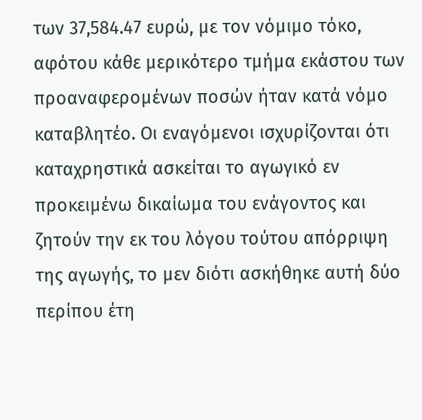των 37,584.47 ευρώ, με τον νόμιμο τόκο, αφότου κάθε μερικότερο τμήμα εκάστου των προαναφερομένων ποσών ήταν κατά νόμο καταβλητέο. Οι εναγόμενοι ισχυρίζονται ότι καταχρηστικά ασκείται το αγωγικό εν προκειμένω δικαίωμα του ενάγοντος και ζητούν την εκ του λόγου τούτου απόρριψη της αγωγής, το μεν διότι ασκήθηκε αυτή δύο περίπου έτη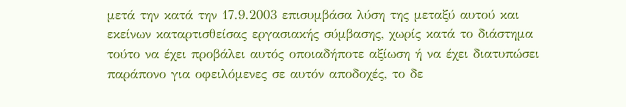μετά την κατά την 17.9.2003 επισυμβάσα λύση της μεταξύ αυτού και εκείνων καταρτισθείσας εργασιακής σύμβασης, χωρίς κατά το διάστημα τούτο να έχει προβάλει αυτός οποιαδήποτε αξίωση ή να έχει διατυπώσει παράπονο για οφειλόμενες σε αυτόν αποδοχές, το δε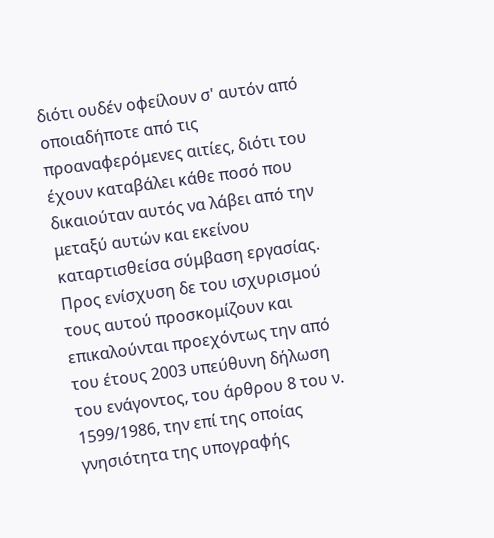διότι ουδέν οφείλουν σ' αυτόν από οποιαδήποτε από τις προαναφερόμενες αιτίες, διότι του έχουν καταβάλει κάθε ποσό που δικαιούταν αυτός να λάβει από την μεταξύ αυτών και εκείνου καταρτισθείσα σύμβαση εργασίας. Προς ενίσχυση δε του ισχυρισμού τους αυτού προσκομίζουν και επικαλούνται προεχόντως την από του έτους 2003 υπεύθυνη δήλωση του ενάγοντος, του άρθρου 8 του ν. 1599/1986, την επί της οποίας γνησιότητα της υπογραφής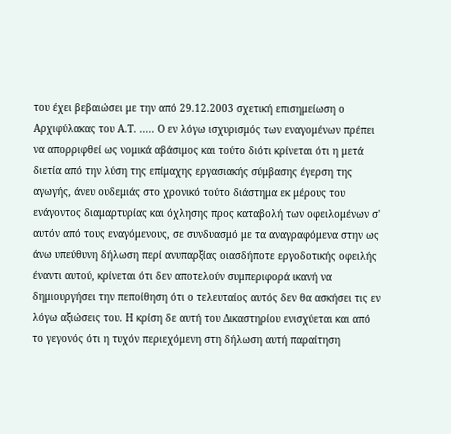του έχει βεβαιώσει με την από 29.12.2003 σχετική επισημείωση ο Αρχιφύλακας του Α.Τ. ..... Ο εν λόγω ισχυρισμός των εναγομένων πρέπει να απορριφθεί ως νομικά αβάσιμος και τούτο διότι κρίνεται ότι η μετά διετία από την λύση της επίμαχης εργασιακής σύμβασης έγερση της αγωγής, άνευ ουδεμιάς στο χρονικό τούτο διάστημα εκ μέρους του ενάγοντος διαμαρτυρίας και όχλησης προς καταβολή των οφειλομένων σ' αυτόν από τους εναγόμενους, σε συνδυασμό με τα αναγραφόμενα στην ως άνω υπεύθυνη δήλωση περί ανυπαρξίας οιασδήποτε εργοδοτικής οφειλής έναντι αυτού, κρίνεται ότι δεν αποτελούν συμπεριφορά ικανή να δημιουργήσει την πεποίθηση ότι ο τελευταίος αυτός δεν θα ασκήσει τις εν λόγω αξιώσεις του. Η κρίση δε αυτή του Δικαστηρίου ενισχύεται και από το γεγονός ότι η τυχόν περιεχόμενη στη δήλωση αυτή παραίτηση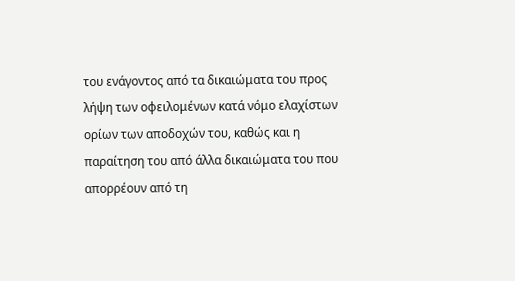του ενάγοντος από τα δικαιώματα του προς λήψη των οφειλομένων κατά νόμο ελαχίστων ορίων των αποδοχών του, καθώς και η παραίτηση του από άλλα δικαιώματα του που απορρέουν από τη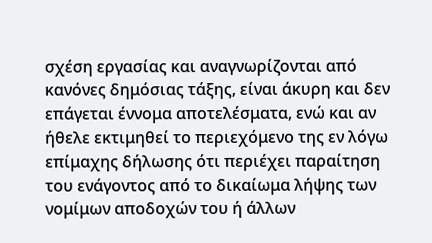σχέση εργασίας και αναγνωρίζονται από κανόνες δημόσιας τάξης, είναι άκυρη και δεν επάγεται έννομα αποτελέσματα, ενώ και αν ήθελε εκτιμηθεί το περιεχόμενο της εν λόγω επίμαχης δήλωσης ότι περιέχει παραίτηση του ενάγοντος από το δικαίωμα λήψης των νομίμων αποδοχών του ή άλλων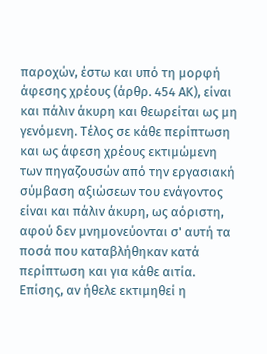παροχών, έστω και υπό τη μορφή άφεσης χρέους (άρθρ. 454 ΑΚ), είναι και πάλιν άκυρη και θεωρείται ως μη γενόμενη. Τέλος σε κάθε περίπτωση και ως άφεση χρέους εκτιμώμενη των πηγαζουσών από την εργασιακή σύμβαση αξιώσεων του ενάγοντος είναι και πάλιν άκυρη, ως αόριστη, αφού δεν μνημονεύονται σ' αυτή τα ποσά που καταβλήθηκαν κατά περίπτωση και για κάθε αιτία. Επίσης, αν ήθελε εκτιμηθεί η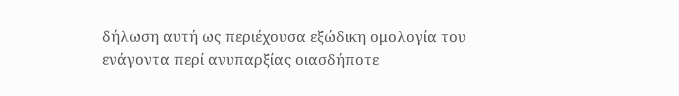δήλωση αυτή ως περιέχουσα εξώδικη ομολογία του ενάγοντα περί ανυπαρξίας οιασδήποτε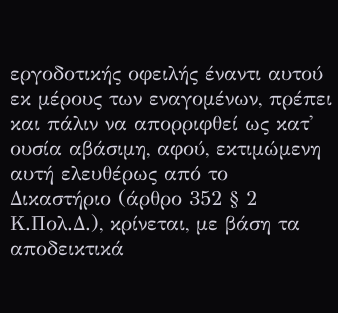εργοδοτικής οφειλής έναντι αυτού εκ μέρους των εναγομένων, πρέπει και πάλιν να απορριφθεί ως κατ' ουσία αβάσιμη, αφού, εκτιμώμενη αυτή ελευθέρως από το Δικαστήριο (άρθρο 352 § 2 Κ.Πολ.Δ.), κρίνεται, με βάση τα αποδεικτικά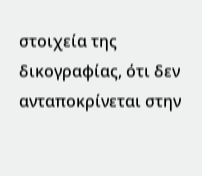στοιχεία της δικογραφίας, ότι δεν ανταποκρίνεται στην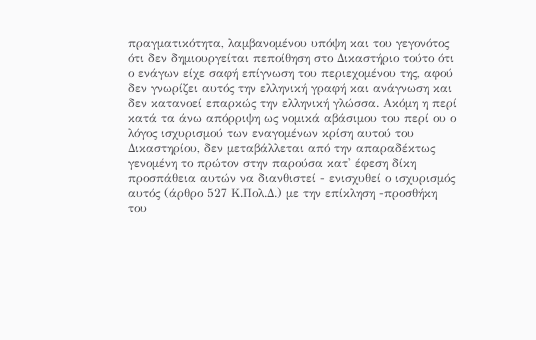πραγματικότητα, λαμβανομένου υπόψη και του γεγονότος ότι δεν δημιουργείται πεποίθηση στο Δικαστήριο τούτο ότι ο ενάγων είχε σαφή επίγνωση του περιεχομένου της, αφού δεν γνωρίζει αυτός την ελληνική γραφή και ανάγνωση και δεν κατανοεί επαρκώς την ελληνική γλώσσα. Ακόμη η περί κατά τα άνω απόρριψη ως νομικά αβάσιμου του περί ου ο λόγος ισχυρισμού των εναγομένων κρίση αυτού του Δικαστηρίου, δεν μεταβάλλεται από την απαραδέκτως γενομένη το πρώτον στην παρούσα κατ' έφεση δίκη προσπάθεια αυτών να διανθιστεί - ενισχυθεί ο ισχυρισμός αυτός (άρθρο 527 Κ.Πολ.Δ.) με την επίκληση -προσθήκη του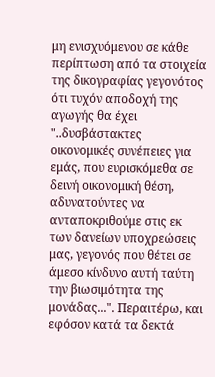μη ενισχυόμενου σε κάθε περίπτωση από τα στοιχεία της δικογραφίας γεγονότος ότι τυχόν αποδοχή της αγωγής θα έχει "..δυσβάστακτες οικονομικές συνέπειες για εμάς, που ευρισκόμεθα σε δεινή οικονομική θέση, αδυνατούντες να ανταποκριθούμε στις εκ των δανείων υποχρεώσεις μας, γεγονός που θέτει σε άμεσο κίνδυνο αυτή ταύτη την βιωσιμότητα της μονάδας...". Περαιτέρω, και εφόσον κατά τα δεκτά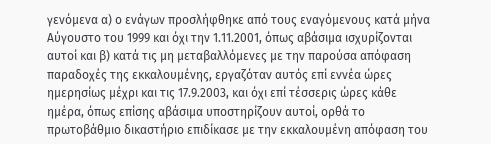γενόμενα α) ο ενάγων προσλήφθηκε από τους εναγόμενους κατά μήνα Αύγουστο του 1999 και όχι την 1.11.2001, όπως αβάσιμα ισχυρίζονται αυτοί και β) κατά τις μη μεταβαλλόμενες με την παρούσα απόφαση παραδοχές της εκκαλουμένης, εργαζόταν αυτός επί εννέα ώρες ημερησίως μέχρι και τις 17.9.2003, και όχι επί τέσσερις ώρες κάθε ημέρα, όπως επίσης αβάσιμα υποστηρίζουν αυτοί, ορθά το πρωτοβάθμιο δικαστήριο επιδίκασε με την εκκαλουμένη απόφαση του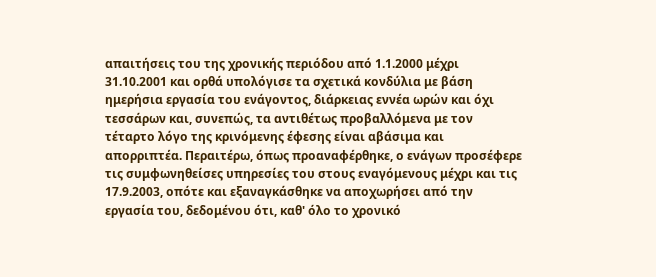απαιτήσεις του της χρονικής περιόδου από 1.1.2000 μέχρι 31.10.2001 και ορθά υπολόγισε τα σχετικά κονδύλια με βάση ημερήσια εργασία του ενάγοντος, διάρκειας εννέα ωρών και όχι τεσσάρων και, συνεπώς, τα αντιθέτως προβαλλόμενα με τον τέταρτο λόγο της κρινόμενης έφεσης είναι αβάσιμα και απορριπτέα. Περαιτέρω, όπως προαναφέρθηκε, ο ενάγων προσέφερε τις συμφωνηθείσες υπηρεσίες του στους εναγόμενους μέχρι και τις 17.9.2003, οπότε και εξαναγκάσθηκε να αποχωρήσει από την εργασία του, δεδομένου ότι, καθ' όλο το χρονικό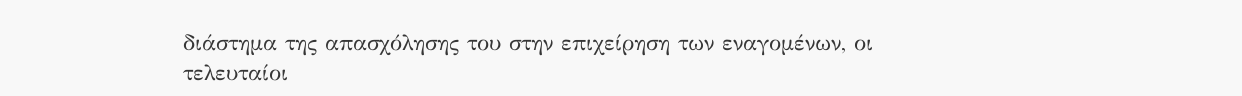διάστημα της απασχόλησης του στην επιχείρηση των εναγομένων, οι τελευταίοι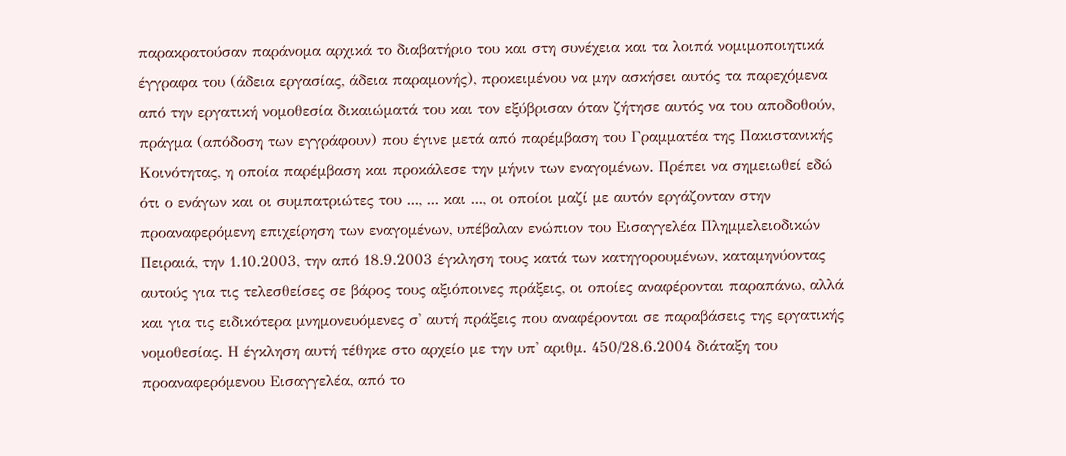παρακρατούσαν παράνομα αρχικά το διαβατήριο του και στη συνέχεια και τα λοιπά νομιμοποιητικά έγγραφα του (άδεια εργασίας, άδεια παραμονής), προκειμένου να μην ασκήσει αυτός τα παρεχόμενα από την εργατική νομοθεσία δικαιώματά του και τον εξύβρισαν όταν ζήτησε αυτός να του αποδοθούν, πράγμα (απόδοση των εγγράφουν) που έγινε μετά από παρέμβαση του Γραμματέα της Πακιστανικής Κοινότητας, η οποία παρέμβαση και προκάλεσε την μήνιν των εναγομένων. Πρέπει να σημειωθεί εδώ ότι ο ενάγων και οι συμπατριώτες του ..., ... και ..., οι οποίοι μαζί με αυτόν εργάζονταν στην προαναφερόμενη επιχείρηση των εναγομένων, υπέβαλαν ενώπιον του Εισαγγελέα Πλημμελειοδικών Πειραιά, την 1.10.2003, την από 18.9.2003 έγκληση τους κατά των κατηγορουμένων, καταμηνύοντας αυτούς για τις τελεσθείσες σε βάρος τους αξιόποινες πράξεις, οι οποίες αναφέρονται παραπάνω, αλλά και για τις ειδικότερα μνημονευόμενες σ' αυτή πράξεις που αναφέρονται σε παραβάσεις της εργατικής νομοθεσίας. Η έγκληση αυτή τέθηκε στο αρχείο με την υπ' αριθμ. 450/28.6.2004 διάταξη του προαναφερόμενου Εισαγγελέα, από το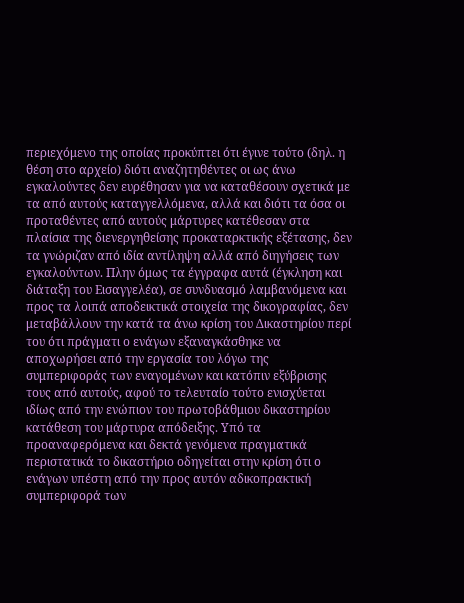περιεχόμενο της οποίας προκύπτει ότι έγινε τούτο (δηλ. η θέση στο αρχείο) διότι αναζητηθέντες οι ως άνω εγκαλούντες δεν ευρέθησαν για να καταθέσουν σχετικά με τα από αυτούς καταγγελλόμενα, αλλά και διότι τα όσα οι προταθέντες από αυτούς μάρτυρες κατέθεσαν στα πλαίσια της διενεργηθείσης προκαταρκτικής εξέτασης, δεν τα γνώριζαν από ιδία αντίληψη αλλά από διηγήσεις των εγκαλούντων. Πλην όμως τα έγγραφα αυτά (έγκληση και διάταξη του Εισαγγελέα), σε συνδυασμό λαμβανόμενα και προς τα λοιπά αποδεικτικά στοιχεία της δικογραφίας, δεν μεταβάλλουν την κατά τα άνω κρίση του Δικαστηρίου περί του ότι πράγματι ο ενάγων εξαναγκάσθηκε να αποχωρήσει από την εργασία του λόγω της συμπεριφοράς των εναγομένων και κατόπιν εξύβρισης τους από αυτούς, αφού το τελευταίο τούτο ενισχύεται ιδίως από την ενώπιον του πρωτοβάθμιου δικαστηρίου κατάθεση του μάρτυρα απόδειξης. Υπό τα προαναφερόμενα και δεκτά γενόμενα πραγματικά περιστατικά το δικαστήριο οδηγείται στην κρίση ότι ο ενάγων υπέστη από την προς αυτόν αδικοπρακτική συμπεριφορά των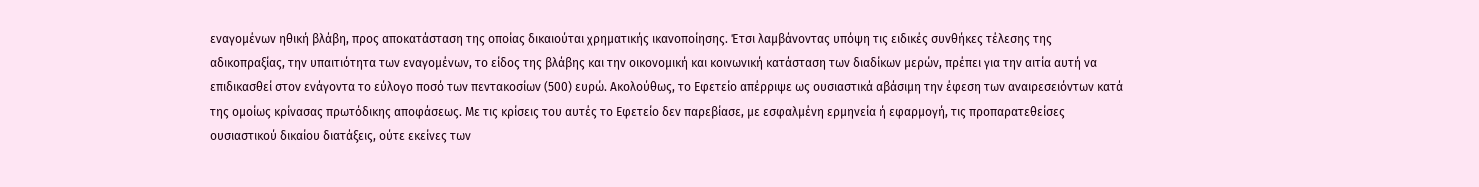εναγομένων ηθική βλάβη, προς αποκατάσταση της οποίας δικαιούται χρηματικής ικανοποίησης. Έτσι λαμβάνοντας υπόψη τις ειδικές συνθήκες τέλεσης της αδικοπραξίας, την υπαιτιότητα των εναγομένων, το είδος της βλάβης και την οικονομική και κοινωνική κατάσταση των διαδίκων μερών, πρέπει για την αιτία αυτή να επιδικασθεί στον ενάγοντα το εύλογο ποσό των πεντακοσίων (500) ευρώ. Ακολούθως, το Εφετείο απέρριψε ως ουσιαστικά αβάσιμη την έφεση των αναιρεσειόντων κατά της ομοίως κρίνασας πρωτόδικης αποφάσεως. Με τις κρίσεις του αυτές το Εφετείο δεν παρεβίασε, με εσφαλμένη ερμηνεία ή εφαρμογή, τις προπαρατεθείσες ουσιαστικού δικαίου διατάξεις, ούτε εκείνες των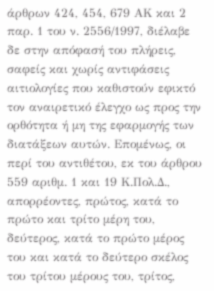άρθρων 424, 454, 679 ΑΚ και 2 παρ. 1 του ν. 2556/1997, διέλαβε δε στην απόφασή του πλήρεις, σαφείς και χωρίς αντιφάσεις αιτιολογίες που καθιστούν εφικτό τον αναιρετικό έλεγχο ως προς την ορθότητα ή μη της εφαρμογής των διατάξεων αυτών. Επομένως, οι περί του αντιθέτου, εκ του άρθρου 559 αριθμ. 1 και 19 Κ.Πολ.Δ., απορρέοντες, πρώτος, κατά το πρώτο και τρίτο μέρη του, δεύτερος, κατά το πρώτο μέρος του και κατά το δεύτερο σκέλος του τρίτου μέρους του, τρίτος,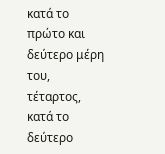κατά το πρώτο και δεύτερο μέρη του, τέταρτος, κατά το δεύτερο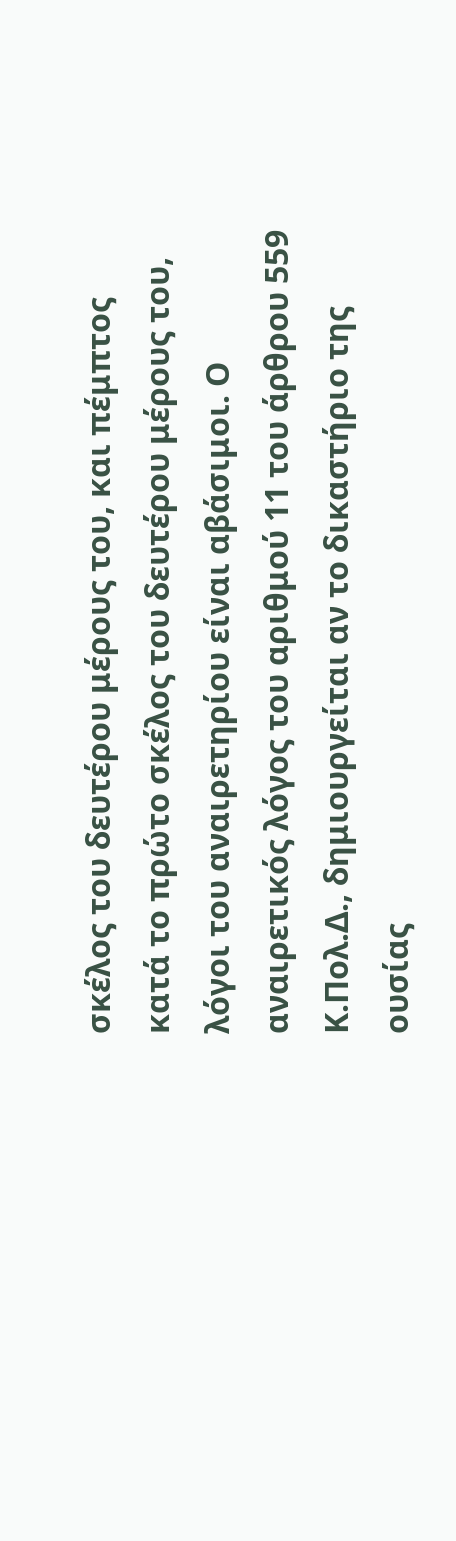σκέλος του δευτέρου μέρους του, και πέμπτος κατά το πρώτο σκέλος του δευτέρου μέρους του, λόγοι του αναιρετηρίου είναι αβάσιμοι. Ο αναιρετικός λόγος του αριθμού 11 του άρθρου 559 Κ.Πολ.Δ., δημιουργείται αν το δικαστήριο της ουσίας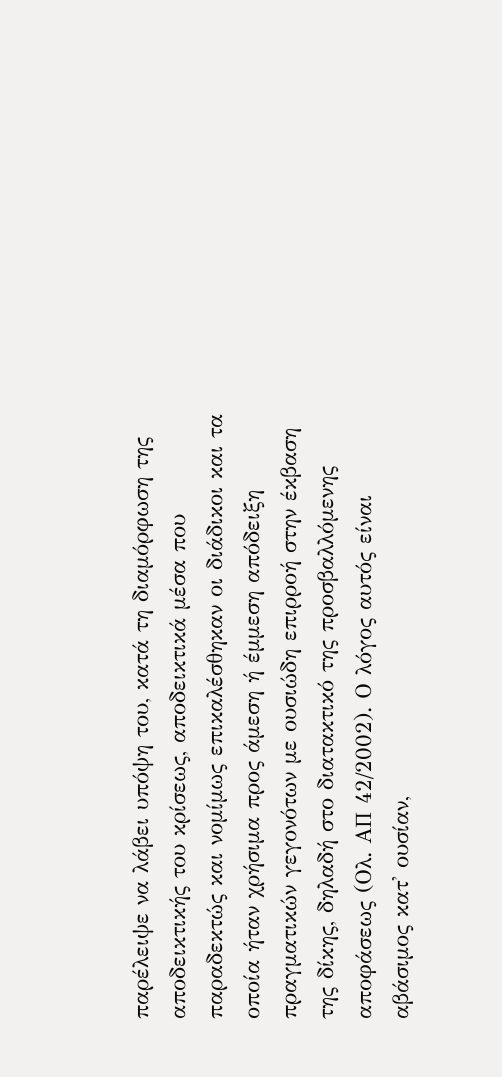παρέλειψε να λάβει υπόψη του, κατά τη διαμόρφωση της αποδεικτικής του κρίσεως, αποδεικτικά μέσα που παραδεκτώς και νομίμως επικαλέσθηκαν οι διάδικοι και τα οποία ήταν χρήσιμα προς άμεση ή έμμεση απόδειξη πραγματικών γεγονότων με ουσιώδη επιρροή στην έκβαση της δίκης, δηλαδή στο διατακτικό της προσβαλλόμενης αποφάσεως (Ολ. ΑΠ 42/2002). Ο λόγος αυτός είναι αβάσιμος κατ' ουσίαν,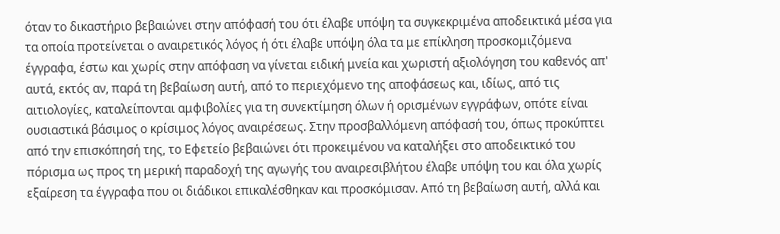όταν το δικαστήριο βεβαιώνει στην απόφασή του ότι έλαβε υπόψη τα συγκεκριμένα αποδεικτικά μέσα για τα οποία προτείνεται ο αναιρετικός λόγος ή ότι έλαβε υπόψη όλα τα με επίκληση προσκομιζόμενα έγγραφα, έστω και χωρίς στην απόφαση να γίνεται ειδική μνεία και χωριστή αξιολόγηση του καθενός απ' αυτά, εκτός αν, παρά τη βεβαίωση αυτή, από το περιεχόμενο της αποφάσεως και, ιδίως, από τις αιτιολογίες, καταλείπονται αμφιβολίες για τη συνεκτίμηση όλων ή ορισμένων εγγράφων, οπότε είναι ουσιαστικά βάσιμος ο κρίσιμος λόγος αναιρέσεως. Στην προσβαλλόμενη απόφασή του, όπως προκύπτει από την επισκόπησή της, το Εφετείο βεβαιώνει ότι προκειμένου να καταλήξει στο αποδεικτικό του πόρισμα ως προς τη μερική παραδοχή της αγωγής του αναιρεσιβλήτου έλαβε υπόψη του και όλα χωρίς εξαίρεση τα έγγραφα που οι διάδικοι επικαλέσθηκαν και προσκόμισαν. Από τη βεβαίωση αυτή, αλλά και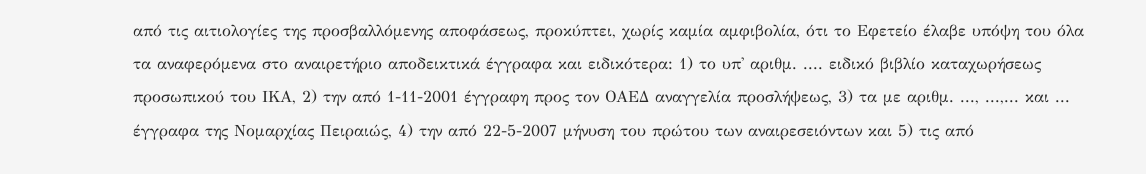από τις αιτιολογίες της προσβαλλόμενης αποφάσεως, προκύπτει, χωρίς καμία αμφιβολία, ότι το Εφετείο έλαβε υπόψη του όλα τα αναφερόμενα στο αναιρετήριο αποδεικτικά έγγραφα και ειδικότερα: 1) το υπ' αριθμ. .... ειδικό βιβλίο καταχωρήσεως προσωπικού του ΙΚΑ, 2) την από 1-11-2001 έγγραφη προς τον ΟΑΕΔ αναγγελία προσλήψεως, 3) τα με αριθμ. ..., ...,... και ... έγγραφα της Νομαρχίας Πειραιώς, 4) την από 22-5-2007 μήνυση του πρώτου των αναιρεσειόντων και 5) τις από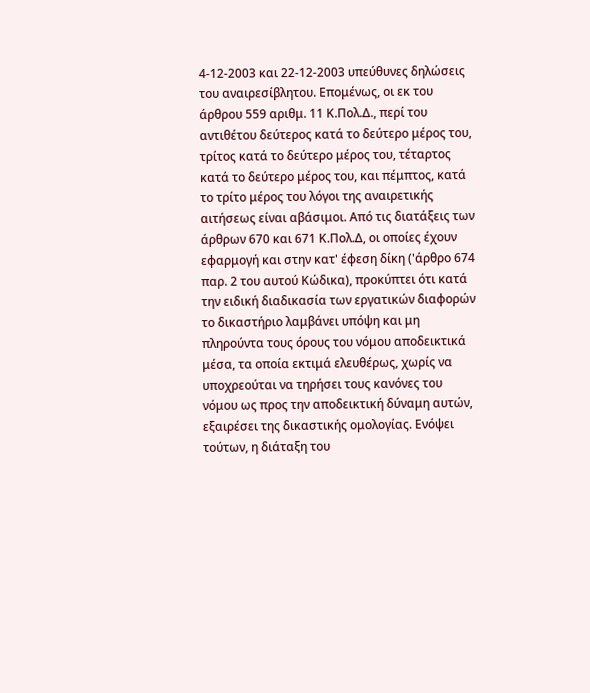4-12-2003 και 22-12-2003 υπεύθυνες δηλώσεις του αναιρεσίβλητου. Επομένως, οι εκ του άρθρου 559 αριθμ. 11 Κ.Πολ.Δ., περί του αντιθέτου δεύτερος κατά το δεύτερο μέρος του, τρίτος κατά το δεύτερο μέρος του, τέταρτος κατά το δεύτερο μέρος του, και πέμπτος, κατά το τρίτο μέρος του λόγοι της αναιρετικής αιτήσεως είναι αβάσιμοι. Από τις διατάξεις των άρθρων 670 και 671 Κ.Πολ.Δ, οι οποίες έχουν εφαρμογή και στην κατ' έφεση δίκη ('άρθρο 674 παρ. 2 του αυτού Κώδικα), προκύπτει ότι κατά την ειδική διαδικασία των εργατικών διαφορών το δικαστήριο λαμβάνει υπόψη και μη πληρούντα τους όρους του νόμου αποδεικτικά μέσα, τα οποία εκτιμά ελευθέρως, χωρίς να υποχρεούται να τηρήσει τους κανόνες του νόμου ως προς την αποδεικτική δύναμη αυτών, εξαιρέσει της δικαστικής ομολογίας. Ενόψει τούτων, η διάταξη του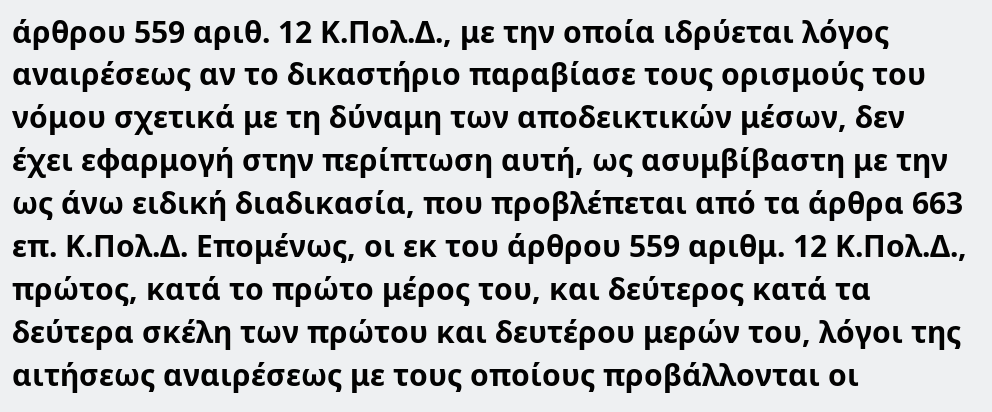άρθρου 559 αριθ. 12 Κ.Πολ.Δ., με την οποία ιδρύεται λόγος αναιρέσεως αν το δικαστήριο παραβίασε τους ορισμούς του νόμου σχετικά με τη δύναμη των αποδεικτικών μέσων, δεν έχει εφαρμογή στην περίπτωση αυτή, ως ασυμβίβαστη με την ως άνω ειδική διαδικασία, που προβλέπεται από τα άρθρα 663 επ. Κ.Πολ.Δ. Επομένως, οι εκ του άρθρου 559 αριθμ. 12 Κ.Πολ.Δ., πρώτος, κατά το πρώτο μέρος του, και δεύτερος κατά τα δεύτερα σκέλη των πρώτου και δευτέρου μερών του, λόγοι της αιτήσεως αναιρέσεως με τους οποίους προβάλλονται οι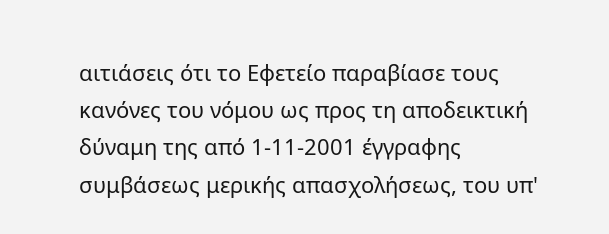αιτιάσεις ότι το Εφετείο παραβίασε τους κανόνες του νόμου ως προς τη αποδεικτική δύναμη της από 1-11-2001 έγγραφης συμβάσεως μερικής απασχολήσεως, του υπ'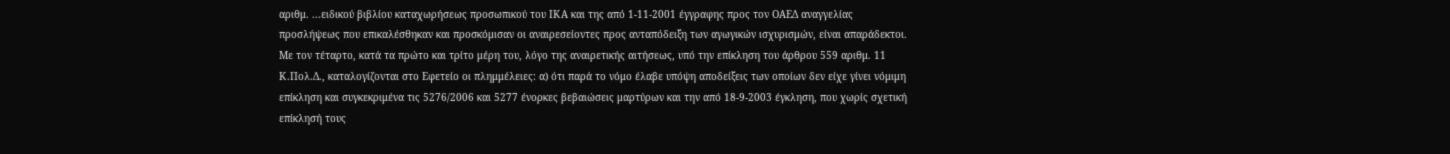αριθμ. ...ειδικού βιβλίου καταχωρήσεως προσωπικού του ΙΚΑ και της από 1-11-2001 έγγραφης προς τον ΟΑΕΔ αναγγελίας προσλήψεως που επικαλέσθηκαν και προσκόμισαν οι αναιρεσείοντες προς ανταπόδειξη των αγωγικών ισχυρισμών, είναι απαράδεκτοι. Με τον τέταρτο, κατά τα πρώτο και τρίτο μέρη του, λόγο της αναιρετικής αιτήσεως, υπό την επίκληση του άρθρου 559 αριθμ. 11 Κ.Πολ.Δ., καταλογίζονται στο Εφετείο οι πλημμέλειες: α) ότι παρά το νόμο έλαβε υπόψη αποδείξεις των οποίων δεν είχε γίνει νόμιμη επίκληση και συγκεκριμένα τις 5276/2006 και 5277 ένορκες βεβαιώσεις μαρτύρων και την από 18-9-2003 έγκληση, που χωρίς σχετική επίκλησή τους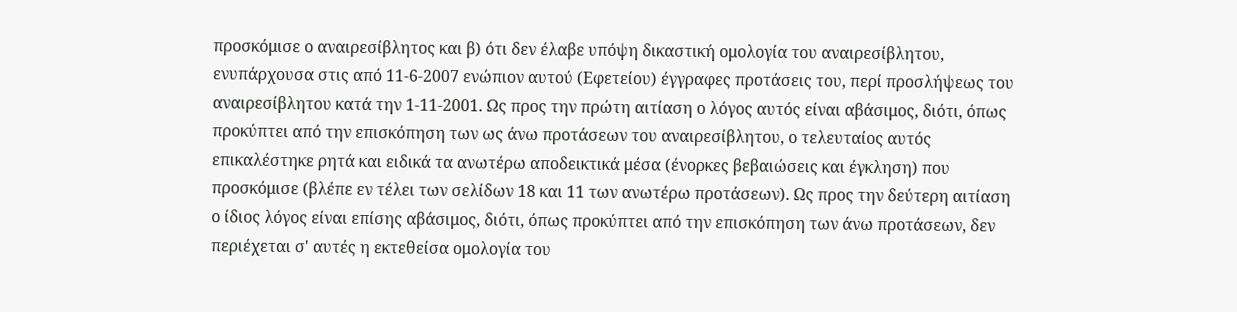προσκόμισε ο αναιρεσίβλητος και β) ότι δεν έλαβε υπόψη δικαστική ομολογία του αναιρεσίβλητου, ενυπάρχουσα στις από 11-6-2007 ενώπιον αυτού (Εφετείου) έγγραφες προτάσεις του, περί προσλήψεως του αναιρεσίβλητου κατά την 1-11-2001. Ως προς την πρώτη αιτίαση ο λόγος αυτός είναι αβάσιμος, διότι, όπως προκύπτει από την επισκόπηση των ως άνω προτάσεων του αναιρεσίβλητου, ο τελευταίος αυτός επικαλέστηκε ρητά και ειδικά τα ανωτέρω αποδεικτικά μέσα (ένορκες βεβαιώσεις και έγκληση) που προσκόμισε (βλέπε εν τέλει των σελίδων 18 και 11 των ανωτέρω προτάσεων). Ως προς την δεύτερη αιτίαση ο ίδιος λόγος είναι επίσης αβάσιμος, διότι, όπως προκύπτει από την επισκόπηση των άνω προτάσεων, δεν περιέχεται σ' αυτές η εκτεθείσα ομολογία του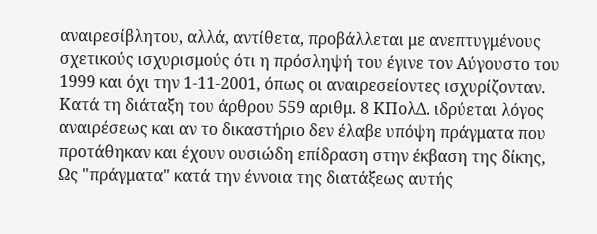αναιρεσίβλητου, αλλά, αντίθετα, προβάλλεται με ανεπτυγμένους σχετικούς ισχυρισμούς ότι η πρόσληψή του έγινε τον Αύγουστο του 1999 και όχι την 1-11-2001, όπως οι αναιρεσείοντες ισχυρίζονταν.
Κατά τη διάταξη του άρθρου 559 αριθμ. 8 ΚΠολΔ. ιδρύεται λόγος αναιρέσεως και αν το δικαστήριο δεν έλαβε υπόψη πράγματα που προτάθηκαν και έχουν ουσιώδη επίδραση στην έκβαση της δίκης, Ως "πράγματα" κατά την έννοια της διατάξεως αυτής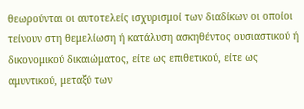θεωρούνται οι αυτοτελείς ισχυρισμοί των διαδίκων οι οποίοι τείνουν στη θεμελίωση ή κατάλυση ασκηθέντος ουσιαστικού ή δικονομικού δικαιώματος, είτε ως επιθετικού, είτε ως αμυντικού, μεταξύ των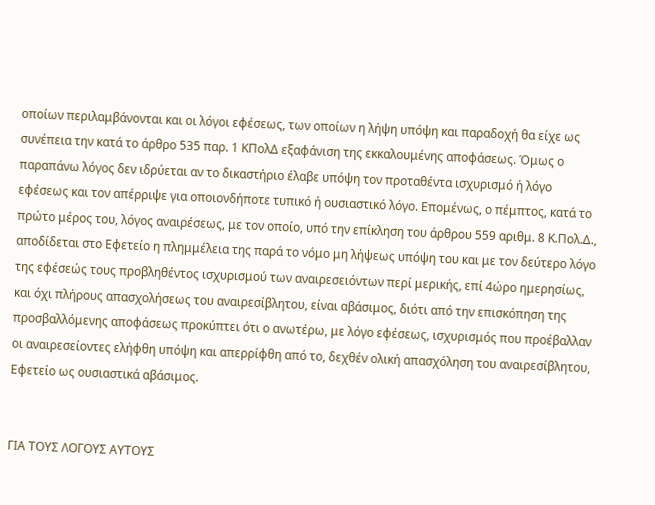οποίων περιλαμβάνονται και οι λόγοι εφέσεως, των οποίων η λήψη υπόψη και παραδοχή θα είχε ως συνέπεια την κατά το άρθρο 535 παρ. 1 ΚΠολΔ εξαφάνιση της εκκαλουμένης αποφάσεως. Όμως ο παραπάνω λόγος δεν ιδρύεται αν το δικαστήριο έλαβε υπόψη τον προταθέντα ισχυρισμό ή λόγο εφέσεως και τον απέρριψε για οποιονδήποτε τυπικό ή ουσιαστικό λόγο. Επομένως, ο πέμπτος, κατά το πρώτο μέρος του, λόγος αναιρέσεως, με τον οποίο, υπό την επίκληση του άρθρου 559 αριθμ. 8 Κ.Πολ.Δ., αποδίδεται στο Εφετείο η πλημμέλεια της παρά το νόμο μη λήψεως υπόψη του και με τον δεύτερο λόγο της εφέσεώς τους προβληθέντος ισχυρισμού των αναιρεσειόντων περί μερικής, επί 4ώρο ημερησίως, και όχι πλήρους απασχολήσεως του αναιρεσίβλητου, είναι αβάσιμος, διότι από την επισκόπηση της προσβαλλόμενης αποφάσεως προκύπτει ότι ο ανωτέρω, με λόγο εφέσεως, ισχυρισμός που προέβαλλαν οι αναιρεσείοντες ελήφθη υπόψη και απερρίφθη από το, δεχθέν ολική απασχόληση του αναιρεσίβλητου, Εφετείο ως ουσιαστικά αβάσιμος.


ΓΙΑ ΤΟΥΣ ΛΟΓΟΥΣ ΑΥΤΟΥΣ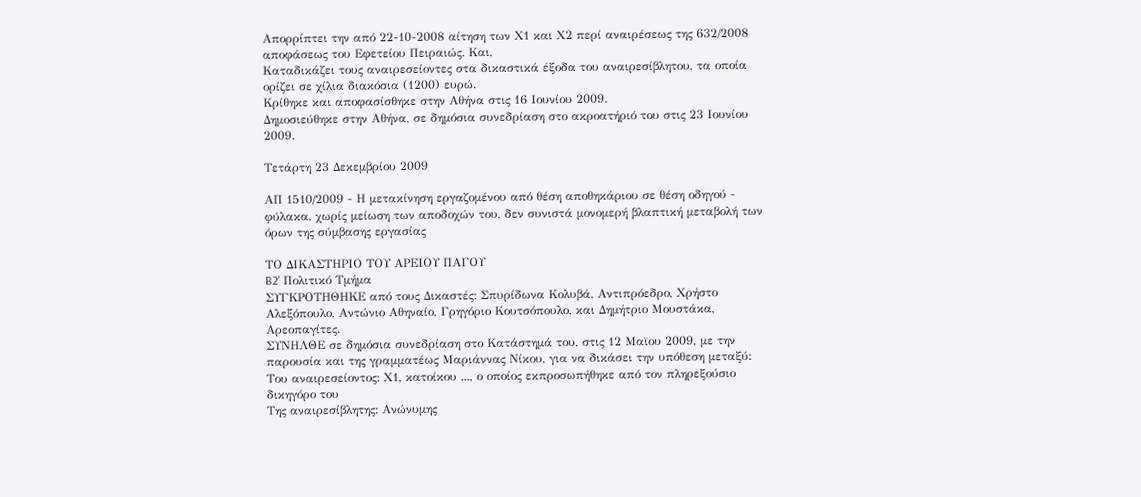Απορρίπτει την από 22-10-2008 αίτηση των Χ1 και Χ2 περί αναιρέσεως της 632/2008 αποφάσεως του Εφετείου Πειραιώς. Και,
Καταδικάζει τους αναιρεσείοντες στα δικαστικά έξοδα του αναιρεσίβλητου, τα οποία ορίζει σε χίλια διακόσια (1200) ευρώ.
Κρίθηκε και αποφασίσθηκε στην Αθήνα στις 16 Ιουνίου 2009.
Δημοσιεύθηκε στην Αθήνα, σε δημόσια συνεδρίαση στο ακροατήριό του στις 23 Ιουνίου 2009.

Τετάρτη 23 Δεκεμβρίου 2009

ΑΠ 1510/2009 - Η μετακίνηση εργαζομένου από θέση αποθηκάριου σε θέση οδηγού - φύλακα, χωρίς μείωση των αποδοχών του, δεν συνιστά μονομερή βλαπτική μεταβολή των όρων της σύμβασης εργασίας

ΤΟ ΔΙΚΑΣΤΗΡΙΟ ΤΟΥ ΑΡΕΙΟΥ ΠΑΓΟΥ
B2' Πολιτικό Τμήμα
ΣΥΓΚΡΟΤΗΘΗΚΕ από τους Δικαστές: Σπυρίδωνα Κολυβά, Αντιπρόεδρο, Χρήστο Αλεξόπουλο, Αντώνιο Αθηναίο, Γρηγόριο Κουτσόπουλο, και Δημήτριο Μουστάκα, Αρεοπαγίτες.
ΣΥΝΗΛΘΕ σε δημόσια συνεδρίαση στο Κατάστημά του, στις 12 Μαϊου 2009, με την παρουσία και της γραμματέως Μαριάννας Νίκου, για να δικάσει την υπόθεση μεταξύ:
Του αναιρεσείοντος: Χ1, κατοίκου ..., ο οποίος εκπροσωπήθηκε από τον πληρεξούσιο δικηγόρο του
Της αναιρεσίβλητης: Ανώνυμης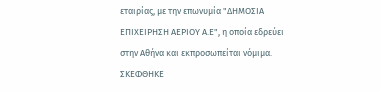εταιρίας, με την επωνυμία "ΔΗΜΟΣΙΑ ΕΠΙΧΕΙΡΗΣΗ ΑΕΡΙΟΥ Α.Ε", η οποία εδρεύει στην Αθήνα και εκπροσωπείται νόμιμα.
ΣΚΕΦΘΗΚΕ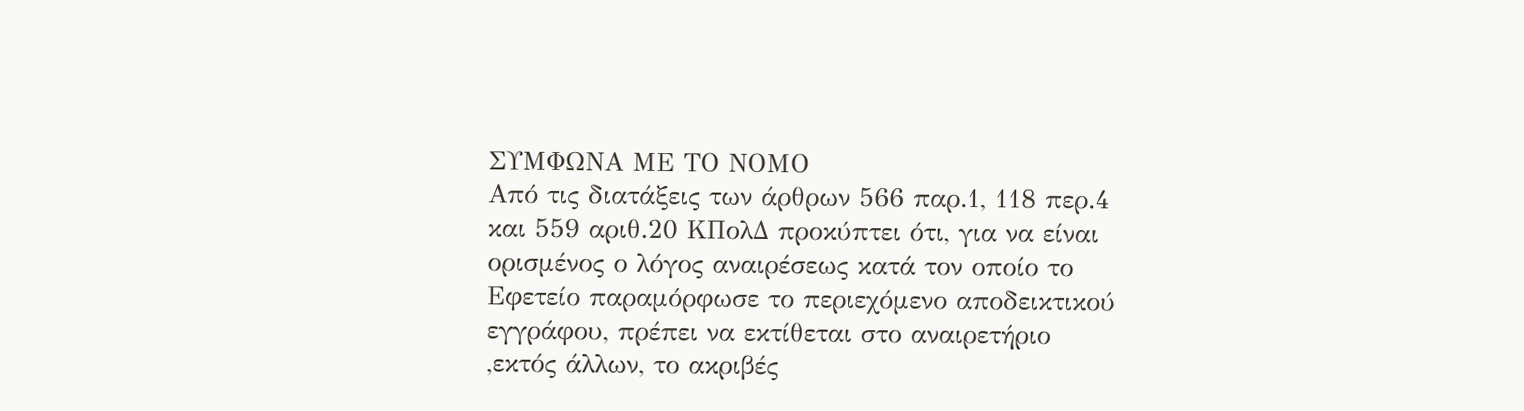ΣΥΜΦΩΝΑ ΜΕ ΤΟ ΝΟΜΟ
Από τις διατάξεις των άρθρων 566 παρ.1, 118 περ.4 και 559 αριθ.20 ΚΠολΔ προκύπτει ότι, για να είναι ορισμένος ο λόγος αναιρέσεως κατά τον οποίο το Εφετείο παραμόρφωσε το περιεχόμενο αποδεικτικού εγγράφου, πρέπει να εκτίθεται στο αναιρετήριο ,εκτός άλλων, το ακριβές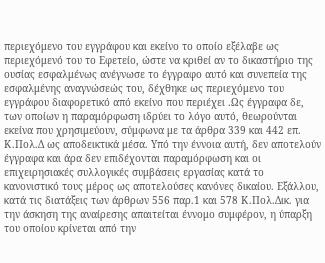περιεχόμενο του εγγράφου και εκείνο το οποίο εξέλαβε ως περιεχόμενό του το Εφετείο, ώστε να κριθεί αν το δικαστήριο της ουσίας εσφαλμένως ανέγνωσε το έγγραφο αυτό και συνεπεία της εσφαλμένης αναγνώσεώς του, δέχθηκε ως περιεχόμενο του εγγράφου διαφορετικό από εκείνο που περιέχει .Ως έγγραφα δε, των οποίων η παραμόρφωση ιδρύει το λόγο αυτό, θεωρούνται εκείνα που χρησιμεύουν, σύμφωνα με τα άρθρα 339 και 442 επ. Κ.Πολ.Δ ως αποδεικτικά μέσα. Υπό την έννοια αυτή, δεν αποτελούν έγγραφα και άρα δεν επιδέχονται παραμόρφωση και οι επιχειρησιακές συλλογικές συμβάσεις εργασίας κατά το κανονιστικό τους μέρος ως αποτελούσες κανόνες δικαίου. Εξάλλου, κατά τις διατάξεις των άρθρων 556 παρ.1 και 578 Κ.Πολ.Δικ. για την άσκηση της αναίρεσης απαιτείται έννομο συμφέρον, η ύπαρξη του οποίου κρίνεται από την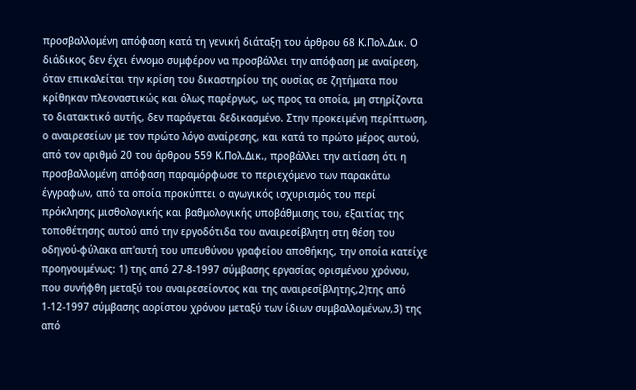προσβαλλομένη απόφαση κατά τη γενική διάταξη του άρθρου 68 Κ.Πολ.Δικ. Ο διάδικος δεν έχει έννομο συμφέρον να προσβάλλει την απόφαση με αναίρεση, όταν επικαλείται την κρίση του δικαστηρίου της ουσίας σε ζητήματα που κρίθηκαν πλεοναστικώς και όλως παρέργως, ως προς τα οποία, μη στηρίζοντα το διατακτικό αυτής, δεν παράγεται δεδικασμένο. Στην προκειμένη περίπτωση, ο αναιρεσείων με τον πρώτο λόγο αναίρεσης, και κατά το πρώτο μέρος αυτού, από τον αριθμό 20 του άρθρου 559 Κ.Πολ.Δικ., προβάλλει την αιτίαση ότι η προσβαλλομένη απόφαση παραμόρφωσε το περιεχόμενο των παρακάτω έγγραφων, από τα οποία προκύπτει ο αγωγικός ισχυρισμός του περί πρόκλησης μισθολογικής και βαθμολογικής υποβάθμισης του, εξαιτίας της τοποθέτησης αυτού από την εργοδότιδα του αναιρεσίβλητη στη θέση του οδηγού-φύλακα απ'αυτή του υπευθύνου γραφείου αποθήκης, την οποία κατείχε προηγουμένως: 1) της από 27-8-1997 σύμβασης εργασίας ορισμένου χρόνου, που συνήφθη μεταξύ του αναιρεσείοντος και της αναιρεσίβλητης,2)της από 1-12-1997 σύμβασης αορίστου χρόνου μεταξύ των ίδιων συμβαλλομένων,3) της από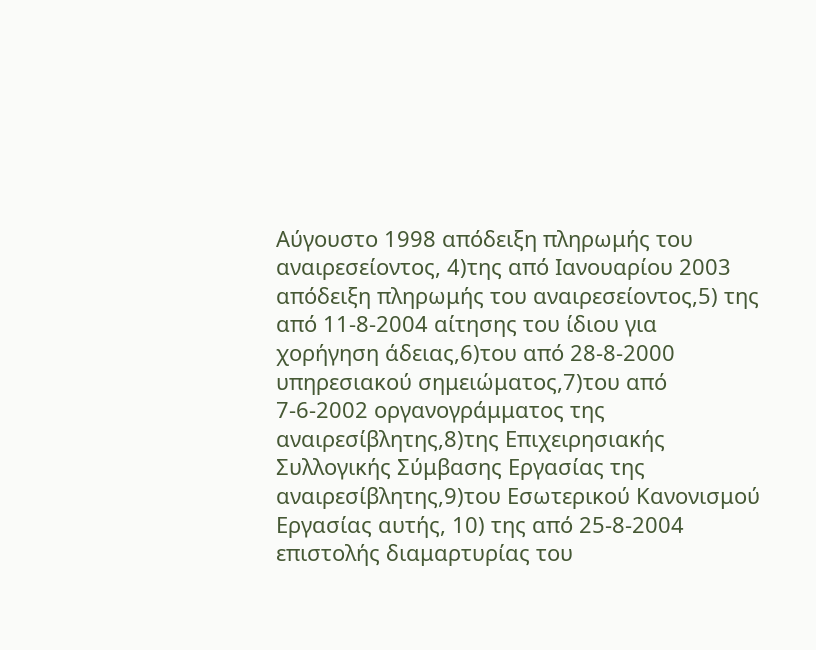Αύγουστο 1998 απόδειξη πληρωμής του αναιρεσείοντος, 4)της από Ιανουαρίου 2003 απόδειξη πληρωμής του αναιρεσείοντος,5) της από 11-8-2004 αίτησης του ίδιου για χορήγηση άδειας,6)του από 28-8-2000 υπηρεσιακού σημειώματος,7)του από 7-6-2002 οργανογράμματος της αναιρεσίβλητης,8)της Επιχειρησιακής Συλλογικής Σύμβασης Εργασίας της αναιρεσίβλητης,9)του Εσωτερικού Κανονισμού Εργασίας αυτής, 10) της από 25-8-2004 επιστολής διαμαρτυρίας του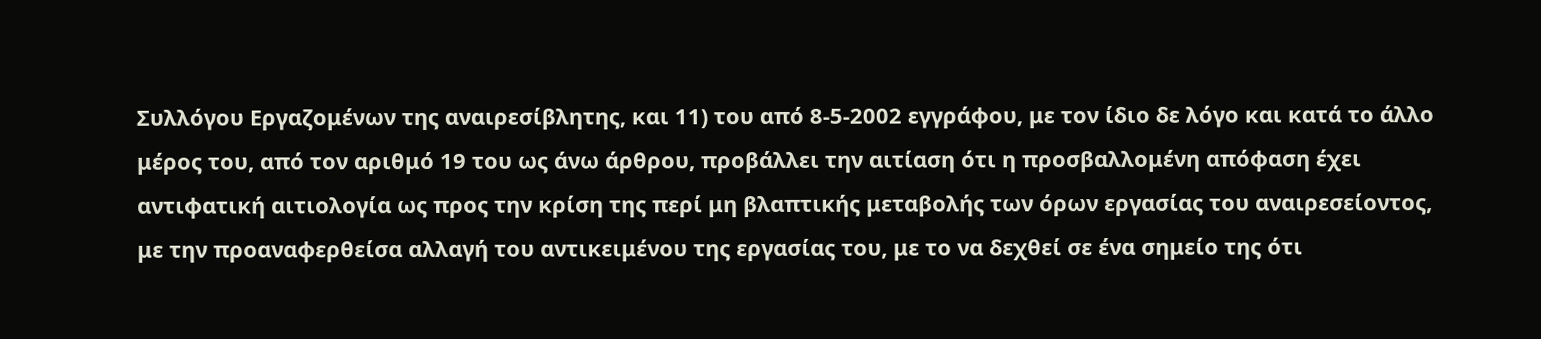Συλλόγου Εργαζομένων της αναιρεσίβλητης, και 11) του από 8-5-2002 εγγράφου, με τον ίδιο δε λόγο και κατά το άλλο μέρος του, από τον αριθμό 19 του ως άνω άρθρου, προβάλλει την αιτίαση ότι η προσβαλλομένη απόφαση έχει αντιφατική αιτιολογία ως προς την κρίση της περί μη βλαπτικής μεταβολής των όρων εργασίας του αναιρεσείοντος, με την προαναφερθείσα αλλαγή του αντικειμένου της εργασίας του, με το να δεχθεί σε ένα σημείο της ότι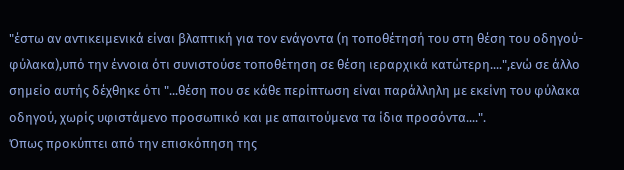"έστω αν αντικειμενικά είναι βλαπτική για τον ενάγοντα (η τοποθέτησή του στη θέση του οδηγού-φύλακα),υπό την έννοια ότι συνιστούσε τοποθέτηση σε θέση ιεραρχικά κατώτερη....",ενώ σε άλλο σημείο αυτής δέχθηκε ότι "...θέση που σε κάθε περίπτωση είναι παράλληλη με εκείνη του φύλακα οδηγού, χωρίς υφιστάμενο προσωπικό και με απαιτούμενα τα ίδια προσόντα....".
Όπως προκύπτει από την επισκόπηση της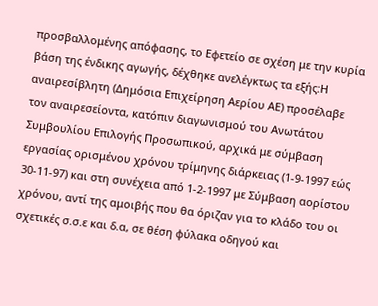προσβαλλομένης απόφασης, το Εφετείο σε σχέση με την κυρία βάση της ένδικης αγωγής, δέχθηκε ανελέγκτως τα εξής:Η αναιρεσίβλητη (Δημόσια Επιχείρηση Αερίου ΑΕ) προσέλαβε τον αναιρεσείοντα, κατόπιν διαγωνισμού του Ανωτάτου Συμβουλίου Επιλογής Προσωπικού, αρχικά με σύμβαση εργασίας ορισμένου χρόνου τρίμηνης διάρκειας (1-9-1997 εώς 30-11-97) και στη συνέχεια από 1-2-1997 με Σύμβαση αορίστου χρόνου, αντί της αμοιβής που θα όριζαν για το κλάδο του οι σχετικές σ.σ.ε και δ.α, σε θέση φύλακα οδηγού και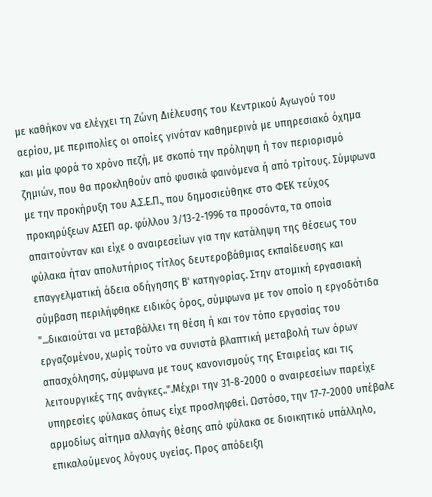με καθήκον να ελέγχει τη Ζώνη Διέλευσης του Κεντρικού Αγωγού του αερίου, με περιπολίες οι οποίες γινόταν καθημερινά με υπηρεσιακό όχημα και μία φορά το xρόνο πεζή, με σκοπό την πρόληψη ή τον περιορισμό ζημιών, που θα προκληθούν από φυσικά φαινόμενα ή από τρίτους. Σύμφωνα με την προκήρυξη του Α.Σ.Ε.Π., που δημοσιεύθηκε στο ΦΕΚ τεύχος προκηρύξεων ΑΣΕΠ αρ. φύλλου 3/13-2-1996 τα προσόντα, τα οποία απαιτούνταν και είχε ο αναιρεσείων για την κατάληψη της θέσεως του φύλακα ήταν απολυτήριος τίτλος δευτεροβάθμιας εκπαίδευσης και επαγγελματική άδεια οδήγησης Β' κατηγορίας. Στην ατομική εργασιακή σύμβαση περιλήφθηκε ειδικός όρος, σύμφωνα με τον οποίο η εργοδότιδα "...δικαιούται να μεταβάλλει τη θέση ή και τον τόπο εργασίας του εργαζομένου, χωρίς τούτο να συνιστά βλαπτική μεταβολή των όρων απασχόλησης, σύμφωνα με τους κανονισμούς της Εταιρείας και τις λειτουργικές της ανάγκες..".Μέχρι την 31-8-2000 ο αναιρεσείων παρείχε υπηρεσίες φύλακας όπως είχε προσληφθεί. Ωστόσο, την 17-7-2000 υπέβαλε αρμοδίως αίτημα αλλαγής θέσης από φύλακα σε διοικητικό υπάλληλο, επικαλούμενος λόγους υγείας. Προς απόδειξη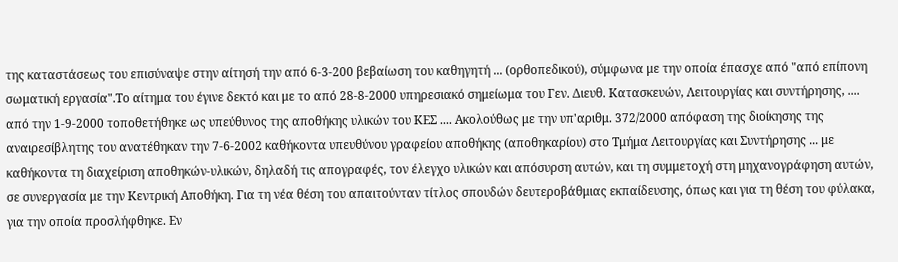της καταστάσεως του επισύναψε στην αίτησή την από 6-3-200 βεβαίωση του καθηγητή ... (ορθοπεδικού), σύμφωνα με την οποία έπασχε από "από επίπονη σωματική εργασία".Το αίτημα του έγινε δεκτό και με το από 28-8-2000 υπηρεσιακό σημείωμα του Γεν. Διευθ. Κατασκευών, Λειτουργίας και συντήρησης, .... από την 1-9-2000 τοποθετήθηκε ως υπεύθυνος της αποθήκης υλικών του ΚΕΣ .... Ακολούθως με την υπ'αριθμ. 372/2000 απόφαση της διοίκησης της αναιρεσίβλητης του ανατέθηκαν την 7-6-2002 καθήκοντα υπευθύνου γραφείου αποθήκης (αποθηκαρίου) στο Τμήμα Λειτουργίας και Συντήρησης ... με καθήκοντα τη διαχείριση αποθηκών-υλικών, δηλαδή τις απογραφές, τον έλεγχο υλικών και απόσυρση αυτών, και τη συμμετοχή στη μηχανογράφηση αυτών, σε συνεργασία με την Κεντρική Αποθήκη. Για τη νέα θέση του απαιτούνταν τίτλος σπουδών δευτεροβάθμιας εκπαίδευσης, όπως και για τη θέση του φύλακα, για την οποία προσλήφθηκε. Εν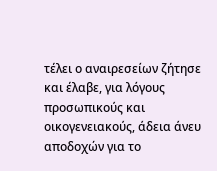τέλει ο αναιρεσείων ζήτησε και έλαβε, για λόγους προσωπικούς και οικογενειακούς, άδεια άνευ αποδοχών για το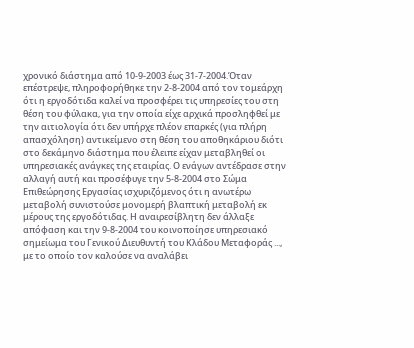χρονικό διάστημα από 10-9-2003 έως 31-7-2004.Όταν επέστρεψε, πληροφορήθηκε την 2-8-2004 από τον τομεάρχη ότι η εργοδότιδα καλεί να προσφέρει τις υπηρεσίες του στη θέση του φύλακα, για την οποία είχε αρχικά προσληφθεί με την αιτιολογία ότι δεν υπήρχε πλέον επαρκές (για πλήρη απασχόληση) αντικείμενο στη θέση του αποθηκάριου διότι στο δεκάμηνο διάστημα που έλειπε είχαν μεταβληθεί οι υπηρεσιακές ανάγκες της εταιρίας. Ο ενάγων αντέδρασε στην αλλαγή αυτή και προσέφυγε την 5-8-2004 στο Σώμα Επιθεώρησης Εργασίας ισχυριζόμενος ότι η ανωτέρω μεταβολή συνιστούσε μονομερή βλαπτική μεταβολή εκ μέρους της εργοδότιδας. Η αναιρεσίβλητη δεν άλλαξε απόφαση και την 9-8-2004 του κοινοποίησε υπηρεσιακό σημείωμα του Γενικού Διευθυντή του Κλάδου Μεταφοράς ..., με το οποίο τον καλούσε να αναλάβει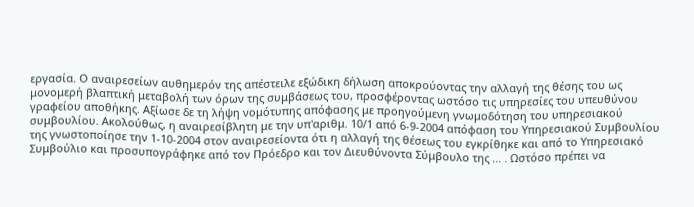εργασία. Ο αναιρεσείων αυθημερόν της απέστειλε εξώδικη δήλωση αποκρούοντας την αλλαγή της θέσης του ως μονομερή βλαπτική μεταβολή των όρων της συμβάσεως του, προσφέροντας ωστόσο τις υπηρεσίες του υπευθύνου γραφείου αποθήκης. Αξίωσε δε τη λήψη νομότυπης απόφασης με προηγούμενη γνωμοδότηση του υπηρεσιακού συμβουλίου. Ακολούθως, η αναιρεσίβλητη με την υπ'αριθμ. 10/1 από 6-9-2004 απόφαση του Υπηρεσιακού Συμβουλίου της γνωστοποίησε την 1-10-2004 στον αναιρεσείοντα ότι η αλλαγή της θέσεως του εγκρίθηκε και από το Υπηρεσιακό Συμβούλιο και προσυπογράφηκε από τον Πρόεδρο και τον Διευθύνοντα Σύμβουλο της ... . Ωστόσο πρέπει να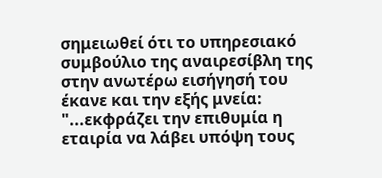σημειωθεί ότι το υπηρεσιακό συμβούλιο της αναιρεσίβλη της στην ανωτέρω εισήγησή του έκανε και την εξής μνεία: "...εκφράζει την επιθυμία η εταιρία να λάβει υπόψη τους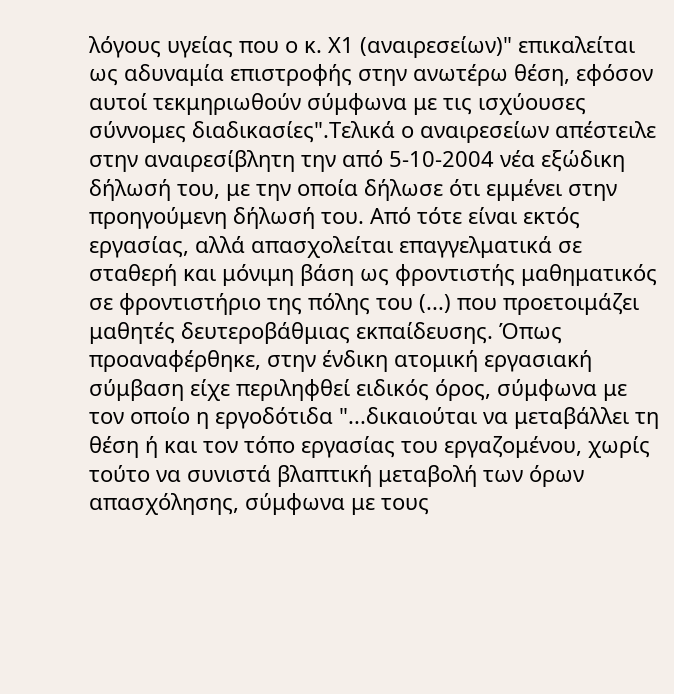λόγους υγείας που ο κ. Χ1 (αναιρεσείων)" επικαλείται ως αδυναμία επιστροφής στην ανωτέρω θέση, εφόσον αυτοί τεκμηριωθούν σύμφωνα με τις ισχύουσες σύννομες διαδικασίες".Τελικά ο αναιρεσείων απέστειλε στην αναιρεσίβλητη την από 5-10-2004 νέα εξώδικη δήλωσή του, με την οποία δήλωσε ότι εμμένει στην προηγούμενη δήλωσή του. Από τότε είναι εκτός εργασίας, αλλά απασχολείται επαγγελματικά σε σταθερή και μόνιμη βάση ως φροντιστής μαθηματικός σε φροντιστήριο της πόλης του (...) που προετοιμάζει μαθητές δευτεροβάθμιας εκπαίδευσης. Όπως προαναφέρθηκε, στην ένδικη ατομική εργασιακή σύμβαση είχε περιληφθεί ειδικός όρος, σύμφωνα με τον οποίο η εργοδότιδα "...δικαιούται να μεταβάλλει τη θέση ή και τον τόπο εργασίας του εργαζομένου, χωρίς τούτο να συνιστά βλαπτική μεταβολή των όρων απασχόλησης, σύμφωνα με τους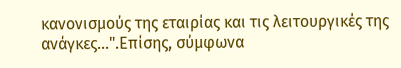κανονισμούς της εταιρίας και τις λειτουργικές της ανάγκες...".Επίσης, σύμφωνα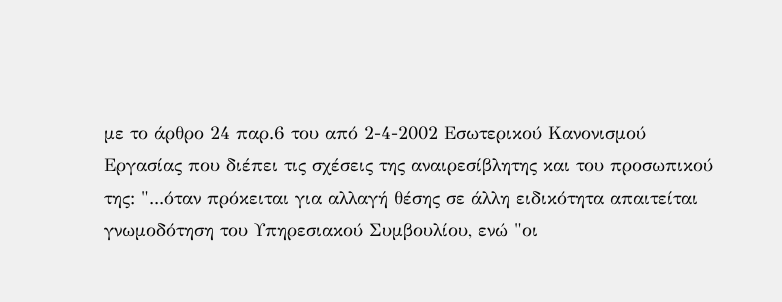με το άρθρο 24 παρ.6 του από 2-4-2002 Εσωτερικού Κανονισμού Εργασίας που διέπει τις σχέσεις της αναιρεσίβλητης και του προσωπικού της: "...όταν πρόκειται για αλλαγή θέσης σε άλλη ειδικότητα απαιτείται γνωμοδότηση του Υπηρεσιακού Συμβουλίου, ενώ "οι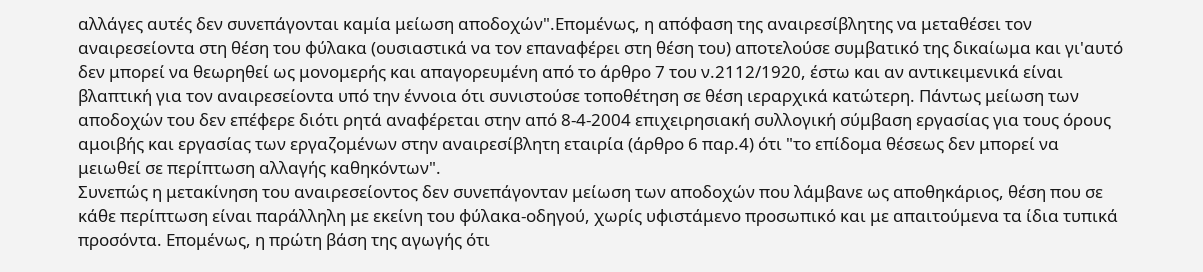αλλάγες αυτές δεν συνεπάγονται καμία μείωση αποδοχών".Επομένως, η απόφαση της αναιρεσίβλητης να μεταθέσει τον αναιρεσείοντα στη θέση του φύλακα (ουσιαστικά να τον επαναφέρει στη θέση του) αποτελούσε συμβατικό της δικαίωμα και γι'αυτό δεν μπορεί να θεωρηθεί ως μονομερής και απαγορευμένη από το άρθρο 7 του ν.2112/1920, έστω και αν αντικειμενικά είναι βλαπτική για τον αναιρεσείοντα υπό την έννοια ότι συνιστούσε τοποθέτηση σε θέση ιεραρχικά κατώτερη. Πάντως μείωση των αποδοχών του δεν επέφερε διότι ρητά αναφέρεται στην από 8-4-2004 επιχειρησιακή συλλογική σύμβαση εργασίας για τους όρους αμοιβής και εργασίας των εργαζομένων στην αναιρεσίβλητη εταιρία (άρθρο 6 παρ.4) ότι "το επίδομα θέσεως δεν μπορεί να μειωθεί σε περίπτωση αλλαγής καθηκόντων".
Συνεπώς η μετακίνηση του αναιρεσείοντος δεν συνεπάγονταν μείωση των αποδοχών που λάμβανε ως αποθηκάριος, θέση που σε κάθε περίπτωση είναι παράλληλη με εκείνη του φύλακα-οδηγού, χωρίς υφιστάμενο προσωπικό και με απαιτούμενα τα ίδια τυπικά προσόντα. Επομένως, η πρώτη βάση της αγωγής ότι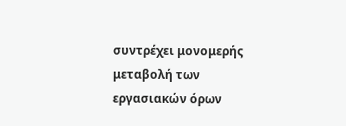συντρέχει μονομερής μεταβολή των εργασιακών όρων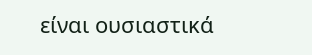είναι ουσιαστικά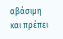αβάσιμη και πρέπει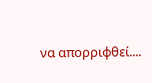να απορριφθεί....